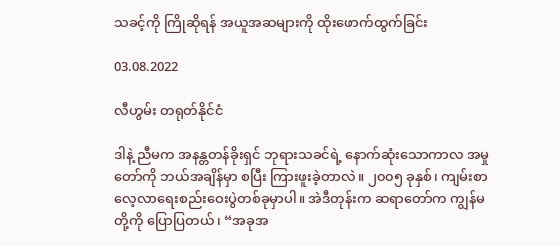သခင့်ကို ကြိုဆိုရန် အယူအဆများကို ထိုးဖောက်ထွက်ခြင်း

03.08.2022

လီဟွမ်း တရုတ်နိုင်ငံ

ဒါနဲ့ ညီမက အနန္တတန်ခိုးရှင် ဘုရားသခင်ရဲ့ နောက်ဆုံးသောကာလ အမှုတော်ကို ဘယ်အချိန်မှာ စပြီး ကြားဖူးခဲ့တာလဲ။ ၂၀၀၅ ခုနှစ်၊ ကျမ်းစာလေ့လာရေးစည်းဝေးပွဲတစ်ခုမှာပါ။ အဲဒီတုန်းက ဆရာတော်က ကျွန်မတို့ကို ပြောပြတယ်၊ “အခုအ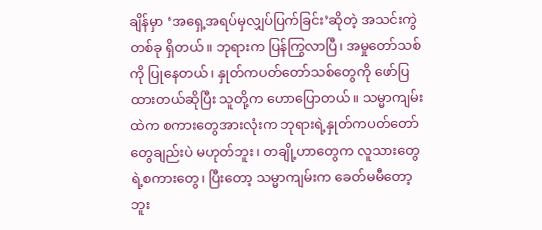ချိန်မှာ ‘အရှေ့အရပ်မှလျှပ်ပြက်ခြင်း’ဆိုတဲ့ အသင်းကွဲတစ်ခု ရှိတယ်။ ဘုရားက ပြန်ကြွလာပြီ၊ အမှုတော်သစ်ကို ပြုနေတယ်၊ နှုတ်ကပတ်တော်သစ်တွေကို ဖော်ပြထားတယ်ဆိုပြီး သူတို့က ဟောပြောတယ်။ သမ္မာကျမ်းထဲက စကားတွေအားလုံးက ဘုရားရဲ့နှုတ်ကပတ်တော်တွေချည်းပဲ မဟုတ်ဘူး၊ တချို့ဟာတွေက လူသားတွေရဲ့စကားတွေ၊ ပြီးတော့ သမ္မာကျမ်းက ခေတ်မမီတော့ဘူး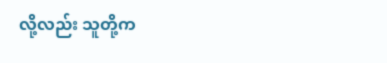လို့လည်း သူတို့က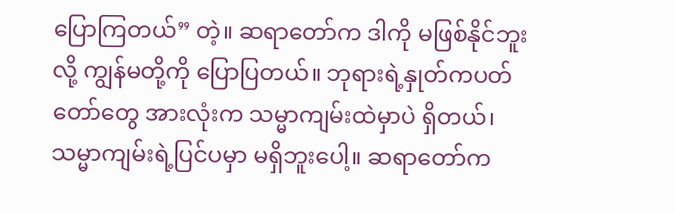ပြောကြတယ်” တဲ့။ ဆရာတော်က ဒါကို မဖြစ်နိုင်ဘူးလို့ ကျွန်မတို့ကို ပြောပြတယ်။ ဘုရားရဲ့နှုတ်ကပတ်တော်တွေ အားလုံးက သမ္မာကျမ်းထဲမှာပဲ ရှိတယ်၊ သမ္မာကျမ်းရဲ့ပြင်ပမှာ မရှိဘူးပေါ့။ ဆရာတော်က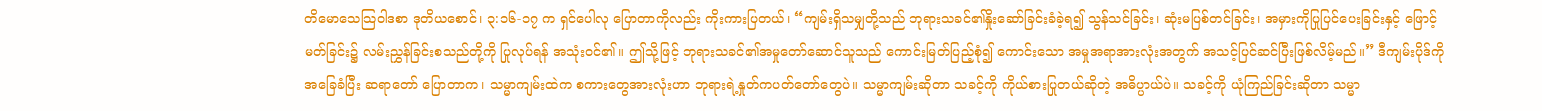တိမောသေသြဝါဒစာ ဒုတိယစောင်၊ ၃:၁၆-၁၇ က ရှင်ပေါလု ပြောတာကိုလည်း ကိုးကားပြတယ်၊ “ကျမ်းရှိသမျှတို့သည် ဘုရားသခင်၏နှိုးဆော်ခြင်းခံခဲ့ရ၍ သွန်သင်ခြင်း၊ ဆုံးမပြစ်တင်ခြင်း၊ အမှားကိုပြုပြင်ပေးခြင်းနှင့် ဖြောင့်မတ်ခြင်း၌ လမ်းညွှန်ခြင်းစသည်တို့ကို ပြုလုပ်ရန် အသုံးဝင်၏။ ဤသို့ဖြင့် ဘုရားသခင်၏အမှုတော်ဆောင်သူသည် ကောင်းမြတ်ပြည့်စုံ၍ ကောင်းသော အမှုအရာအားလုံးအတွက် အသင့်ပြင်ဆင်ပြီးဖြစ်လိမ့်မည်။” ဒီကျမ်းပိုဒ်ကို အခြေခံပြီး ဆရာတော် ပြောတာက၊ သမ္မာကျမ်းထဲက စကားတွေအားလုံးဟာ ဘုရားရဲ့နှုတ်ကပတ်တော်တွေပဲ။ သမ္မာကျမ်းဆိုတာ သခင့်ကို ကိုယ်စားပြုတယ်ဆိုတဲ့ အဓိပ္ပာယ်ပဲ။ သခင့်ကို ယုံကြည်ခြင်းဆိုတာ သမ္မာ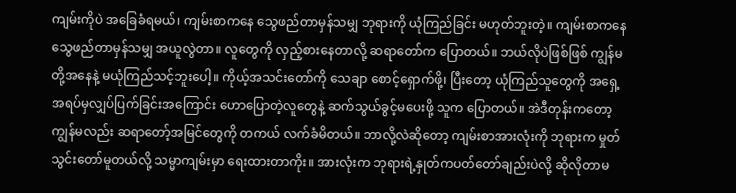ကျမ်းကိုပဲ အခြေခံရမယ်၊ ကျမ်းစာကနေ သွေဖည်တာမှန်သမျှ ဘုရားကို ယုံကြည်ခြင်း မဟုတ်ဘူးတဲ့။ ကျမ်းစာကနေ သွေဖည်တာမှန်သမျှ အယူလွဲတာ။ လူတွေကို လှည့်စားနေတာလို့ ဆရာတော်က ပြောတယ်။ ဘယ်လိုပဲဖြစ်ဖြစ် ကျွန်မတို့အနေနဲ့ မယုံကြည်သင့်ဘူးပေါ့။ ကိုယ့်အသင်းတော်ကို သေချာ စောင့်ရှောက်ဖို့၊ ပြီးတော့ ယုံကြည်သူတွေကို အရှေ့အရပ်မှလျှပ်ပြက်ခြင်းအကြောင်း ဟောပြောတဲ့လူတွေနဲ့ ဆက်သွယ်ခွင့်မပေးဖို့ သူက ပြောတယ်။ အဲဒီတုန်းကတော့ ကျွန်မလည်း ဆရာတော့်အမြင်တွေကို တကယ် လက်ခံမိတယ်။ ဘာလို့လဲဆိုတော့ ကျမ်းစာအားလုံးကို ဘုရားက မှုတ်သွင်းတော်မူတယ်လို့ သမ္မာကျမ်းမှာ ရေးထားတာကိုး။ အားလုံးက ဘုရားရဲ့နှုတ်ကပတ်တော်ချည်းပဲလို့ ဆိုလိုတာမ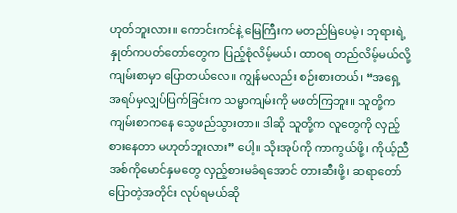ဟုတ်ဘူးလား။ ကောင်းကင်နဲ့ မြေကြီးက မတည်မြဲပေမဲ့၊ ဘုရားရဲ့နှုတ်ကပတ်တော်တွေက ပြည့်စုံလိမ့်မယ်၊ ထာဝရ တည်လိမ့်မယ်လို့ ကျမ်းစာမှာ ပြောတယ်လေ။ ကျွန်မလည်း စဉ်းစားတယ်၊ “အရှေ့အရပ်မှလျှပ်ပြက်ခြင်းက သမ္မာကျမ်းကို မဖတ်ကြဘူး။ သူတို့က ကျမ်းစာကနေ သွေဖည်သွားတာ။ ဒါဆို သူတို့က လူတွေကို လှည့်စားနေတာ မဟုတ်ဘူးလား” ပေါ့။ သိုးအုပ်ကို ကာကွယ်ဖို့၊ ကိုယ့်ညီအစ်ကိုမောင်နှမတွေ လှည့်စားမခံရအောင် တားဆီးဖို့၊ ဆရာတော် ပြောတဲ့အတိုင်း လုပ်ရမယ်ဆို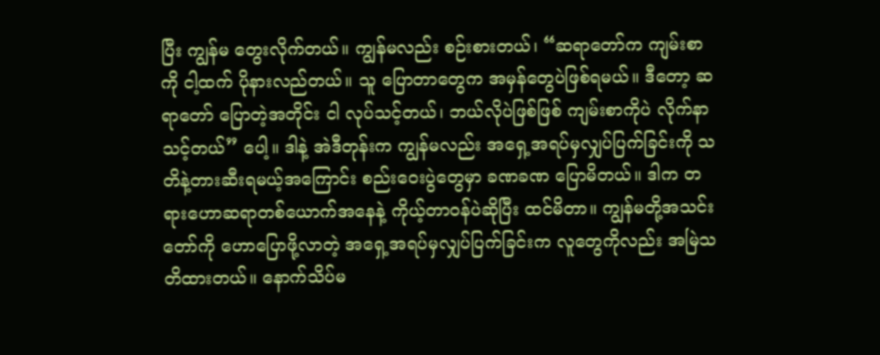ပြီး ကျွန်မ တွေးလိုက်တယ်။ ကျွန်မလည်း စဉ်းစားတယ်၊ “ဆရာတော်က ကျမ်းစာကို ငါ့ထက် ပိုနားလည်တယ်။ သူ ပြောတာတွေက အမှန်တွေပဲဖြစ်ရမယ်။ ဒီတော့ ဆရာတော် ပြောတဲ့အတိုင်း ငါ လုပ်သင့်တယ်၊ ဘယ်လိုပဲဖြစ်ဖြစ် ကျမ်းစာကိုပဲ လိုက်နာသင့်တယ်” ပေါ့။ ဒါနဲ့ အဲဒီတုန်းက ကျွန်မလည်း အရှေ့အရပ်မှလျှပ်ပြက်ခြင်းကို သတိနဲ့တားဆီးရမယ့်အကြောင်း စည်းဝေးပွဲတွေမှာ ခဏခဏ ပြောမိတယ်။ ဒါက တရားဟောဆရာတစ်ယောက်အနေနဲ့ ကိုယ့်တာဝန်ပဲဆိုပြီး ထင်မိတာ။ ကျွန်မတို့အသင်းတော်ကို ဟောပြောဖို့လာတဲ့ အရှေ့အရပ်မှလျှပ်ပြက်ခြင်းက လူတွေကိုလည်း အမြဲသတိထားတယ်။ နောက်သိပ်မ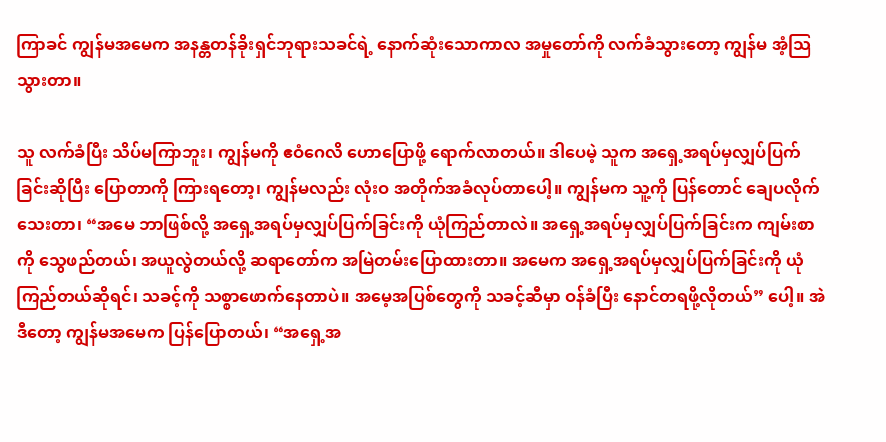ကြာခင် ကျွန်မအမေက အနန္တတန်ခိုးရှင်ဘုရားသခင်ရဲ့ နောက်ဆုံးသောကာလ အမှုတော်ကို လက်ခံသွားတော့ ကျွန်မ အံ့သြသွားတာ။

သူ လက်ခံပြီး သိပ်မကြာဘူး၊ ကျွန်မကို ဧဝံဂေလိ ဟောပြောဖို့ ရောက်လာတယ်။ ဒါပေမဲ့ သူက အရှေ့အရပ်မှလျှပ်ပြက်ခြင်းဆိုပြီး ပြောတာကို ကြားရတော့၊ ကျွန်မလည်း လုံးဝ အတိုက်အခံလုပ်တာပေါ့။ ကျွန်မက သူ့ကို ပြန်တောင် ချေပလိုက်သေးတာ၊ “အမေ ဘာဖြစ်လို့ အရှေ့အရပ်မှလျှပ်ပြက်ခြင်းကို ယုံကြည်တာလဲ။ အရှေ့အရပ်မှလျှပ်ပြက်ခြင်းက ကျမ်းစာကို သွေဖည်တယ်၊ အယူလွဲတယ်လို့ ဆရာတော်က အမြဲတမ်းပြောထားတာ။ အမေက အရှေ့အရပ်မှလျှပ်ပြက်ခြင်းကို ယုံကြည်တယ်ဆိုရင်၊ သခင့်ကို သစ္စာဖောက်နေတာပဲ။ အမေ့အပြစ်တွေကို သခင့်ဆီမှာ ဝန်ခံပြီး နောင်တရဖို့လိုတယ်” ပေါ့။ အဲဒီတော့ ကျွန်မအမေက ပြန်ပြောတယ်၊ “အရှေ့အ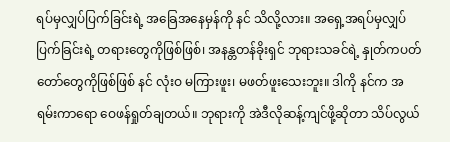ရပ်မှလျှပ်ပြက်ခြင်းရဲ့ အခြေအနေမှန်ကို နင် သိလို့လား။ အရှေ့အရပ်မှလျှပ်ပြက်ခြင်းရဲ့ တရားတွေကိုဖြစ်ဖြစ်၊ အနန္တတန်ခိုးရှင် ဘုရားသခင်ရဲ့ နှုတ်ကပတ်တော်တွေကိုဖြစ်ဖြစ် နင် လုံးဝ မကြားဖူး၊ မဖတ်ဖူးသေးဘူး။ ဒါကို နင်က အရမ်းကာရော ဝေဖန်ရှုတ်ချတယ်။ ဘုရားကို အဲဒီလိုဆန့်ကျင်ဖို့ဆိုတာ သိပ်လွယ်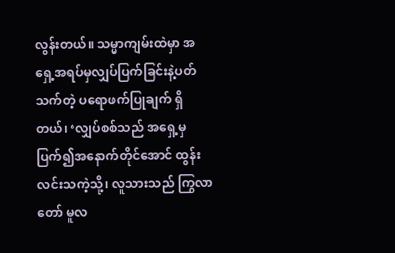လွန်းတယ်။ သမ္မာကျမ်းထဲမှာ အရှေ့အရပ်မှလျှပ်ပြက်ခြင်းနဲ့ပတ်သက်တဲ့ ပရောဖက်ပြုချက် ရှိတယ်၊ ‘လျှပ်စစ်သည် အရှေ့မှပြက်၍အနောက်တိုင်အောင် ထွန်းလင်းသကဲ့သို့၊ လူသားသည် ကြွလာတော် မူလ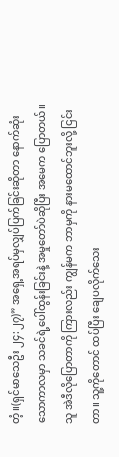တံ့။(ရှင်မာသေဦး ၂၄:၂၇)” အရှေ့အရပ်မှလျှပ်ပြက်ခြင်းဆိုတာ နောက်ဆုံးသောကာလမှာ သခင်ရဲ့ပေါ်ထွန်းခြင်းနဲ့ အမှုတော်ပဲဆိုပြီး အမေက ပြောတယ်။ သူ အဲဒီလိုပြောတာကို ကြားလည်း ကျွန်မက ဘာမှကို နားမထောင်ဘူးလို့ ငြင်းတာ။ သူ့ကိုတောင် ထပ်ပြီး ချေပလိုက်သေး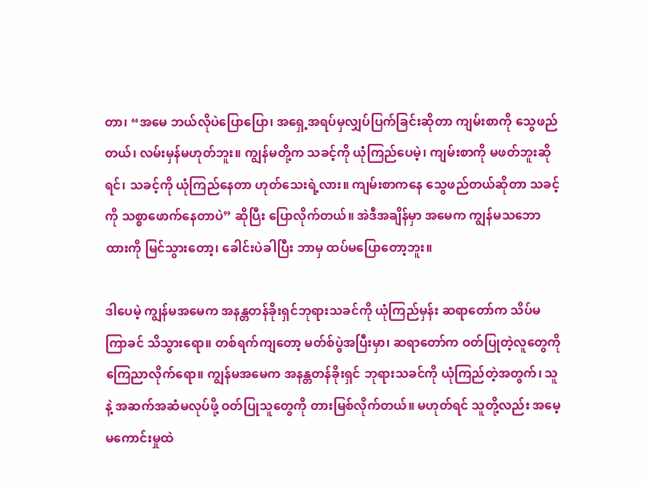တာ၊ “အမေ ဘယ်လိုပဲပြောပြော၊ အရှေ့အရပ်မှလျှပ်ပြက်ခြင်းဆိုတာ ကျမ်းစာကို သွေဖည်တယ်၊ လမ်းမှန်မဟုတ်ဘူး။ ကျွန်မတို့က သခင့်ကို ယုံကြည်ပေမဲ့၊ ကျမ်းစာကို မဖတ်ဘူးဆိုရင်၊ သခင့်ကို ယုံကြည်နေတာ ဟုတ်သေးရဲ့လား။ ကျမ်းစာကနေ သွေဖည်တယ်ဆိုတာ သခင့်ကို သစ္စာဖောက်နေတာပဲ” ဆိုပြီး ပြောလိုက်တယ်။ အဲဒီအချိန်မှာ အမေက ကျွန်မသဘောထားကို မြင်သွားတော့၊ ခေါင်းပဲခါပြီး ဘာမှ ထပ်မပြောတော့ဘူး။

ဒါပေမဲ့ ကျွန်မအမေက အနန္တတန်ခိုးရှင်ဘုရားသခင်ကို ယုံကြည်မှန်း ဆရာတော်က သိပ်မကြာခင် သိသွားရော။ တစ်ရက်ကျတော့ မတ်စ်ပွဲအပြီးမှာ၊ ဆရာတော်က ဝတ်ပြုတဲ့လူတွေကို ကြေညာလိုက်ရော။ ကျွန်မအမေက အနန္တတန်ခိုးရှင် ဘုရားသခင်ကို ယုံကြည်တဲ့အတွက်၊ သူနဲ့ အဆက်အဆံမလုပ်ဖို့ ဝတ်ပြုသူတွေကို တားမြစ်လိုက်တယ်။ မဟုတ်ရင် သူတို့လည်း အမေ့မကောင်းမှုထဲ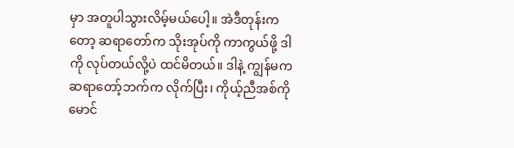မှာ အတူပါသွားလိမ့်မယ်ပေါ့။ အဲဒီတုန်းကတော့ ဆရာတော်က သိုးအုပ်ကို ကာကွယ်ဖို့ ဒါကို လုပ်တယ်လို့ပဲ ထင်မိတယ်။ ဒါနဲ့ ကျွန်မက ဆရာတော့်ဘက်က လိုက်ပြီး၊ ကိုယ့်ညီအစ်ကိုမောင်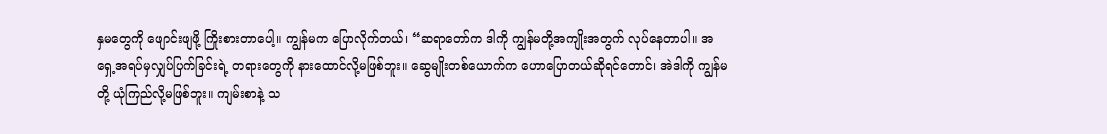နှမတွေကို ဖျောင်းဖျဖို့ ကြိုးစားတာပေါ့။ ကျွန်မက ပြောလိုက်တယ်၊ “ဆရာတော်က ဒါကို ကျွန်မတို့အကျိုးအတွက် လုပ်နေတာပါ။ အရှေ့အရပ်မှလျှပ်ပြက်ခြင်းရဲ့ တရားတွေကို နားထောင်လို့မဖြစ်ဘူး။ ဆွေမျိုးတစ်ယောက်က ဟောပြောတယ်ဆိုရင်တောင်၊ အဲဒါကို ကျွန်မတို့ ယုံကြည်လို့မဖြစ်ဘူး။ ကျမ်းစာနဲ့ သ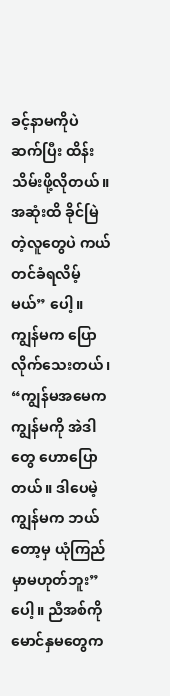ခင့်နာမကိုပဲ ဆက်ပြီး ထိန်းသိမ်းဖို့လိုတယ်။ အဆုံးထိ ခိုင်မြဲတဲ့လူတွေပဲ ကယ်တင်ခံရလိမ့်မယ်” ပေါ့။ ကျွန်မက ပြောလိုက်သေးတယ်၊ “ကျွန်မအမေက ကျွန်မကို အဲဒါတွေ ဟောပြောတယ်။ ဒါပေမဲ့ ကျွန်မက ဘယ်တော့မှ ယုံကြည်မှာမဟုတ်ဘူး” ပေါ့။ ညီအစ်ကိုမောင်နှမတွေက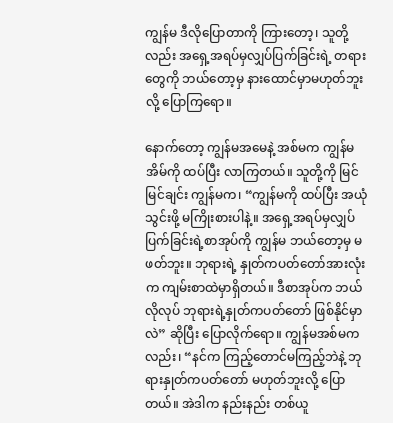ကျွန်မ ဒီလိုပြောတာကို ကြားတော့၊ သူတို့လည်း အရှေ့အရပ်မှလျှပ်ပြက်ခြင်းရဲ့ တရားတွေကို ဘယ်တော့မှ နားထောင်မှာမဟုတ်ဘူးလို့ ပြောကြရော။

နောက်တော့ ကျွန်မအမေနဲ့ အစ်မက ကျွန်မအိမ်ကို ထပ်ပြီး လာကြတယ်။ သူတို့ကို မြင်မြင်ချင်း ကျွန်မက၊ “ကျွန်မကို ထပ်ပြီး အယုံသွင်းဖို့ မကြိုးစားပါနဲ့။ အရှေ့အရပ်မှလျှပ်ပြက်ခြင်းရဲ့စာအုပ်ကို ကျွန်မ ဘယ်တော့မှ မဖတ်ဘူး။ ဘုရားရဲ့ နှုတ်ကပတ်တော်အားလုံးက ကျမ်းစာထဲမှာရှိတယ်။ ဒီစာအုပ်က ဘယ်လိုလုပ် ဘုရားရဲ့နှုတ်ကပတ်တော် ဖြစ်နိုင်မှာလဲ” ဆိုပြီး ပြောလိုက်ရော။ ကျွန်မအစ်မကလည်း၊ “နင်က ကြည့်တောင်မကြည့်ဘဲနဲ့ ဘုရားနှုတ်ကပတ်တော် မဟုတ်ဘူးလို့ ပြောတယ်။ အဲဒါက နည်းနည်း တစ်ယူ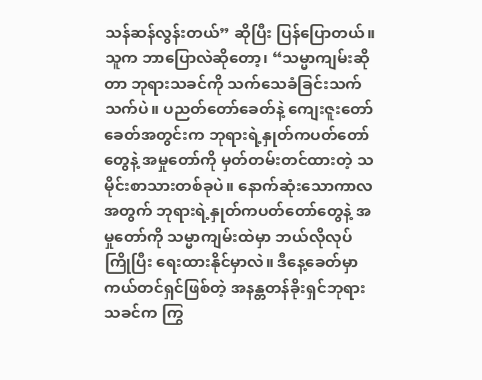သန်ဆန်လွန်းတယ်” ဆိုပြီး ပြန်ပြောတယ်။ သူက ဘာပြောလဲဆိုတော့၊ “သမ္မာကျမ်းဆိုတာ ဘုရားသခင်ကို သက်သေခံခြင်းသက်သက်ပဲ။ ပညတ်တော်ခေတ်နဲ့ ကျေးဇူးတော်ခေတ်အတွင်းက ဘုရားရဲ့နှုတ်ကပတ်တော်တွေနဲ့ အမှုတော်ကို မှတ်တမ်းတင်ထားတဲ့ သမိုင်းစာသားတစ်ခုပဲ။ နောက်ဆုံးသောကာလအတွက် ဘုရားရဲ့နှုတ်ကပတ်တော်တွေနဲ့ အမှုတော်ကို သမ္မာကျမ်းထဲမှာ ဘယ်လိုလုပ် ကြိုပြီး ရေးထားနိုင်မှာလဲ။ ဒီနေ့ခေတ်မှာ ကယ်တင်ရှင်ဖြစ်တဲ့ အနန္တတန်ခိုးရှင်ဘုရားသခင်က ကြွ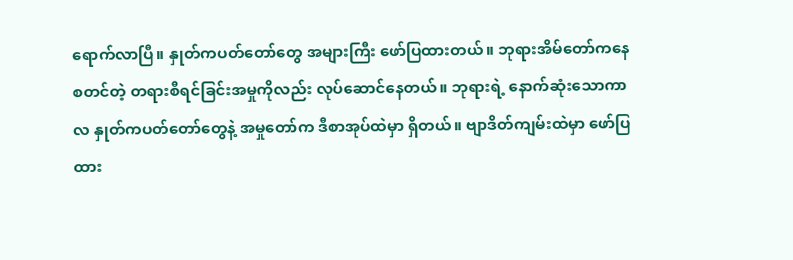ရောက်လာပြီ။ နှုတ်ကပတ်တော်တွေ အများကြီး ဖော်ပြထားတယ်။ ဘုရားအိမ်တော်ကနေ စတင်တဲ့ တရားစီရင်ခြင်းအမှုကိုလည်း လုပ်ဆောင်နေတယ်။ ဘုရားရဲ့ နောက်ဆုံးသောကာလ နှုတ်ကပတ်တော်တွေနဲ့ အမှုတော်က ဒီစာအုပ်ထဲမှာ ရှိတယ်။ ဗျာဒိတ်ကျမ်းထဲမှာ ဖော်ပြထား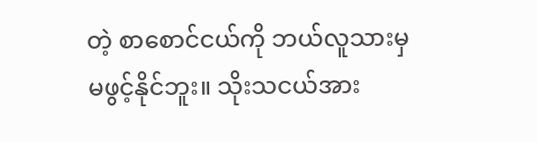တဲ့ စာစောင်ငယ်ကို ဘယ်လူသားမှ မဖွင့်နိုင်ဘူး။ သိုးသငယ်အား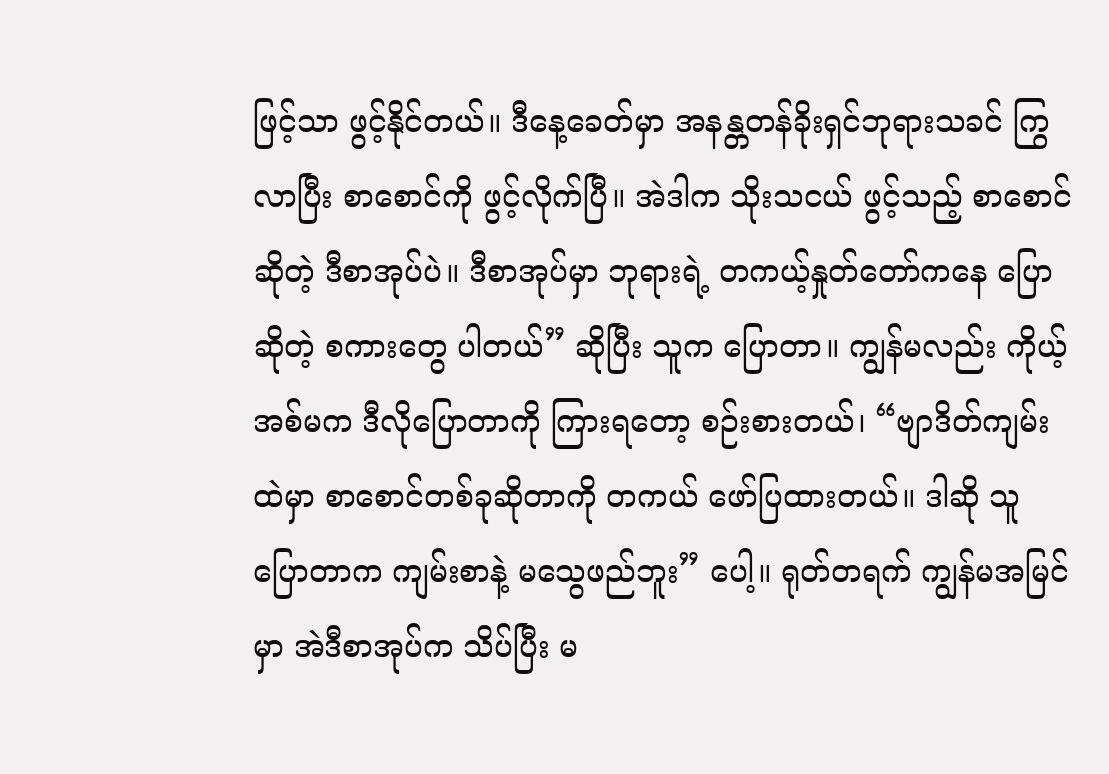ဖြင့်သာ ဖွင့်နိုင်တယ်။ ဒီနေ့ခေတ်မှာ အနန္တတန်ခိုးရှင်ဘုရားသခင် ကြွလာပြီး စာစောင်ကို ဖွင့်လိုက်ပြီ။ အဲဒါက သိုးသငယ် ဖွင့်သည့် စာစောင် ဆိုတဲ့ ဒီစာအုပ်ပဲ။ ဒီစာအုပ်မှာ ဘုရားရဲ့ တကယ့်နှုတ်တော်ကနေ ပြောဆိုတဲ့ စကားတွေ ပါတယ်” ဆိုပြီး သူက ပြောတာ။ ကျွန်မလည်း ကိုယ့်အစ်မက ဒီလိုပြောတာကို ကြားရတော့ စဉ်းစားတယ်၊ “ဗျာဒိတ်ကျမ်းထဲမှာ စာစောင်တစ်ခုဆိုတာကို တကယ် ဖော်ပြထားတယ်။ ဒါဆို သူ ပြောတာက ကျမ်းစာနဲ့ မသွေဖည်ဘူး” ပေါ့။ ရုတ်တရက် ကျွန်မအမြင်မှာ အဲဒီစာအုပ်က သိပ်ပြီး မ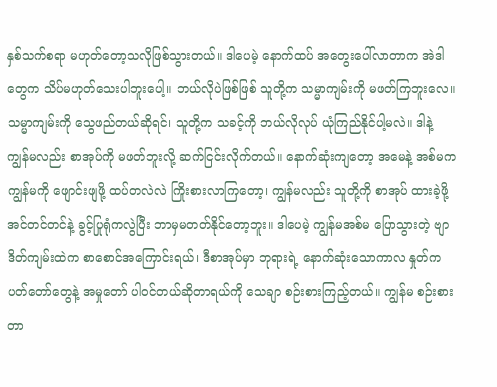နှစ်သက်စရာ မဟုတ်တော့သလိုဖြစ်သွားတယ်။ ဒါပေမဲ့ နောက်ထပ် အတွေးပေါ်လာတာက အဲဒါတွေက သိပ်မဟုတ်သေးပါဘူးပေါ့။ ဘယ်လိုပဲဖြစ်ဖြစ် သူတို့က သမ္မာကျမ်းကို မဖတ်ကြဘူးလေ။ သမ္မာကျမ်းကို သွေဖည်တယ်ဆိုရင်၊ သူတို့က သခင့်ကို ဘယ်လိုလုပ် ယုံကြည်နိုင်ပါ့မလဲ။ ဒါနဲ့ ကျွန်မလည်း စာအုပ်ကို မဖတ်ဘူးလို့ ဆက်ငြင်းလိုက်တယ်။ နောက်ဆုံးကျတော့ အမေနဲ့ အစ်မက ကျွန်မကို ဖျောင်းဖျဖို့ ထပ်တလဲလဲ ကြိုးစားလာကြတော့၊ ကျွန်မလည်း သူတို့ကို စာအုပ် ထားခဲ့ဖို့ အင်တင်တင်နဲ့ ခွင့်ပြုရုံကလွဲပြီး ဘာမှမတတ်နိုင်တော့ဘူး။ ဒါပေမဲ့ ကျွန်မအစ်မ ပြောသွားတဲ့ ဗျာဒိတ်ကျမ်းထဲက စာစောင်အကြောင်းရယ်၊ ဒီစာအုပ်မှာ ဘုရားရဲ့ နောက်ဆုံးသောကာလ နှုတ်ကပတ်တော်တွေနဲ့ အမှုတော် ပါဝင်တယ်ဆိုတာရယ်ကို သေချာ စဉ်းစားကြည့်တယ်။ ကျွန်မ စဉ်းစားတာ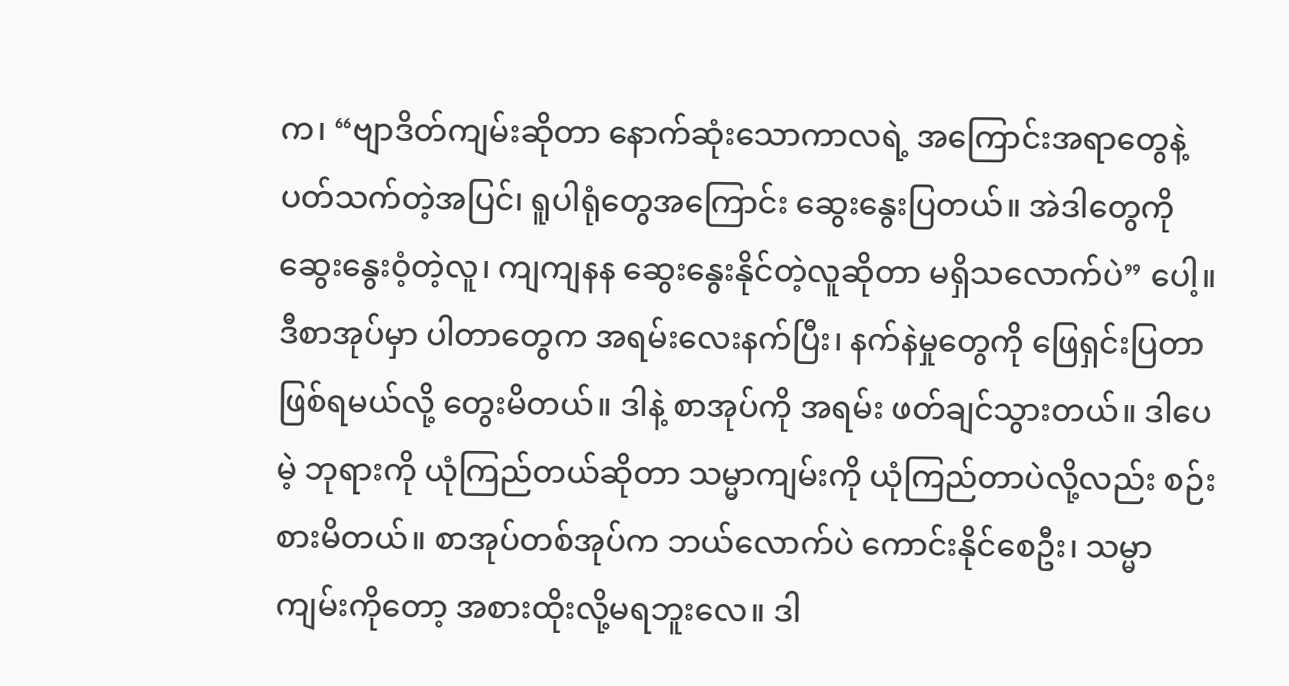က၊ “ဗျာဒိတ်ကျမ်းဆိုတာ နောက်ဆုံးသောကာလရဲ့ အကြောင်းအရာတွေနဲ့ ပတ်သက်တဲ့အပြင်၊ ရူပါရုံတွေအကြောင်း ဆွေးနွေးပြတယ်။ အဲဒါတွေကို ဆွေးနွေးဝံ့တဲ့လူ၊ ကျကျနန ဆွေးနွေးနိုင်တဲ့လူဆိုတာ မရှိသလောက်ပဲ” ပေါ့။ ဒီစာအုပ်မှာ ပါတာတွေက အရမ်းလေးနက်ပြီး၊ နက်နဲမှုတွေကို ဖြေရှင်းပြတာဖြစ်ရမယ်လို့ တွေးမိတယ်။ ဒါနဲ့ စာအုပ်ကို အရမ်း ဖတ်ချင်သွားတယ်။ ဒါပေမဲ့ ဘုရားကို ယုံကြည်တယ်ဆိုတာ သမ္မာကျမ်းကို ယုံကြည်တာပဲလို့လည်း စဉ်းစားမိတယ်။ စာအုပ်တစ်အုပ်က ဘယ်လောက်ပဲ ကောင်းနိုင်စေဦး၊ သမ္မာကျမ်းကိုတော့ အစားထိုးလို့မရဘူးလေ။ ဒါ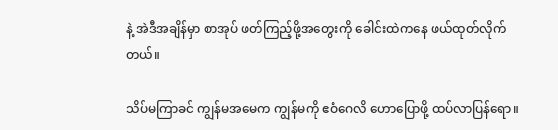နဲ့ အဲဒီအချိန်မှာ စာအုပ် ဖတ်ကြည့်ဖို့အတွေးကို ခေါင်းထဲကနေ ဖယ်ထုတ်လိုက်တယ်။

သိပ်မကြာခင် ကျွန်မအမေက ကျွန်မကို ဧဝံဂေလိ ဟောပြောဖို့ ထပ်လာပြန်ရော။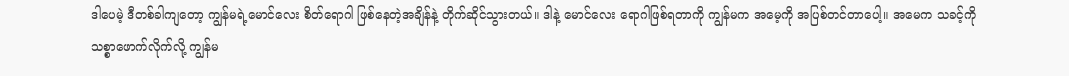ဒါပေမဲ့ ဒီတစ်ခါကျတော့ ကျွန်မရဲ့မောင်လေး စိတ်ရောဂါ ဖြစ်နေတဲ့အချိန်နဲ့ တိုက်ဆိုင်သွားတယ်။ ဒါနဲ့ မောင်လေး ရောဂါဖြစ်ရတာကို ကျွန်မက အမေ့ကို အပြစ်တင်တာပေါ့။ အမေက သခင့်ကို သစ္စာဖောက်လိုက်လို့ ကျွန်မ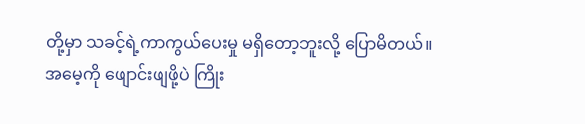တို့မှာ သခင့်ရဲ့ကာကွယ်ပေးမှု မရှိတော့ဘူးလို့ ပြောမိတယ်။ အမေ့ကို ဖျောင်းဖျဖို့ပဲ ကြိုး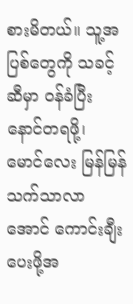စားမိတယ်။ သူ့အပြစ်တွေကို သခင့်ဆီမှာ ဝန်ခံပြီး နောင်တရဖို့၊ မောင်လေး မြန်မြန် သက်သာလာအောင် ကောင်းချီးပေးဖို့အ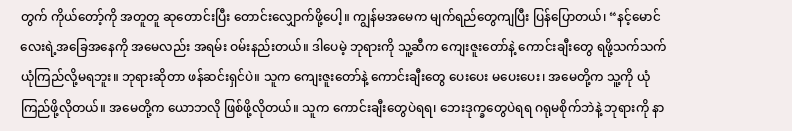တွက် ကိုယ်တော့်ကို အတူတူ ဆုတောင်းပြီး တောင်းလျှောက်ဖို့ပေါ့။ ကျွန်မအမေက မျက်ရည်တွေကျပြီး ပြန်ပြောတယ်၊ “နင့်မောင်လေးရဲ့အခြေအနေကို အမေလည်း အရမ်း ဝမ်းနည်းတယ်။ ဒါပေမဲ့ ဘုရားကို သူ့ဆီက ကျေးဇူးတော်နဲ့ ကောင်းချီးတွေ ရဖို့သက်သက် ယုံကြည်လို့မရဘူး။ ဘုရားဆိုတာ ဖန်ဆင်းရှင်ပဲ။ သူက ကျေးဇူးတော်နဲ့ ကောင်းချီးတွေ ပေးပေး မပေးပေး၊ အမေတို့က သူ့ကို ယုံကြည်ဖို့လိုတယ်။ အမေတို့က ယောဘလို ဖြစ်ဖို့လိုတယ်။ သူက ကောင်းချီးတွေပဲရရ၊ ဘေးဒုက္ခတွေပဲရရ ဂရုမစိုက်ဘဲနဲ့ ဘုရားကို နာ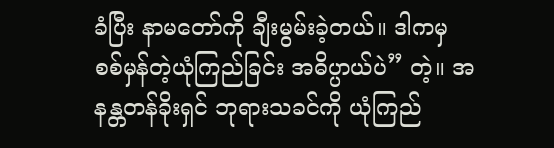ခံပြီး နာမတော်ကို ချီးမွမ်းခဲ့တယ်။ ဒါကမှ စစ်မှန်တဲ့ယုံကြည်ခြင်း အဓိပ္ပာယ်ပဲ” တဲ့။ အနန္တတန်ခိုးရှင် ဘုရားသခင်ကို ယုံကြည်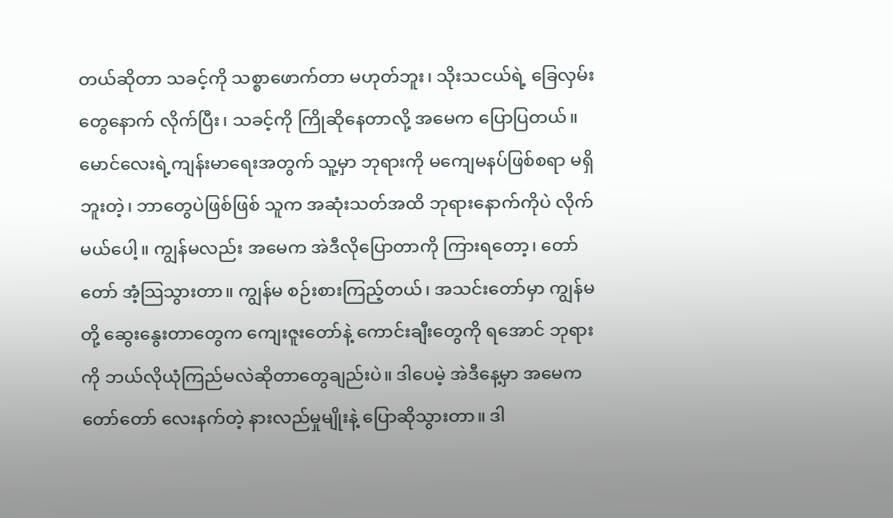တယ်ဆိုတာ သခင့်ကို သစ္စာဖောက်တာ မဟုတ်ဘူး၊ သိုးသငယ်ရဲ့ ခြေလှမ်းတွေနောက် လိုက်ပြီး၊ သခင့်ကို ကြိုဆိုနေတာလို့ အမေက ပြောပြတယ်။ မောင်လေးရဲ့ကျန်းမာရေးအတွက် သူ့မှာ ဘုရားကို မကျေမနပ်ဖြစ်စရာ မရှိဘူးတဲ့၊ ဘာတွေပဲဖြစ်ဖြစ် သူက အဆုံးသတ်အထိ ဘုရားနောက်ကိုပဲ လိုက်မယ်ပေါ့။ ကျွန်မလည်း အမေက အဲဒီလိုပြောတာကို ကြားရတော့၊ တော်တော် အံ့သြသွားတာ။ ကျွန်မ စဉ်းစားကြည့်တယ်၊ အသင်းတော်မှာ ကျွန်မတို့ ဆွေးနွေးတာတွေက ကျေးဇူးတော်နဲ့ ကောင်းချီးတွေကို ရအောင် ဘုရားကို ဘယ်လိုယုံကြည်မလဲဆိုတာတွေချည်းပဲ။ ဒါပေမဲ့ အဲဒီနေ့မှာ အမေက တော်တော် လေးနက်တဲ့ နားလည်မှုမျိုးနဲ့ ပြောဆိုသွားတာ။ ဒါ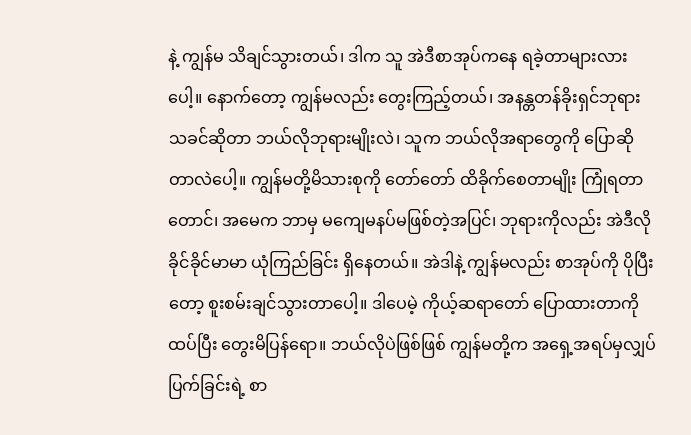နဲ့ ကျွန်မ သိချင်သွားတယ်၊ ဒါက သူ အဲဒီစာအုပ်ကနေ ရခဲ့တာများလားပေါ့။ နောက်တော့ ကျွန်မလည်း တွေးကြည့်တယ်၊ အနန္တတန်ခိုးရှင်ဘုရားသခင်ဆိုတာ ဘယ်လိုဘုရားမျိုးလဲ၊ သူက ဘယ်လိုအရာတွေကို ပြောဆိုတာလဲပေါ့။ ကျွန်မတို့မိသားစုကို တော်တော် ထိခိုက်စေတာမျိုး ကြုံရတာတောင်၊ အမေက ဘာမှ မကျေမနပ်မဖြစ်တဲ့အပြင်၊ ဘုရားကိုလည်း အဲဒီလိုခိုင်ခိုင်မာမာ ယုံကြည်ခြင်း ရှိနေတယ်။ အဲဒါနဲ့ ကျွန်မလည်း စာအုပ်ကို ပိုပြီးတော့ စူးစမ်းချင်သွားတာပေါ့။ ဒါပေမဲ့ ကိုယ့်ဆရာတော် ပြောထားတာကို ထပ်ပြီး တွေးမိပြန်ရော။ ဘယ်လိုပဲဖြစ်ဖြစ် ကျွန်မတို့က အရှေ့အရပ်မှလျှပ်ပြက်ခြင်းရဲ့ စာ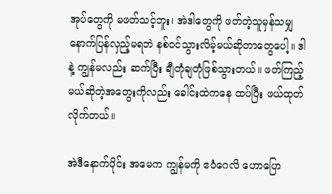အုပ်တွေကို မဖတ်သင့်ဘူး၊ အဲဒါတွေကို ဖတ်တဲ့သူမှန်သမျှ နောက်ပြန်လှည့်မရဘဲ နစ်ဝင်သွားလိမ့်မယ်ဆိုတာတွေပေါ့။ ဒါနဲ့ ကျွန်မလည်း ဆက်ပြီး ချီတုံချတုံဖြစ်သွားတယ်။ ဖတ်ကြည့်မယ်ဆိုတဲ့အတွေးကိုလည်း ခေါင်းထဲကနေ ထပ်ပြီး ဖယ်ထုတ်လိုက်တယ်။

အဲဒီနောက်ပိုင်း အမေက ကျွန်မကို ဧဝံဂေလိ ဟောပြော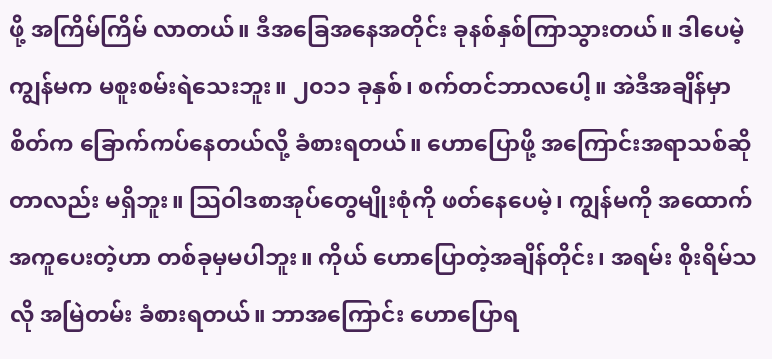ဖို့ အကြိမ်ကြိမ် လာတယ်။ ဒီအခြေအနေအတိုင်း ခုနစ်နှစ်ကြာသွားတယ်။ ဒါပေမဲ့ ကျွန်မက မစူးစမ်းရဲသေးဘူး။ ၂၀၁၁ ခုနှစ်၊ စက်တင်ဘာလပေါ့။ အဲဒီအချိန်မှာ စိတ်က ခြောက်ကပ်နေတယ်လို့ ခံစားရတယ်။ ဟောပြောဖို့ အကြောင်းအရာသစ်ဆိုတာလည်း မရှိဘူး။ သြဝါဒစာအုပ်တွေမျိုးစုံကို ဖတ်နေပေမဲ့၊ ကျွန်မကို အထောက်အကူပေးတဲ့ဟာ တစ်ခုမှမပါဘူး။ ကိုယ် ဟောပြောတဲ့အချိန်တိုင်း၊ အရမ်း စိုးရိမ်သလို အမြဲတမ်း ခံစားရတယ်။ ဘာအကြောင်း ဟောပြောရ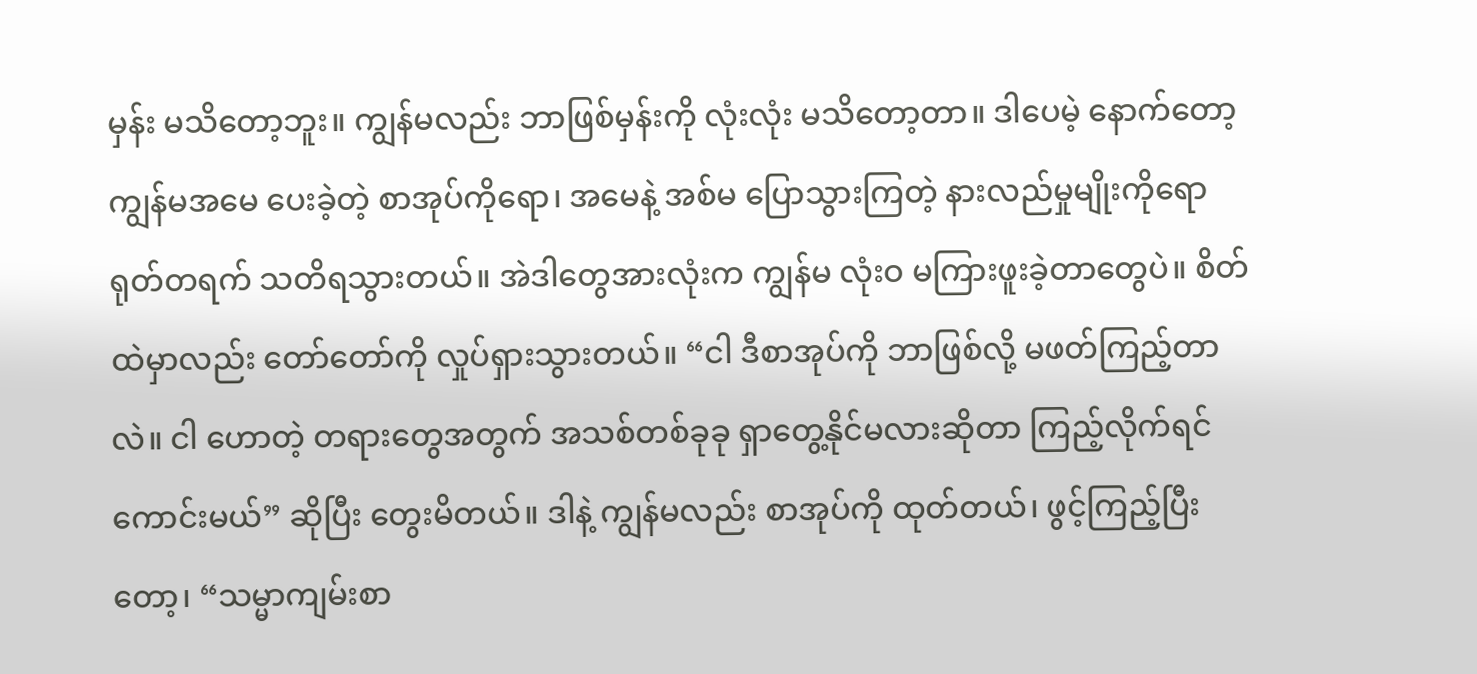မှန်း မသိတော့ဘူး။ ကျွန်မလည်း ဘာဖြစ်မှန်းကို လုံးလုံး မသိတော့တာ။ ဒါပေမဲ့ နောက်တော့ ကျွန်မအမေ ပေးခဲ့တဲ့ စာအုပ်ကိုရော၊ အမေနဲ့ အစ်မ ပြောသွားကြတဲ့ နားလည်မှုမျိုးကိုရော ရုတ်တရက် သတိရသွားတယ်။ အဲဒါတွေအားလုံးက ကျွန်မ လုံးဝ မကြားဖူးခဲ့တာတွေပဲ။ စိတ်ထဲမှာလည်း တော်တော်ကို လှုပ်ရှားသွားတယ်။ “ငါ ဒီစာအုပ်ကို ဘာဖြစ်လို့ မဖတ်ကြည့်တာလဲ။ ငါ ဟောတဲ့ တရားတွေအတွက် အသစ်တစ်ခုခု ရှာတွေ့နိုင်မလားဆိုတာ ကြည့်လိုက်ရင် ကောင်းမယ်” ဆိုပြီး တွေးမိတယ်။ ဒါနဲ့ ကျွန်မလည်း စာအုပ်ကို ထုတ်တယ်၊ ဖွင့်ကြည့်ပြီးတော့၊ “သမ္မာကျမ်းစာ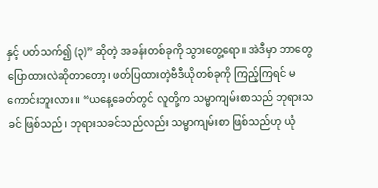နှင့် ပတ်သက်၍ (၃)” ဆိုတဲ့ အခန်းတစ်ခုကို သွားတွေ့ရော။ အဲဒီမှာ ဘာတွေပြောထားလဲဆိုတာတော့၊ ဖတ်ပြထားတဲ့ဗီဒီယိုတစ်ခုကို ကြည့်ကြရင် မကောင်းဘူးလား။ “ယနေ့ခေတ်တွင် လူတို့က သမ္မာကျမ်းစာသည် ဘုရားသခင် ဖြစ်သည်၊ ဘုရားသခင်သည်လည်း သမ္မာကျမ်းစာ ဖြစ်သည်ဟု ယုံ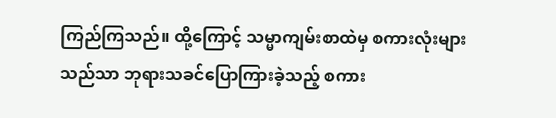ကြည်ကြသည်။ ထို့ကြောင့် သမ္မာကျမ်းစာထဲမှ စကားလုံးများသည်သာ ဘုရားသခင်ပြောကြားခဲ့သည့် စကား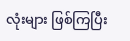လုံးများ ဖြစ်ကြပြီး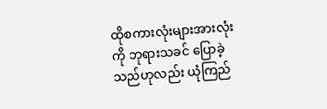ထိုစကားလုံးများအားလုံးကို ဘုရားသခင် ပြောခဲ့သည်ဟုလည်း ယုံကြည်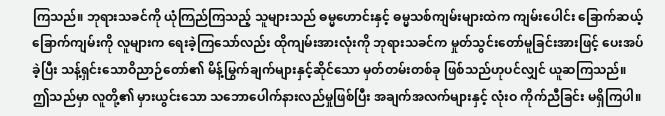ကြသည်။ ဘုရားသခင်ကို ယုံကြည်ကြသည့် သူများသည် ဓမ္မဟောင်းနှင့် ဓမ္မသစ်ကျမ်းများထဲက ကျမ်းပေါင်း ခြောက်ဆယ့်ခြောက်ကျမ်းကို လူများက ရေးခဲ့ကြသော်လည်း ထိုကျမ်းအားလုံးကို ဘုရားသခင်က မှုတ်သွင်းတော်မူခြင်းအားဖြင့် ပေးအပ်ခဲ့ပြီး သန့်ရှင်းသောဝိညာဉ်တော်၏ မိန့်မြွက်ချက်များနှင့်ဆိုင်သော မှတ်တမ်းတစ်ခု ဖြစ်သည်ဟုပင်လျှင် ယူဆကြသည်။ ဤသည်မှာ လူတို့၏ မှားယွင်းသော သဘောပေါက်နားလည်မှုဖြစ်ပြီး အချက်အလက်များနှင့် လုံးဝ ကိုက်ညီခြင်း မရှိကြပါ။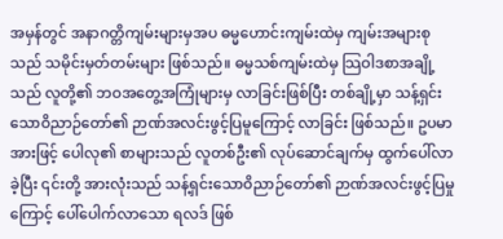အမှန်တွင် အနာဂတ္တိကျမ်းများမှအပ ဓမ္မဟောင်းကျမ်းထဲမှ ကျမ်းအများစုသည် သမိုင်းမှတ်တမ်းများ ဖြစ်သည်။ ဓမ္မသစ်ကျမ်းထဲမှ သြဝါဒစာအချို့သည် လူတို့၏ ဘဝအတွေ့အကြုံများမှ လာခြင်းဖြစ်ပြီး တစ်ချို့မှာ သန့်ရှင်းသောဝိညာဉ်တော်၏ ဉာဏ်အလင်းဖွင့်ပြမူကြောင့် လာခြင်း ဖြစ်သည်။ ဥပမာအားဖြင့် ပေါလု၏ စာများသည် လူတစ်ဦး၏ လုပ်ဆောင်ချက်မှ ထွက်ပေါ်လာခဲ့ပြီး ၎င်းတို့ အားလုံးသည် သန့်ရှင်းသောဝိညာဉ်တော်၏ ဉာဏ်အလင်းဖွင့်ပြမှုကြောင့် ပေါ်ပေါက်လာသော ရလဒ် ဖြစ်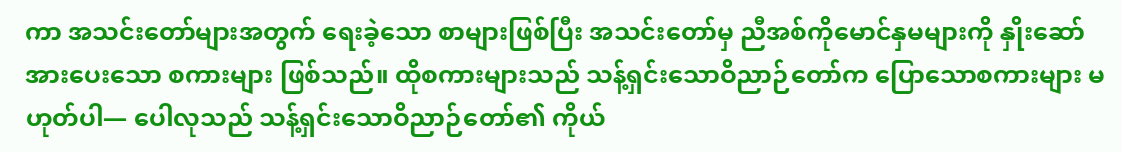ကာ အသင်းတော်များအတွက် ရေးခဲ့သော စာများဖြစ်ပြီး အသင်းတော်မှ ညီအစ်ကိုမောင်နှမများကို နှိုးဆော်အားပေးသော စကားများ ဖြစ်သည်။ ထိုစကားများသည် သန့်ရှင်းသောဝိညာဉ်တော်က ပြောသောစကားများ မဟုတ်ပါ— ပေါလုသည် သန့်ရှင်းသောဝိညာဉ်တော်၏ ကိုယ်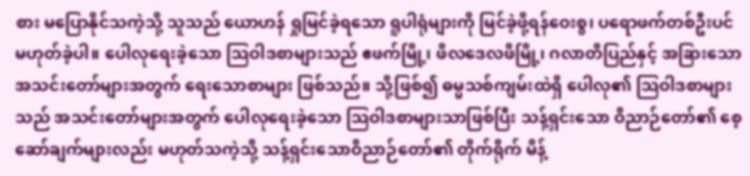စား မပြောနိုင်သကဲ့သို့ သူသည် ယောဟန် ရှုမြင်ခဲ့ရသော ရူပါရုံများကို မြင်ခဲ့ဖို့ရန်ဝေးစွ၊ ပရောဖက်တစ်ဦးပင် မဟုတ်ခဲ့ပါ။ ပေါလုရေးခဲ့သော သြဝါဒစာများသည် ဧဖက်မြို့၊ ဖိလဒေလဖိမြို့၊ ဂလာတိပြည်နှင့် အခြားသော အသင်းတော်များအတွက် ရေးသောစာများ ဖြစ်သည်။ သို့ဖြစ်၍ ဓမ္မသစ်ကျမ်းထဲရှိ ပေါလု၏ သြဝါဒစာများသည် အသင်းတော်များအတွက် ပေါလုရေးခဲ့သော သြဝါဒစာများသာဖြစ်ပြီး သန့်ရှင်းသော ဝိညာဉ်တော်၏ စေ့ဆော်ချက်များလည်း မဟုတ်သကဲ့သို့ သန့်ရှင်းသောဝိညာဉ်တော်၏ တိုက်ရိုက် မိန့်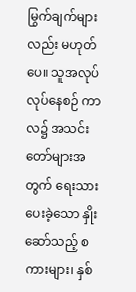မြွက်ချက်များလည်း မဟုတ်ပေ။ သူအလုပ်လုပ်နေစဉ် ကာလ၌ အသင်းတော်များအတွက် ရေးသားပေးခဲ့သော နှိုးဆော်သည့် စကားများ၊ နှစ်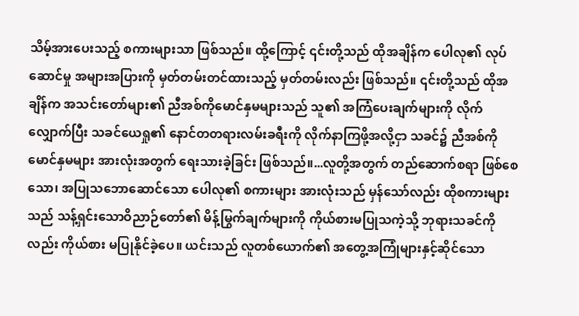သိမ့်အားပေးသည့် စကားများသာ ဖြစ်သည်။ ထို့ကြောင့် ၎င်းတို့သည် ထိုအချိန်က ပေါလု၏ လုပ်ဆောင်မှု အများအပြားကို မှတ်တမ်းတင်ထားသည့် မှတ်တမ်းလည်း ဖြစ်သည်။ ၎င်းတို့သည် ထိုအချိန်က အသင်းတော်များ၏ ညီအစ်ကိုမောင်နှမများသည် သူ၏ အကြံပေးချက်များကို လိုက်လျှောက်ပြီး သခင်ယေရှု၏ နောင်တတရားလမ်းခရီးကို လိုက်နာကြဖို့အလို့ငှာ သခင်၌ ညီအစ်ကိုမောင်နှမများ အားလုံးအတွက် ရေးသားခဲ့ခြင်း ဖြစ်သည်။...လူတို့အတွက် တည်ဆောက်စရာ ဖြစ်စေသော၊ အပြုသဘောဆောင်သော ပေါလု၏ စကားများ အားလုံးသည် မှန်သော်လည်း ထိုစကားများသည် သန့်ရှင်းသောဝိညာဉ်တော်၏ မိန့်မြွက်ချက်များကို ကိုယ်စားမပြုသကဲ့သို့ ဘုရားသခင်ကိုလည်း ကိုယ်စား မပြုနိုင်ခဲ့ပေ။ ယင်းသည် လူတစ်ယောက်၏ အတွေ့အကြုံများနှင့်ဆိုင်သော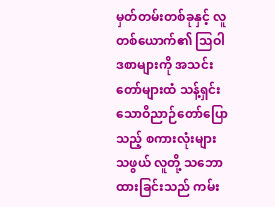မှတ်တမ်းတစ်ခုနှင့် လူတစ်ယောက်၏ သြဝါဒစာများကို အသင်းတော်များထံ သန့်ရှင်းသောဝိညာဉ်တော်ပြောသည့် စကားလုံးများသဖွယ် လူတို့ သဘောထားခြင်းသည် ကမ်း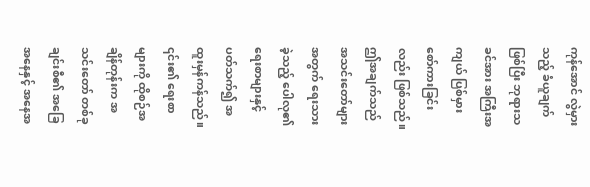ကုန်အောင် လွဲမှားသည့် ခံယူချက်ဖြစ်ပြီး ဘုရားသခင်အား အကြီးအကျယ် ပြစ်မှားစော်ကားခြင်းလည်း ဖြစ်သည်။ ဤအချက်သည် အသင်းတော်များအတွက် ရေးသားခဲ့သည့် ပေါလု၏ ရေးစာများနှင့် ပတ်သက်၍ အထူးမှန်ကန်သည်။ ၎င်း၏ ရေးစာများကို ထိုစဉ်အချိန်တုန်းက အသင်းတော် တစ်ခုချင်းစီ၏ အခြေအနေနှင့် အနေအ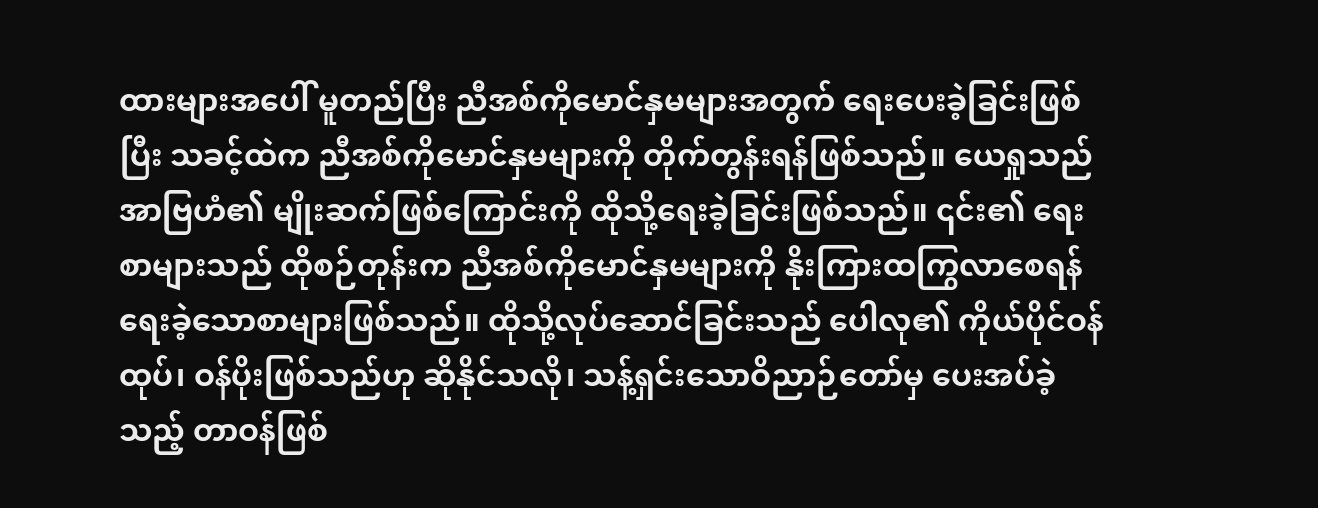ထားများအပေါ် မူတည်ပြီး ညီအစ်ကိုမောင်နှမများအတွက် ရေးပေးခဲ့ခြင်းဖြစ်ပြီး သခင့်ထဲက ညီအစ်ကိုမောင်နှမများကို တိုက်တွန်းရန်ဖြစ်သည်။ ယေရှုသည် အာဗြဟံ၏ မျိုးဆက်ဖြစ်ကြောင်းကို ထိုသို့ရေးခဲ့ခြင်းဖြစ်သည်။ ၎င်း၏ ရေးစာများသည် ထိုစဉ်တုန်းက ညီအစ်ကိုမောင်နှမများကို နိုးကြားထကြွလာစေရန် ရေးခဲ့သောစာများဖြစ်သည်။ ထိုသို့လုပ်ဆောင်ခြင်းသည် ပေါလု၏ ကိုယ်ပိုင်ဝန်ထုပ်၊ ဝန်ပိုးဖြစ်သည်ဟု ဆိုနိုင်သလို၊ သန့်ရှင်းသောဝိညာဉ်တော်မှ ပေးအပ်ခဲ့သည့် တာဝန်ဖြစ်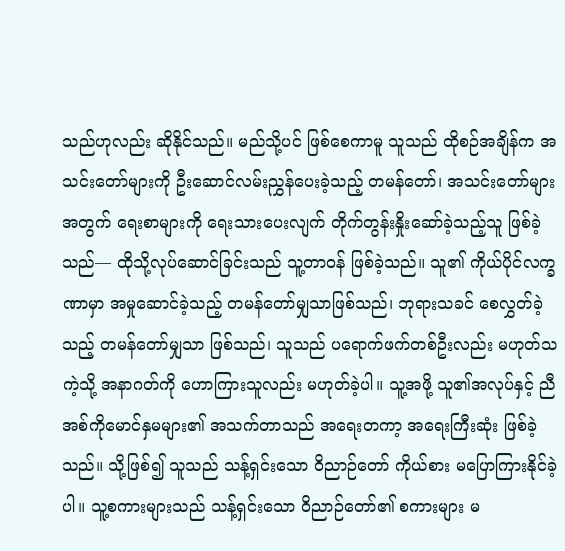သည်ဟုလည်း ဆိုနိုင်သည်။ မည်သို့ပင် ဖြစ်စေကာမူ သူသည် ထိုစဉ်အချိန်က အသင်းတော်များကို ဦးဆောင်လမ်းညွှန်ပေးခဲ့သည့် တမန်တော်၊ အသင်းတော်များအတွက် ရေးစာများကို ရေးသားပေးလျက် တိုက်တွန်းနှိုးဆော်ခဲ့သည့်သူ ဖြစ်ခဲ့သည်— ထိုသို့လုပ်ဆောင်ခြင်းသည် သူ့တာဝန် ဖြစ်ခဲ့သည်။ သူ၏ ကိုယ်ပိုင်လက္ခဏာမှာ အမှုဆောင်ခဲ့သည့် တမန်တော်မျှသာဖြစ်သည်၊ ဘုရားသခင် စေလွှတ်ခဲ့သည့် တမန်တော်မျှသာ ဖြစ်သည်၊ သူသည် ပရောက်ဖက်တစ်ဦးလည်း မဟုတ်သကဲ့သို့ အနာဂတ်ကို ဟောကြားသူလည်း မဟုတ်ခဲ့ပါ။ သူ့အဖို့ သူ၏အလုပ်နှင့် ညီအစ်ကိုမောင်နှမများ၏ အသက်တာသည် အရေးတကာ့ အရေးကြီးဆုံး ဖြစ်ခဲ့သည်။ သို့ဖြစ်၍ သူသည် သန့်ရှင်းသော ဝိညာဉ်တော် ကိုယ်စား မပြောကြားနိုင်ခဲ့ပါ။ သူ့စကားများသည် သန့်ရှင်းသော ဝိညာဉ်တော်၏ စကားများ မ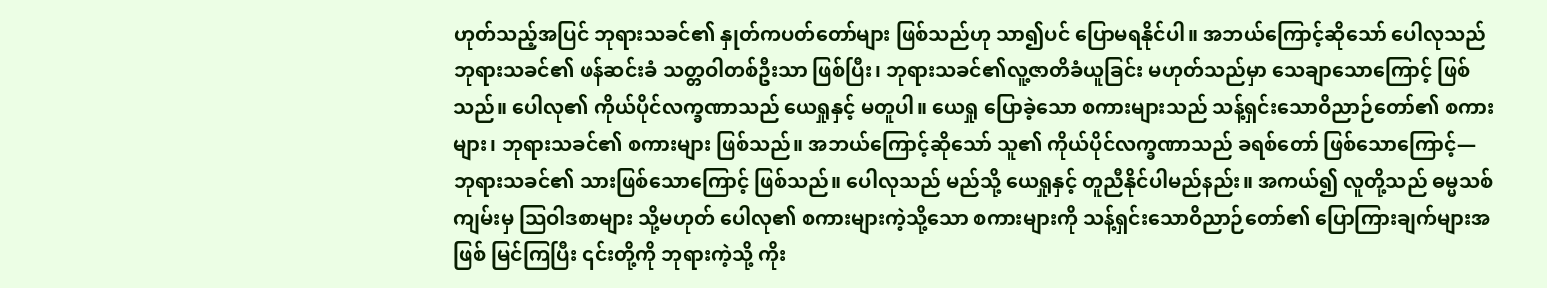ဟုတ်သည့်အပြင် ဘုရားသခင်၏ နှုတ်ကပတ်တော်များ ဖြစ်သည်ဟု သာ၍ပင် ပြောမရနိုင်ပါ။ အဘယ်ကြောင့်ဆိုသော် ပေါလုသည် ဘုရားသခင်၏ ဖန်ဆင်းခံ သတ္တဝါတစ်ဦးသာ ဖြစ်ပြီး၊ ဘုရားသခင်၏လူ့ဇာတိခံယူခြင်း မဟုတ်သည်မှာ သေချာသောကြောင့် ဖြစ်သည်။ ပေါလု၏ ကိုယ်ပိုင်လက္ခဏာသည် ယေရှုနှင့် မတူပါ။ ယေရှု ပြောခဲ့သော စကားများသည် သန့်ရှင်းသောဝိညာဉ်တော်၏ စကားများ၊ ဘုရားသခင်၏ စကားများ ဖြစ်သည်။ အဘယ်ကြောင့်ဆိုသော် သူ၏ ကိုယ်ပိုင်လက္ခဏာသည် ခရစ်တော် ဖြစ်သောကြောင့်— ဘုရားသခင်၏ သားဖြစ်သောကြောင့် ဖြစ်သည်။ ပေါလုသည် မည်သို့ ယေရှုနှင့် တူညီနိုင်ပါမည်နည်း။ အကယ်၍ လူတို့သည် ဓမ္မသစ်ကျမ်းမှ သြဝါဒစာများ သို့မဟုတ် ပေါလု၏ စကားများကဲ့သို့သော စကားများကို သန့်ရှင်းသောဝိညာဉ်တော်၏ ပြောကြားချက်များအဖြစ် မြင်ကြပြီး ၎င်းတို့ကို ဘုရားကဲ့သို့ ကိုး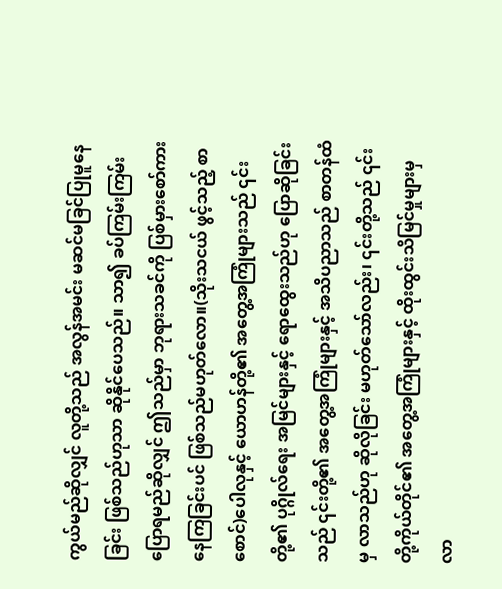ကွယ်မည်ဆိုလျှင် လူတို့သည် အလွန်အမင်း မဆင်မခြင်ပြုမူနေခြင်း ဖြစ်သည်ဟုသာ ဆိုနိုင်ပေသည်။ သာ၍ ခပ်ကြမ်းကြမ်း ပြောရမည်ဆိုလျှင် ဤသည်မှာ ဘုရားသခင်ကို ပြစ်မှားစော်ကားနေကြခြင်းပင် ဖြစ်သည်မဟုတ်လော။(သိုးသငယ် ဖွင့်သည့် စာစောင်)ပေါလုနှင့် ယောဟန်တို့၏ အတွေ့အကြုံများသည် ၎င်းတို့၏ ပုဂ္ဂိုလ်ရေး အမြင်များနှင့် ရောထွေးသည်ဟု ပြောဆိုခြင်းသည် ၎င်းတို့၏ အတွေ့အကြုံများနှင့် အသိပညာသည် စာတန်ထံမှ လာသည်ဟု ဆိုလိုခြင်း မဟုတ်သော်လည်း၊ ၎င်းတို့သည် ၎င်းတို့ကိုယ်တိုင်၏ အတွေ့အကြုံများနှင့် ထိုးထွင်းသိမြင်မှုများမှ လာ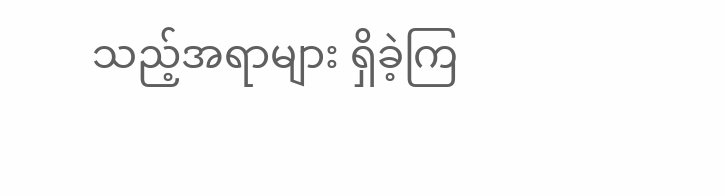သည့်အရာများ ရှိခဲ့ကြ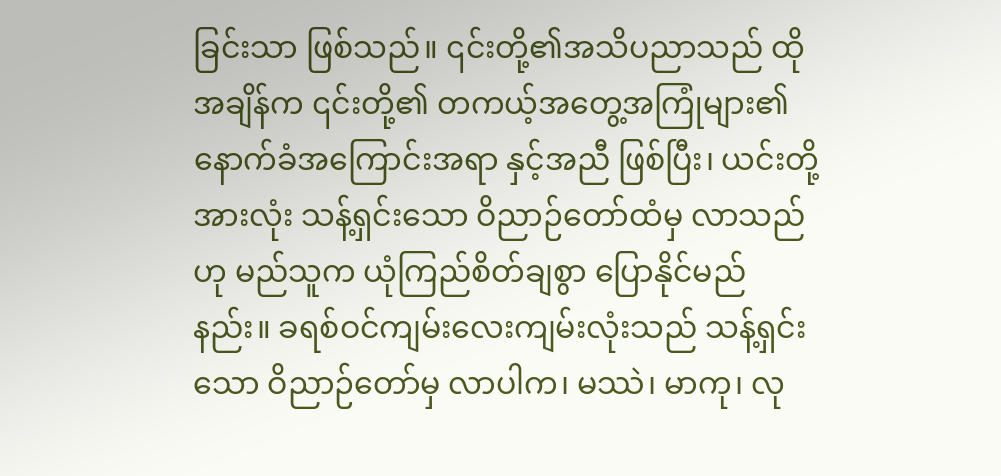ခြင်းသာ ဖြစ်သည်။ ၎င်းတို့၏အသိပညာသည် ထိုအချိန်က ၎င်းတို့၏ တကယ့်အတွေ့အကြုံများ၏ နောက်ခံအကြောင်းအရာ နှင့်အညီ ဖြစ်ပြီး၊ ယင်းတို့အားလုံး သန့်ရှင်းသော ဝိညာဉ်တော်ထံမှ လာသည်ဟု မည်သူက ယုံကြည်စိတ်ချစွာ ပြောနိုင်မည်နည်း။ ခရစ်ဝင်ကျမ်းလေးကျမ်းလုံးသည် သန့်ရှင်းသော ဝိညာဉ်တော်မှ လာပါက၊ မဿဲ၊ မာကု၊ လု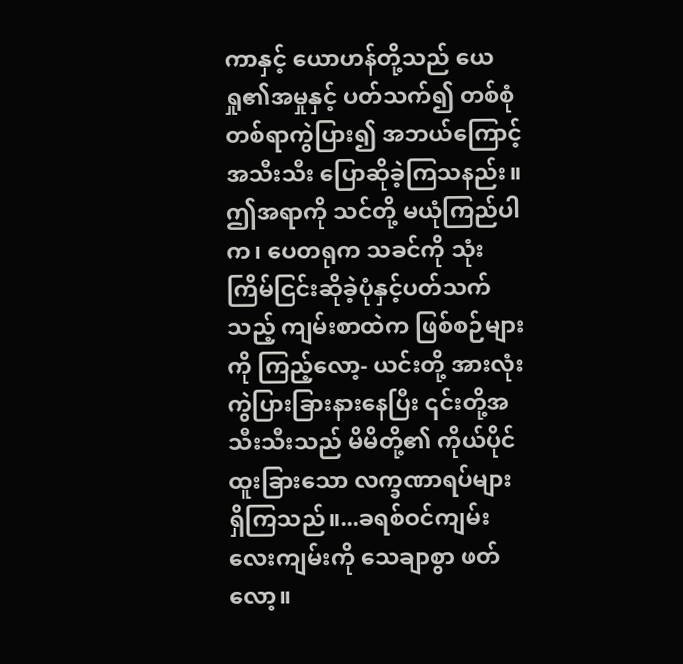ကာနှင့် ယောဟန်တို့သည် ယေရှု၏အမှုနှင့် ပတ်သက်၍ တစ်စုံတစ်ရာကွဲပြား၍ အဘယ်ကြောင့် အသီးသီး ပြောဆိုခဲ့ကြသနည်း။ ဤအရာကို သင်တို့ မယုံကြည်ပါက၊ ပေတရုက သခင်ကို သုံးကြိမ်ငြင်းဆိုခဲ့ပုံနှင့်ပတ်သက်သည့် ကျမ်းစာထဲက ဖြစ်စဉ်များကို ကြည့်လော့- ယင်းတို့ အားလုံး ကွဲပြားခြားနားနေပြီး ၎င်းတို့အသီးသီးသည် မိမိတို့၏ ကိုယ်ပိုင်ထူးခြားသော လက္ခဏာရပ်များ ရှိကြသည်။...ခရစ်ဝင်ကျမ်းလေးကျမ်းကို သေချာစွာ ဖတ်လော့။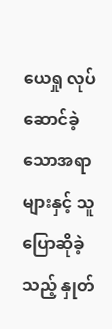ယေရှု လုပ်ဆောင်ခဲ့သောအရာများနှင့် သူ ပြောဆိုခဲ့သည့် နှုတ်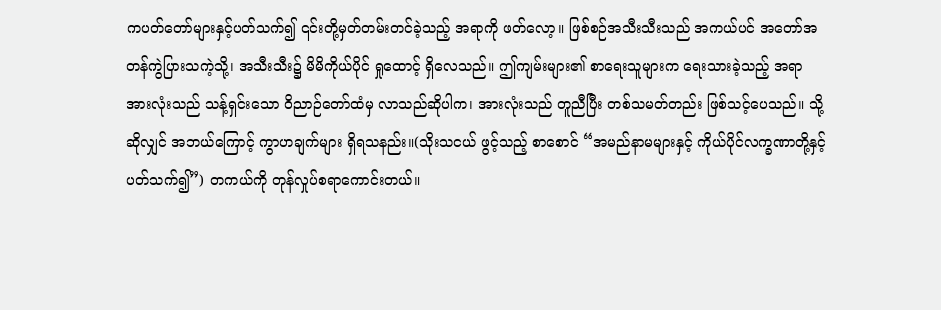ကပတ်တော်များနှင့်ပတ်သက်၍ ၎င်းတို့မှတ်တမ်းတင်ခဲ့သည့် အရာကို ဖတ်လော့။ ဖြစ်စဉ်အသီးသီးသည် အကယ်ပင် အတော်အတန်ကွဲပြားသကဲ့သို့၊ အသီးသီး၌ မိမိကိုယ်ပိုင် ရှုထောင့် ရှိလေသည်။ ဤကျမ်းများ၏ စာရေးသူများက ရေးသားခဲ့သည့် အရာ အားလုံးသည် သန့်ရှင်းသော ဝိညာဉ်တော်ထံမှ လာသည်ဆိုပါက၊ အားလုံးသည် တူညီပြီး တစ်သမတ်တည်း ဖြစ်သင့်ပေသည်။ သို့ဆိုလျှင် အဘယ်ကြောင့် ကွာဟချက်များ ရှိရသနည်း။(သိုးသငယ် ဖွင့်သည့် စာစောင် “အမည်နာမများနှင့် ကိုယ်ပိုင်လက္ခဏာတို့နှင့် ပတ်သက်၍”) တကယ်ကို တုန်လှုပ်စရာကောင်းတယ်။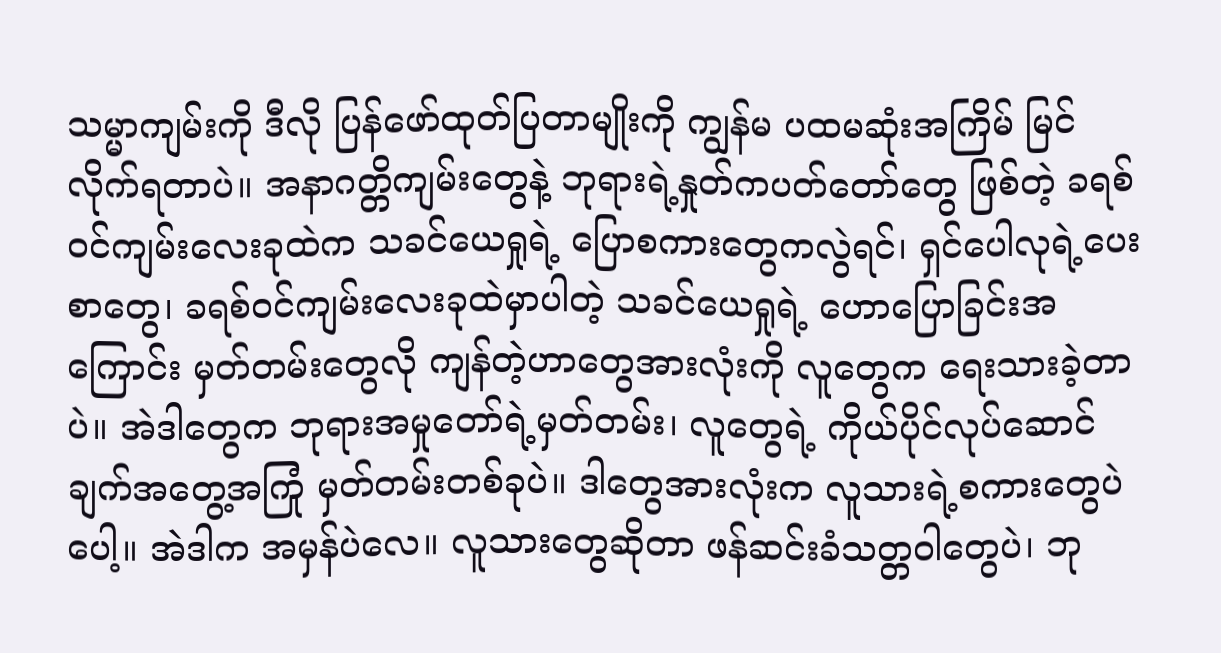သမ္မာကျမ်းကို ဒီလို ပြန်ဖော်ထုတ်ပြတာမျိုးကို ကျွန်မ ပထမဆုံးအကြိမ် မြင်လိုက်ရတာပဲ။ အနာဂတ္တိကျမ်းတွေနဲ့ ဘုရားရဲ့နှုတ်ကပတ်တော်တွေ ဖြစ်တဲ့ ခရစ်ဝင်ကျမ်းလေးခုထဲက သခင်ယေရှုရဲ့ ပြောစကားတွေကလွဲရင်၊ ရှင်ပေါလုရဲ့ပေးစာတွေ၊ ခရစ်ဝင်ကျမ်းလေးခုထဲမှာပါတဲ့ သခင်ယေရှုရဲ့ ဟောပြောခြင်းအကြောင်း မှတ်တမ်းတွေလို ကျန်တဲ့ဟာတွေအားလုံးကို လူတွေက ရေးသားခဲ့တာပဲ။ အဲဒါတွေက ဘုရားအမှုတော်ရဲ့မှတ်တမ်း၊ လူတွေရဲ့ ကိုယ်ပိုင်လုပ်ဆောင်ချက်အတွေ့အကြုံ မှတ်တမ်းတစ်ခုပဲ။ ဒါတွေအားလုံးက လူသားရဲ့စကားတွေပဲပေါ့။ အဲဒါက အမှန်ပဲလေ။ လူသားတွေဆိုတာ ဖန်ဆင်းခံသတ္တဝါတွေပဲ၊ ဘု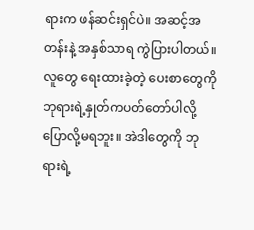ရားက ဖန်ဆင်းရှင်ပဲ။ အဆင့်အတန်းနဲ့ အနှစ်သာရ ကွဲပြားပါတယ်။ လူတွေ ရေးထားခဲ့တဲ့ ပေးစာတွေကို ဘုရားရဲ့နှုတ်ကပတ်တော်ပါလို့ ပြောလို့မရဘူး။ အဲဒါတွေကို ဘုရားရဲ့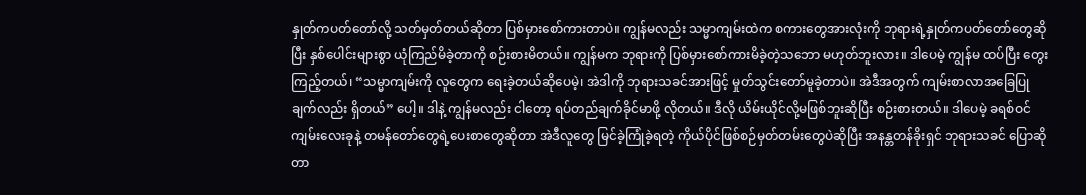နှုတ်ကပတ်တော်လို့ သတ်မှတ်တယ်ဆိုတာ ပြစ်မှားစော်ကားတာပဲ။ ကျွန်မလည်း သမ္မာကျမ်းထဲက စကားတွေအားလုံးကို ဘုရားရဲ့နှုတ်ကပတ်တော်တွေဆိုပြီး နှစ်ပေါင်းများစွာ ယုံကြည်မိခဲ့တာကို စဉ်းစားမိတယ်။ ကျွန်မက ဘုရားကို ပြစ်မှားစော်ကားမိခဲ့တဲ့သဘော မဟုတ်ဘူးလား။ ဒါပေမဲ့ ကျွန်မ ထပ်ပြီး တွေးကြည့်တယ်၊ “သမ္မာကျမ်းကို လူတွေက ရေးခဲ့တယ်ဆိုပေမဲ့၊ အဲဒါကို ဘုရားသခင်အားဖြင့် မှုတ်သွင်းတော်မူခဲ့တာပဲ။ အဲဒီအတွက် ကျမ်းစာလာအခြေပြုချက်လည်း ရှိတယ်” ပေါ့။ ဒါနဲ့ ကျွန်မလည်း ငါတော့ ရပ်တည်ချက်ခိုင်မာဖို့ လိုတယ်။ ဒီလို ယိမ်းယိုင်လို့မဖြစ်ဘူးဆိုပြီး စဉ်းစားတယ်။ ဒါပေမဲ့ ခရစ်ဝင်ကျမ်းလေးခုနဲ့ တမန်တော်တွေရဲ့ပေးစာတွေဆိုတာ အဲဒီလူတွေ မြင်ခဲ့ကြုံခဲ့ရတဲ့ ကိုယ်ပိုင်ဖြစ်စဉ်မှတ်တမ်းတွေပဲဆိုပြီး အနန္တတန်ခိုးရှင် ဘုရားသခင် ပြောဆိုတာ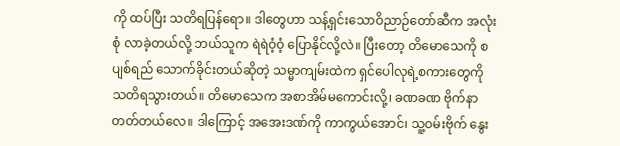ကို ထပ်ပြီး သတိရပြန်ရော။ ဒါတွေဟာ သန့်ရှင်းသောဝိညာဉ်တော်ဆီက အလုံးစုံ လာခဲ့တယ်လို့ ဘယ်သူက ရဲရဲဝံ့ဝံ့ ပြောနိုင်လို့လဲ။ ပြီးတော့ တိမောသေကို စပျစ်ရည် သောက်ခိုင်းတယ်ဆိုတဲ့ သမ္မာကျမ်းထဲက ရှင်ပေါလုရဲ့စကားတွေကို သတိရသွားတယ်။ တိမောသေက အစာအိမ်မကောင်းလို့၊ ခဏခဏ ဗိုက်နာတတ်တယ်လေ။ ဒါကြောင့် အအေးဒဏ်ကို ကာကွယ်အောင်၊ သူ့ဝမ်းဗိုက် နွေး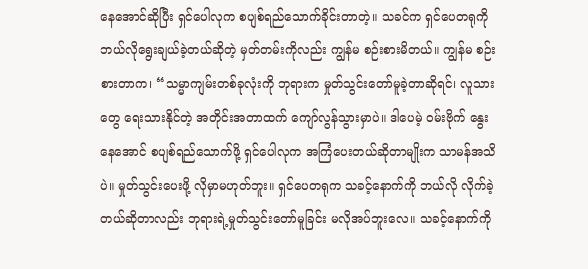နေအောင်ဆိုပြီး ရှင်ပေါလုက စပျစ်ရည်သောက်ခိုင်းတာတဲ့။ သခင်က ရှင်ပေတရုကို ဘယ်လိုရွေးချယ်ခဲ့တယ်ဆိုတဲ့ မှတ်တမ်းကိုလည်း ကျွန်မ စဉ်းစားမိတယ်။ ကျွန်မ စဉ်းစားတာက၊ “သမ္မာကျမ်းတစ်ခုလုံးကို ဘုရားက မှုတ်သွင်းတော်မူခဲ့တာဆိုရင်၊ လူသားတွေ ရေးသားနိုင်တဲ့ အတိုင်းအတာထက် ကျော်လွန်သွားမှာပဲ။ ဒါပေမဲ့ ဝမ်းဗိုက် နွေးနေအောင် စပျစ်ရည်သောက်ဖို့ ရှင်ပေါလုက အကြံပေးတယ်ဆိုတာမျိုးက သာမန်အသိပဲ။ မှုတ်သွင်းပေးဖို့ လိုမှာမဟုတ်ဘူး။ ရှင်ပေတရုက သခင့်နောက်ကို ဘယ်လို လိုက်ခဲ့တယ်ဆိုတာလည်း ဘုရားရဲ့မှုတ်သွင်းတော်မူခြင်း မလိုအပ်ဘူးလေ။ သခင့်နောက်ကို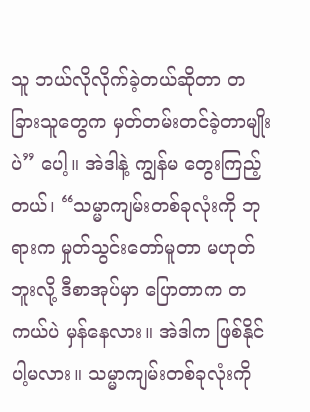သူ ဘယ်လိုလိုက်ခဲ့တယ်ဆိုတာ တခြားသူတွေက မှတ်တမ်းတင်ခဲ့တာမျိုးပဲ” ပေါ့။ အဲဒါနဲ့ ကျွန်မ တွေးကြည့်တယ်၊ “သမ္မာကျမ်းတစ်ခုလုံးကို ဘုရားက မှုတ်သွင်းတော်မူတာ မဟုတ်ဘူးလို့ ဒီစာအုပ်မှာ ပြောတာက တကယ်ပဲ မှန်နေလား။ အဲဒါက ဖြစ်နိုင်ပါ့မလား။ သမ္မာကျမ်းတစ်ခုလုံးကို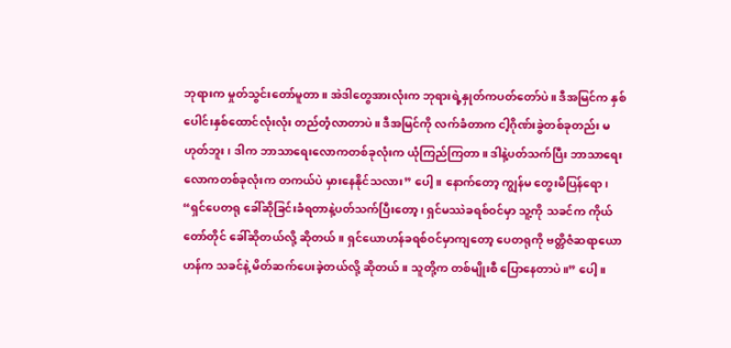ဘုရားက မှုတ်သွင်းတော်မူတာ။ အဲဒါတွေအားလုံးက ဘုရားရဲ့နှုတ်ကပတ်တော်ပဲ။ ဒီအမြင်က နှစ်ပေါင်းနှစ်ထောင်လုံးလုံး တည်တံ့လာတာပဲ။ ဒီအမြင်ကို လက်ခံတာက ငါ့ဂိုဏ်းခွဲတစ်ခုတည်း မဟုတ်ဘူး၊ ဒါက ဘာသာရေးလောကတစ်ခုလုံးက ယုံကြည်ကြတာ။ ဒါနဲ့ပတ်သက်ပြီး ဘာသာရေးလောကတစ်ခုလုံးက တကယ်ပဲ မှားနေနိုင်သလား” ပေါ့။ နောက်တော့ ကျွန်မ တွေးမိပြန်ရော၊ “ရှင်ပေတရု ခေါ်ဆိုခြင်းခံရတာနဲ့ပတ်သက်ပြီးတော့၊ ရှင်မဿဲခရစ်ဝင်မှာ သူ့ကို သခင်က ကိုယ်တော်တိုင် ခေါ်ဆိုတယ်လို့ ဆိုတယ်။ ရှင်ယောဟန်ခရစ်ဝင်မှာကျတော့ ပေတရုကို ဗတ္တိဇံဆရာယောဟန်က သခင်နဲ့ မိတ်ဆက်ပေးခဲ့တယ်လို့ ဆိုတယ်။ သူတို့က တစ်မျိုးစီ ပြောနေတာပဲ။” ပေါ့။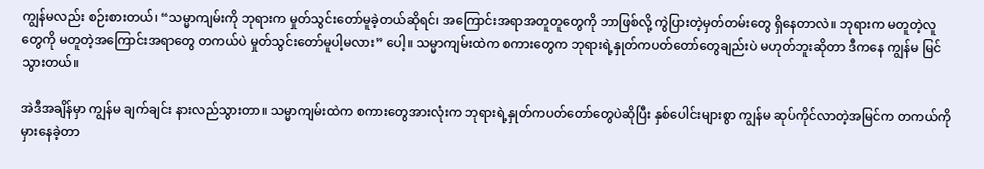ကျွန်မလည်း စဉ်းစားတယ်၊ “သမ္မာကျမ်းကို ဘုရားက မှုတ်သွင်းတော်မူခဲ့တယ်ဆိုရင်၊ အကြောင်းအရာအတူတူတွေကို ဘာဖြစ်လို့ ကွဲပြားတဲ့မှတ်တမ်းတွေ ရှိနေတာလဲ။ ဘုရားက မတူတဲ့လူတွေကို မတူတဲ့အကြောင်းအရာတွေ တကယ်ပဲ မှုတ်သွင်းတော်မူပါ့မလား” ပေါ့။ သမ္မာကျမ်းထဲက စကားတွေက ဘုရားရဲ့နှုတ်ကပတ်တော်တွေချည်းပဲ မဟုတ်ဘူးဆိုတာ ဒီကနေ ကျွန်မ မြင်သွားတယ်။

အဲဒီအချိန်မှာ ကျွန်မ ချက်ချင်း နားလည်သွားတာ။ သမ္မာကျမ်းထဲက စကားတွေအားလုံးက ဘုရားရဲ့နှုတ်ကပတ်တော်တွေပဲဆိုပြီး နှစ်ပေါင်းများစွာ ကျွန်မ ဆုပ်ကိုင်လာတဲ့အမြင်က တကယ်ကို မှားနေခဲ့တာ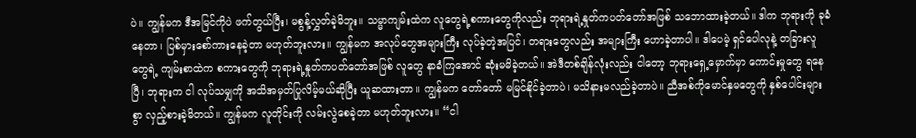ပဲ။ ကျွန်မက ဒီအမြင်ကိုပဲ ဖက်တွယ်ပြီး၊ မစွန့်လွှတ်ခဲ့မိဘူး။ သမ္မာကျမ်းထဲက လူတွေရဲ့စကားတွေကိုလည်း ဘုရားရဲ့နှုတ်ကပတ်တော်အဖြစ် သဘောထားခဲ့တယ်။ ဒါက ဘုရားကို ခုခံနေတာ၊ ပြစ်မှားစော်ကားနေခဲ့တာ မဟုတ်ဘူးလား။ ကျွန်မက အလုပ်တွေအများကြီး လုပ်ခဲ့တဲ့အပြင်၊ တရားတွေလည်း အများကြီး ဟောခဲ့တာပါ။ ဒါပေမဲ့ ရှင်ပေါလုနဲ့ တခြားလူတွေရဲ့ ကျမ်းစာထဲက စကားတွေကို ဘုရားရဲ့နှုတ်ကပတ်တော်အဖြစ် လူတွေ နာခံကြအောင် ဆုံးမမိခဲ့တယ်။ အဲဒီတစ်ချိန်လုံးလည်း ငါတော့ ဘုရားရှေ့မှောက်မှာ ကောင်းမှုတွေ ရနေပြီ၊ ဘုရားက ငါ လုပ်သမျှကို အသိအမှတ်ပြုလိမ့်မယ်ဆိုပြီး ယူဆထားတာ။ ကျွန်မက တော်တော် မမြင်နိုင်ခဲ့တာပဲ၊ မသိနားမလည်ခဲ့တာပဲ။ ညီအစ်ကိုမောင်နှမတွေကို နှစ်ပေါင်းများစွာ လှည့်စားခဲ့မိတယ်။ ကျွန်မက လူတိုင်းကို လမ်းလွဲစေခဲ့တာ မဟုတ်ဘူးလား။ “ငါ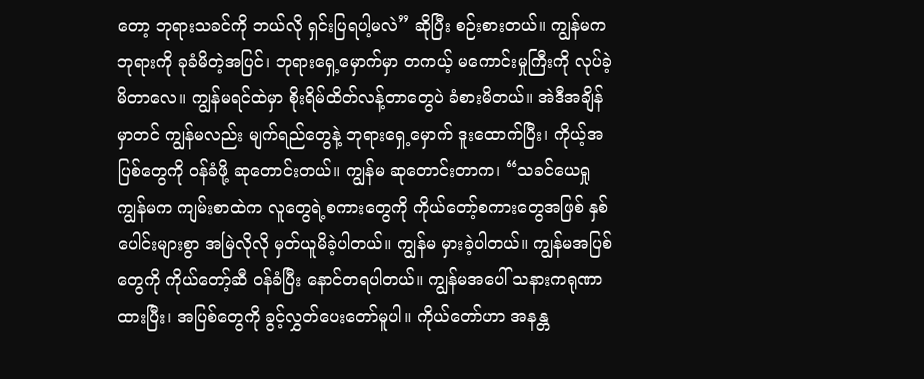တော့ ဘုရားသခင်ကို ဘယ်လို ရှင်းပြရပါ့မလဲ” ဆိုပြီး စဉ်းစားတယ်။ ကျွန်မက ဘုရားကို ခုခံမိတဲ့အပြင်၊ ဘုရားရှေ့မှောက်မှာ တကယ့် မကောင်းမှုကြီးကို လုပ်ခဲ့မိတာလေ။ ကျွန်မရင်ထဲမှာ စိုးရိမ်ထိတ်လန့်တာတွေပဲ ခံစားမိတယ်။ အဲဒီအချိန်မှာတင် ကျွန်မလည်း မျက်ရည်တွေနဲ့ ဘုရားရှေ့မှောက် ဒူးထောက်ပြီး၊ ကိုယ့်အပြစ်တွေကို ဝန်ခံဖို့ ဆုတောင်းတယ်။ ကျွန်မ ဆုတောင်းတာက၊ “သခင်ယေရှု ကျွန်မက ကျမ်းစာထဲက လူတွေရဲ့စကားတွေကို ကိုယ်တော့်စကားတွေအဖြစ် နှစ်ပေါင်းများစွာ အမြဲလိုလို မှတ်ယူမိခဲ့ပါတယ်။ ကျွန်မ မှားခဲ့ပါတယ်။ ကျွန်မအပြစ်တွေကို ကိုယ်တော့်ဆီ ဝန်ခံပြီး နောင်တရပါတယ်။ ကျွန်မအပေါ် သနားကရုဏာထားပြီး၊ အပြစ်တွေကို ခွင့်လွှတ်ပေးတော်မူပါ။ ကိုယ်တော်ဟာ အနန္တ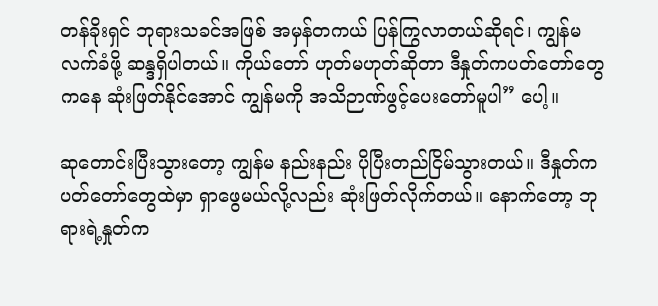တန်ခိုးရှင် ဘုရားသခင်အဖြစ် အမှန်တကယ် ပြန်ကြွလာတယ်ဆိုရင်၊ ကျွန်မ လက်ခံဖို့ ဆန္ဒရှိပါတယ်။ ကိုယ်တော် ဟုတ်မဟုတ်ဆိုတာ ဒီနှုတ်ကပတ်တော်တွေကနေ ဆုံးဖြတ်နိုင်အောင် ကျွန်မကို အသိဉာဏ်ဖွင့်ပေးတော်မူပါ” ပေါ့။

ဆုတောင်းပြီးသွားတော့ ကျွန်မ နည်းနည်း ပိုပြီးတည်ငြိမ်သွားတယ်။ ဒီနှုတ်ကပတ်တော်တွေထဲမှာ ရှာဖွေမယ်လို့လည်း ဆုံးဖြတ်လိုက်တယ်။ နောက်တော့ ဘုရားရဲ့နှုတ်က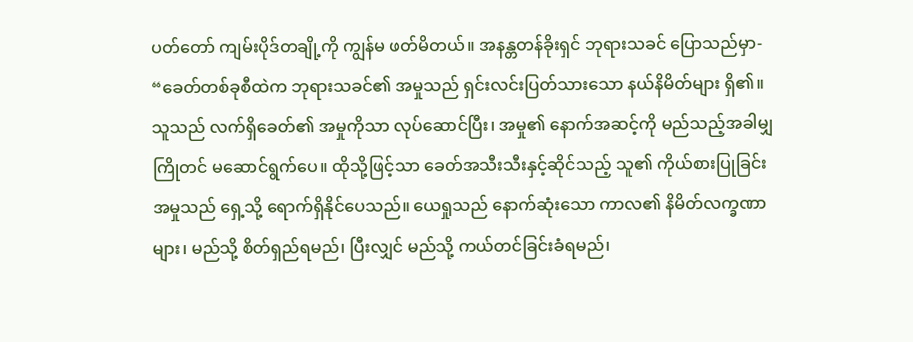ပတ်တော် ကျမ်းပိုဒ်တချို့ကို ကျွန်မ ဖတ်မိတယ်။ အနန္တတန်ခိုးရှင် ဘုရားသခင် ပြောသည်မှာ- “ခေတ်တစ်ခုစီထဲက ဘုရားသခင်၏ အမှုသည် ရှင်းလင်းပြတ်သားသော နယ်နိမိတ်များ ရှိ၏။ သူသည် လက်ရှိခေတ်၏ အမှုကိုသာ လုပ်ဆောင်ပြီး၊ အမှု၏ နောက်အဆင့်ကို မည်သည့်အခါမျှ ကြိုတင် မဆောင်ရွက်ပေ။ ထိုသို့ဖြင့်သာ ခေတ်အသီးသီးနှင့်ဆိုင်သည့် သူ၏ ကိုယ်စားပြုခြင်းအမှုသည် ရှေ့သို့ ရောက်ရှိနိုင်ပေသည်။ ယေရှုသည် နောက်ဆုံးသော ကာလ၏ နိမိတ်လက္ခဏာများ၊ မည်သို့ စိတ်ရှည်ရမည်၊ ပြီးလျှင် မည်သို့ ကယ်တင်ခြင်းခံရမည်၊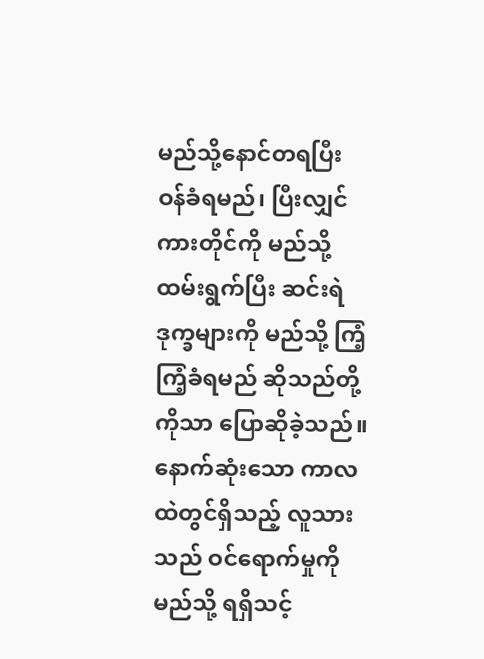မည်သို့နောင်တရပြီး ဝန်ခံရမည်၊ ပြီးလျှင် ကားတိုင်ကို မည်သို့ ထမ်းရွက်ပြီး ဆင်းရဲဒုက္ခများကို မည်သို့ ကြံ့ကြံ့ခံရမည် ဆိုသည်တို့ကိုသာ ပြောဆိုခဲ့သည်။ နောက်ဆုံးသော ကာလထဲတွင်ရှိသည့် လူသားသည် ဝင်ရောက်မှုကို မည်သို့ ရရှိသင့်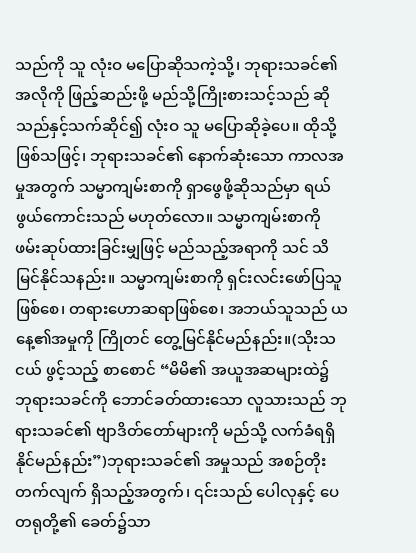သည်ကို သူ လုံးဝ မပြောဆိုသကဲ့သို့၊ ဘုရားသခင်၏ အလိုကို ဖြည့်ဆည်းဖို့ မည်သို့ကြိုးစားသင့်သည် ဆိုသည်နှင့်သက်ဆိုင်၍ လုံးဝ သူ မပြောဆိုခဲ့ပေ။ ထိုသို့ဖြစ်သဖြင့်၊ ဘုရားသခင်၏ နောက်ဆုံးသော ကာလအမှုအတွက် သမ္မာကျမ်းစာကို ရှာဖွေဖို့ဆိုသည်မှာ ရယ်ဖွယ်ကောင်းသည် မဟုတ်လော။ သမ္မာကျမ်းစာကို ဖမ်းဆုပ်ထားခြင်းမျှဖြင့် မည်သည့်အရာကို သင် သိမြင်နိုင်သနည်း။ သမ္မာကျမ်းစာကို ရှင်းလင်းဖော်ပြသူဖြစ်စေ၊ တရားဟောဆရာဖြစ်စေ၊ အဘယ်သူသည် ယနေ့၏အမှုကို ကြိုတင် တွေ့မြင်နိုင်မည်နည်း။(သိုးသငယ် ဖွင့်သည့် စာစောင် “မိမိ၏ အယူအဆများထဲ၌ ဘုရားသခင်ကို ဘောင်ခတ်ထားသော လူသားသည် ဘုရားသခင်၏ ဗျာဒိတ်တော်များကို မည်သို့ လက်ခံရရှိနိုင်မည်နည်း”)ဘုရားသခင်၏ အမှုသည် အစဉ်တိုးတက်လျက် ရှိသည့်အတွက်၊ ၎င်းသည် ပေါလုနှင့် ပေတရုတို့၏ ခေတ်၌သာ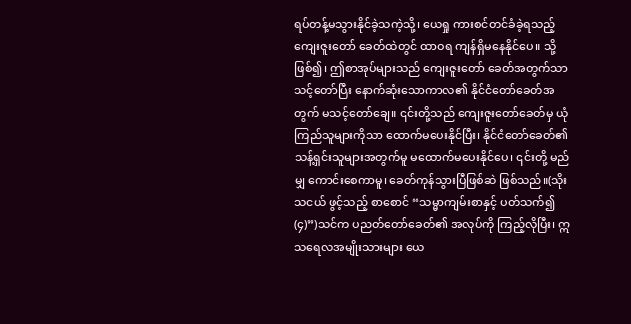ရပ်တန့်မသွားနိုင်ခဲ့သကဲ့သို့၊ ယေရှု ကားစင်တင်ခံခဲ့ရသည့် ကျေးဇူးတော် ခေတ်ထဲတွင် ထာဝရ ကျန်ရှိမနေနိုင်ပေ။ သို့ဖြစ်၍၊ ဤစာအုပ်များသည် ကျေးဇူးတော် ခေတ်အတွက်သာ သင့်တော်ပြီး နောက်ဆုံးသောကာလ၏ နိုင်ငံတော်ခေတ်အတွက် မသင့်တော်ချေ။ ၎င်းတို့သည် ကျေးဇူးတော်ခေတ်မှ ယုံကြည်သူများကိုသာ ထောက်မပေးနိုင်ပြီး၊ နိုင်ငံတော်ခေတ်၏ သန့်ရှင်းသူများအတွက်မူ မထောက်မပေးနိုင်ပေ၊ ၎င်းတို့ မည်မျှ ကောင်းစေကာမူ၊ ခေတ်ကုန်သွားပြီဖြစ်ဆဲ ဖြစ်သည်။(သိုးသငယ် ဖွင့်သည့် စာစောင် “သမ္မာကျမ်းစာနှင့် ပတ်သက်၍ (၄)”)သင်က ပညတ်တော်ခေတ်၏ အလုပ်ကို ကြည့်လိုပြီး၊ ဣသရေလအမျိုးသားများ ယေ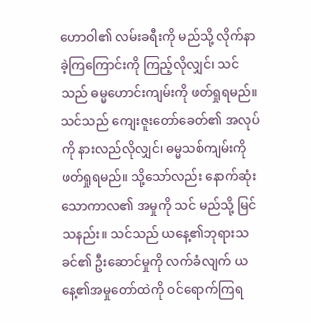ဟောဝါ၏ လမ်းခရီးကို မည်သို့ လိုက်နာခဲ့ကြကြောင်းကို ကြည့်လိုလျှင်၊ သင်သည် ဓမ္မဟောင်းကျမ်းကို ဖတ်ရှုရမည်။ သင်သည် ကျေးဇူးတော်ခေတ်၏ အလုပ်ကို နားလည်လိုလျှင်၊ ဓမ္မသစ်ကျမ်းကို ဖတ်ရှုရမည်။ သို့သော်လည်း နောက်ဆုံးသောကာလ၏ အမှုကို သင် မည်သို့ မြင်သနည်း။ သင်သည် ယနေ့၏ဘုရားသခင်၏ ဦးဆောင်မှုကို လက်ခံလျက် ယနေ့၏အမှုတော်ထဲကို ဝင်ရောက်ကြရ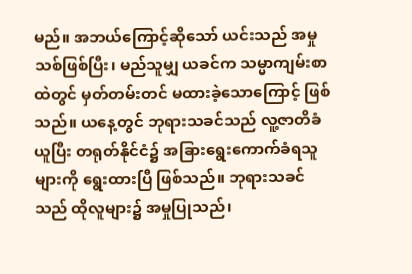မည်။ အဘယ်ကြောင့်ဆိုသော် ယင်းသည် အမှုသစ်ဖြစ်ပြီး၊ မည်သူမျှ ယခင်က သမ္မာကျမ်းစာထဲတွင် မှတ်တမ်းတင် မထားခဲ့သောကြောင့် ဖြစ်သည်။ ယနေ့တွင် ဘုရားသခင်သည် လူ့ဇာတိခံယူပြီး တရုတ်နိုင်ငံ၌ အခြားရွေးကောက်ခံရသူများကို ရွေးထားပြီ ဖြစ်သည်။ ဘုရားသခင်သည် ထိုလူများ၌ အမှုပြုသည်၊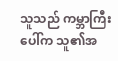သူသည် ကမ္ဘာကြီးပေါ်က သူ၏အ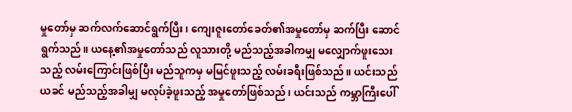မှုတော်မှ ဆက်လက်ဆောင်ရွက်ပြီး၊ ကျေးဇူးတော်ခေတ်၏အမှုတော်မှ ဆက်ပြီး ဆောင်ရွက်သည်။ ယနေ့၏အမှုတော်သည် လူသားတို့ မည်သည့်အခါကမျှ မလျှောက်ဖူးသေးသည့် လမ်းကြောင်းဖြစ်ပြီး မည်သူကမှ မမြင်ဖူးသည့် လမ်းခရီးဖြစ်သည်။ ယင်းသည် ယခင် မည်သည့်အခါမျှ မလုပ်ခဲ့ဖူးသည့် အမှုတော်ဖြစ်သည်၊ ယင်းသည် ကမ္ဘာကြီးပေါ်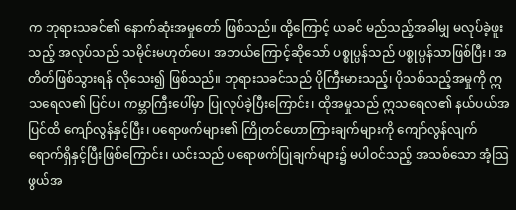က ဘုရားသခင်၏ နောက်ဆုံးအမှုတော် ဖြစ်သည်။ ထို့ကြောင့် ယခင် မည်သည့်အခါမျှ မလုပ်ခဲ့ဖူးသည့် အလုပ်သည် သမိုင်းမဟုတ်ပေ၊ အဘယ်ကြောင့်ဆိုသော် ပစ္စုပ္ပန်သည် ပစ္စုပ္ပန်သာဖြစ်ပြီး၊ အတိတ်ဖြစ်သွားရန် လိုသေး၍ ဖြစ်သည်။ ဘုရားသခင်သည် ပိုကြီးမားသည့်၊ ပိုသစ်သည့်အမှုကို ဣသရေလ၏ ပြင်ပ၊ ကမ္ဘာကြီးပေါ်မှာ ပြုလုပ်ခဲ့ပြီးကြောင်း၊ ထိုအမှုသည် ဣသရေလ၏ နယ်ပယ်အပြင်ထိ ကျော်လွန်နှင့်ပြီး၊ ပရောဖက်များ၏ ကြိုတင်ဟောကြားချက်များကို ကျော်လွန်လျက် ရောက်ရှိနှင့်ပြီးဖြစ်ကြောင်း၊ ယင်းသည် ပရောဖက်ပြုချက်များ၌ မပါဝင်သည့် အသစ်သော အံ့သြဖွယ်အ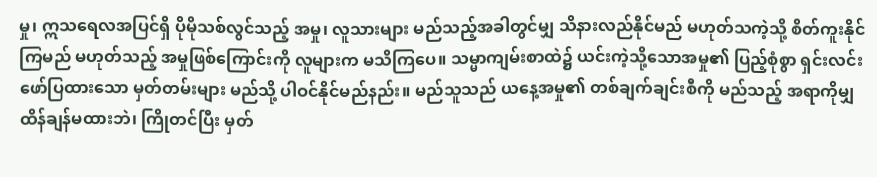မှု၊ ဣသရေလအပြင်ရှိ ပိုမိုသစ်လွင်သည့် အမှု၊ လူသားများ မည်သည့်အခါတွင်မျှ သိနားလည်နိုင်မည် မဟုတ်သကဲ့သို့ စိတ်ကူးနိုင်ကြမည် မဟုတ်သည့် အမှုဖြစ်ကြောင်းကို လူများက မသိကြပေ။ သမ္မာကျမ်းစာထဲ၌ ယင်းကဲ့သို့သောအမှု၏ ပြည့်စုံစွာ ရှင်းလင်းဖော်ပြထားသော မှတ်တမ်းများ မည်သို့ ပါဝင်နိုင်မည်နည်း။ မည်သူသည် ယနေ့အမှု၏ တစ်ချက်ချင်းစီကို မည်သည့် အရာကိုမျှ ထိန်ချန်မထားဘဲ၊ ကြိုတင်ပြီး မှတ်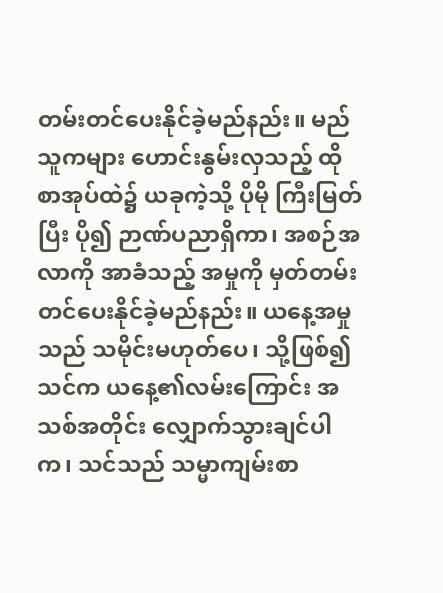တမ်းတင်ပေးနိုင်ခဲ့မည်နည်း။ မည်သူကများ ဟောင်းနွမ်းလှသည့် ထိုစာအုပ်ထဲ၌ ယခုကဲ့သို့ ပိုမို ကြီးမြတ်ပြီး ပို၍ ဉာဏ်ပညာရှိကာ၊ အစဉ်အလာကို အာခံသည့် အမှုကို မှတ်တမ်းတင်ပေးနိုင်ခဲ့မည်နည်း။ ယနေ့အမှုသည် သမိုင်းမဟုတ်ပေ၊ သို့ဖြစ်၍ သင်က ယနေ့၏လမ်းကြောင်း အသစ်အတိုင်း လျှောက်သွားချင်ပါက၊ သင်သည် သမ္မာကျမ်းစာ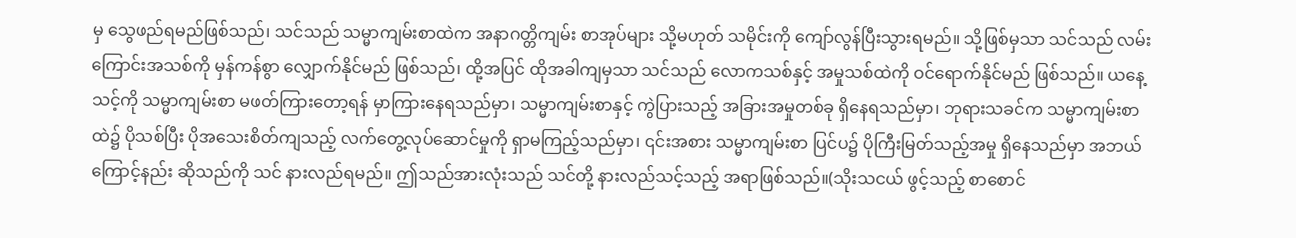မှ သွေဖည်ရမည်ဖြစ်သည်၊ သင်သည် သမ္မာကျမ်းစာထဲက အနာဂတ္တိကျမ်း စာအုပ်များ သို့မဟုတ် သမိုင်းကို ကျော်လွန်ပြီးသွားရမည်။ သို့ဖြစ်မှသာ သင်သည် လမ်းကြောင်းအသစ်ကို မှန်ကန်စွာ လျှောက်နိုင်မည် ဖြစ်သည်၊ ထို့အပြင် ထိုအခါကျမှသာ သင်သည် လောကသစ်နှင့် အမှုသစ်ထဲကို ဝင်ရောက်နိုင်မည် ဖြစ်သည်။ ယနေ့ သင့်ကို သမ္မာကျမ်းစာ မဖတ်ကြားတော့ရန် မှာကြားနေရသည်မှာ၊ သမ္မာကျမ်းစာနှင့် ကွဲပြားသည့် အခြားအမှုတစ်ခု ရှိနေရသည်မှာ၊ ဘုရားသခင်က သမ္မာကျမ်းစာထဲ၌ ပိုသစ်ပြီး ပိုအသေးစိတ်ကျသည့် လက်တွေ့လုပ်ဆောင်မှုကို ရှာမကြည့်သည်မှာ၊ ၎င်းအစား သမ္မာကျမ်းစာ ပြင်ပ၌ ပိုကြီးမြတ်သည့်အမှု ရှိနေသည်မှာ အဘယ်ကြောင့်နည်း ဆိုသည်ကို သင် နားလည်ရမည်။ ဤသည်အားလုံးသည် သင်တို့ နားလည်သင့်သည့် အရာဖြစ်သည်။(သိုးသငယ် ဖွင့်သည့် စာစောင်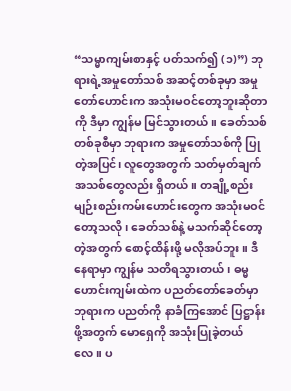“သမ္မာကျမ်းစာနှင့် ပတ်သက်၍ (၁)”) ဘုရားရဲ့အမှုတော်သစ် အဆင့်တစ်ခုမှာ အမှုတော်ဟောင်းက အသုံးမဝင်တော့ဘူးဆိုတာကို ဒီမှာ ကျွန်မ မြင်သွားတယ်။ ခေတ်သစ်တစ်ခုစီမှာ ဘုရားက အမှုတော်သစ်ကို ပြုတဲ့အပြင်၊ လူတွေအတွက် သတ်မှတ်ချက်အသစ်တွေလည်း ရှိတယ်။ တချို့စည်းမျဉ်းစည်းကမ်းဟောင်းတွေက အသုံးမဝင်တော့သလို၊ ခေတ်သစ်နဲ့ မသက်ဆိုင်တော့တဲ့အတွက် စောင့်ထိန်းဖို့ မလိုအပ်ဘူး။ ဒီနေရာမှာ ကျွန်မ သတိရသွားတယ်၊ ဓမ္မဟောင်းကျမ်းထဲက ပညတ်တော်ခေတ်မှာ ဘုရားက ပညတ်ကို နာခံကြအောင် ပြဋ္ဌာန်းဖို့အတွက် မောရှေကို အသုံးပြုခဲ့တယ်လေ။ ပ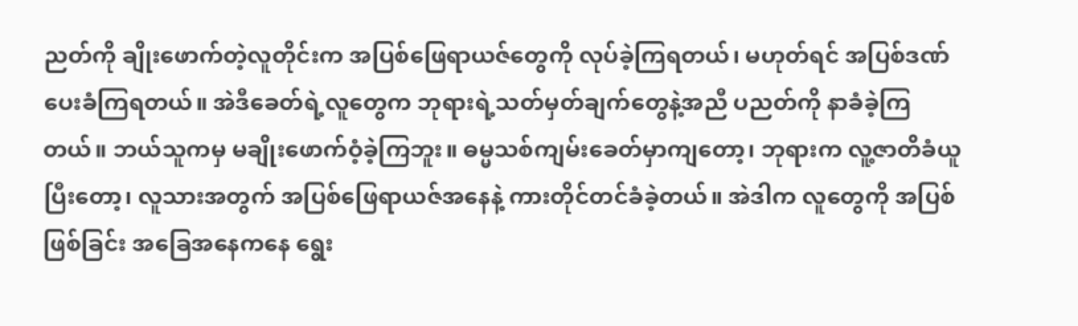ညတ်ကို ချိုးဖောက်တဲ့လူတိုင်းက အပြစ်ဖြေရာယဇ်တွေကို လုပ်ခဲ့ကြရတယ်၊ မဟုတ်ရင် အပြစ်ဒဏ်ပေးခံကြရတယ်။ အဲဒီခေတ်ရဲ့လူတွေက ဘုရားရဲ့သတ်မှတ်ချက်တွေနဲ့အညီ ပညတ်ကို နာခံခဲ့ကြတယ်။ ဘယ်သူကမှ မချိုးဖောက်ဝံ့ခဲ့ကြဘူး။ ဓမ္မသစ်ကျမ်းခေတ်မှာကျတော့၊ ဘုရားက လူ့ဇာတိခံယူပြီးတော့၊ လူသားအတွက် အပြစ်ဖြေရာယဇ်အနေနဲ့ ကားတိုင်တင်ခံခဲ့တယ်။ အဲဒါက လူတွေကို အပြစ်ဖြစ်ခြင်း အခြေအနေကနေ ရွေး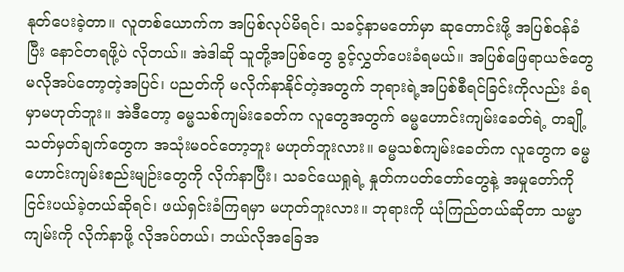နုတ်ပေးခဲ့တာ။ လူတစ်ယောက်က အပြစ်လုပ်မိရင်၊ သခင့်နာမတော်မှာ ဆုတောင်းဖို့ အပြစ်ဝန်ခံပြီး နောင်တရဖို့ပဲ လိုတယ်။ အဲဒါဆို သူတို့အပြစ်တွေ ခွင့်လွှတ်ပေးခံရမယ်။ အပြစ်ဖြေရာယဇ်တွေ မလိုအပ်တော့တဲ့အပြင်၊ ပညတ်ကို မလိုက်နာနိုင်တဲ့အတွက် ဘုရားရဲ့အပြစ်စီရင်ခြင်းကိုလည်း ခံရမှာမဟုတ်ဘူး။ အဲဒီတော့ ဓမ္မသစ်ကျမ်းခေတ်က လူတွေအတွက် ဓမ္မဟောင်းကျမ်းခေတ်ရဲ့ တချို့သတ်မှတ်ချက်တွေက အသုံးမဝင်တော့ဘူး မဟုတ်ဘူးလား။ ဓမ္မသစ်ကျမ်းခေတ်က လူတွေက ဓမ္မဟောင်းကျမ်းစည်းမျဉ်းတွေကို လိုက်နာပြီး၊ သခင်ယေရှုရဲ့ နှုတ်ကပတ်တော်တွေနဲ့ အမှုတော်ကို ငြင်းပယ်ခဲ့တယ်ဆိုရင်၊ ဖယ်ရှင်းခံကြရမှာ မဟုတ်ဘူးလား။ ဘုရားကို ယုံကြည်တယ်ဆိုတာ သမ္မာကျမ်းကို လိုက်နာဖို့ လိုအပ်တယ်၊ ဘယ်လိုအခြေအ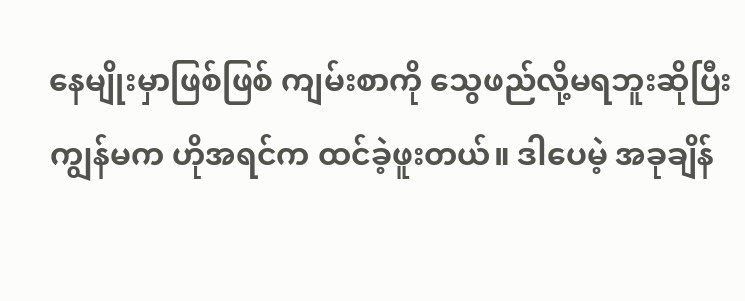နေမျိုးမှာဖြစ်ဖြစ် ကျမ်းစာကို သွေဖည်လို့မရဘူးဆိုပြီး ကျွန်မက ဟိုအရင်က ထင်ခဲ့ဖူးတယ်။ ဒါပေမဲ့ အခုချိန်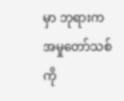မှာ ဘုရားက အမှုတော်သစ်ကို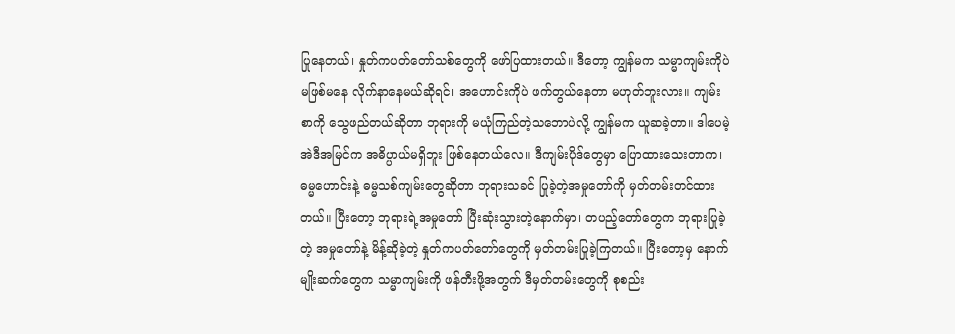ပြုနေတယ်၊ နှုတ်ကပတ်တော်သစ်တွေကို ဖော်ပြထားတယ်။ ဒီတော့ ကျွန်မက သမ္မာကျမ်းကိုပဲ မဖြစ်မနေ လိုက်နာနေမယ်ဆိုရင်၊ အဟောင်းကိုပဲ ဖက်တွယ်နေတာ မဟုတ်ဘူးလား။ ကျမ်းစာကို သွေဖည်တယ်ဆိုတာ ဘုရားကို မယုံကြည်တဲ့သဘောပဲလို့ ကျွန်မက ယူဆခဲ့တာ။ ဒါပေမဲ့ အဲဒီအမြင်က အဓိပ္ပာယ်မရှိဘူး ဖြစ်နေတယ်လေ။ ဒီကျမ်းပိုဒ်တွေမှာ ပြောထားသေးတာက၊ ဓမ္မဟောင်းနဲ့ ဓမ္မသစ်ကျမ်းတွေဆိုတာ ဘုရားသခင် ပြုခဲ့တဲ့အမှုတော်ကို မှတ်တမ်းတင်ထားတယ်။ ပြီးတော့ ဘုရားရဲ့အမှုတော် ပြီးဆုံးသွားတဲ့နောက်မှာ၊ တပည့်တော်တွေက ဘုရားပြုခဲ့တဲ့ အမှုတော်နဲ့ မိန့်ဆိုခဲ့တဲ့ နှုတ်ကပတ်တော်တွေကို မှတ်တမ်းပြုခဲ့ကြတယ်။ ပြီးတော့မှ နောက်မျိုးဆက်တွေက သမ္မာကျမ်းကို ဖန်တီးဖို့အတွက် ဒီမှတ်တမ်းတွေကို စုစည်း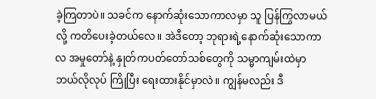ခဲ့ကြတာပဲ။ သခင်က နောက်ဆုံးသောကာလမှာ သူ ပြန်ကြွလာမယ်လို့ ကတိပေးခဲ့တယ်လေ။ အဲဒီတော့ ဘုရားရဲ့နောက်ဆုံးသောကာလ အမှုတော်နဲ့ နှုတ်ကပတ်တော်သစ်တွေကို သမ္မာကျမ်းထဲမှာ ဘယ်လိုလုပ် ကြိုပြီး ရေးထားနိုင်မှာလဲ။ ကျွန်မလည်း ဒီ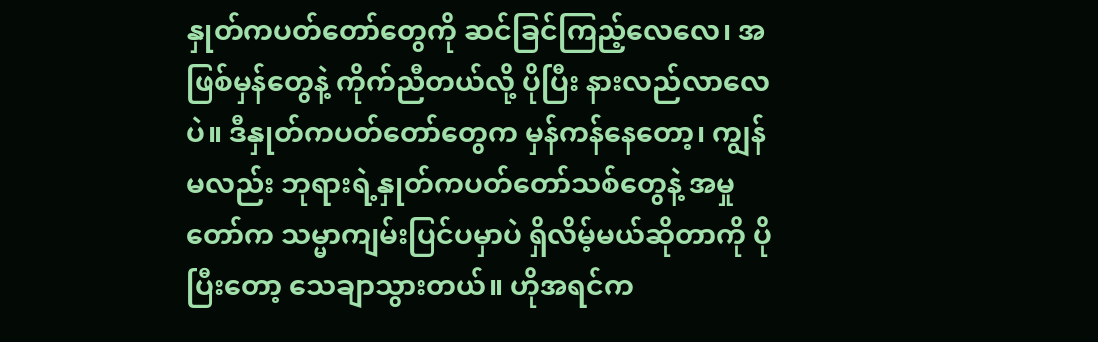နှုတ်ကပတ်တော်တွေကို ဆင်ခြင်ကြည့်လေလေ၊ အဖြစ်မှန်တွေနဲ့ ကိုက်ညီတယ်လို့ ပိုပြီး နားလည်လာလေပဲ။ ဒီနှုတ်ကပတ်တော်တွေက မှန်ကန်နေတော့၊ ကျွန်မလည်း ဘုရားရဲ့နှုတ်ကပတ်တော်သစ်တွေနဲ့ အမှုတော်က သမ္မာကျမ်းပြင်ပမှာပဲ ရှိလိမ့်မယ်ဆိုတာကို ပိုပြီးတော့ သေချာသွားတယ်။ ဟိုအရင်က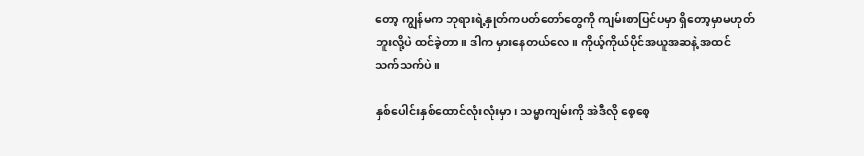တော့ ကျွန်မက ဘုရားရဲ့နှုတ်ကပတ်တော်တွေကို ကျမ်းစာပြင်ပမှာ ရှိတော့မှာမဟုတ်ဘူးလို့ပဲ ထင်ခဲ့တာ။ ဒါက မှားနေတယ်လေ။ ကိုယ့်ကိုယ်ပိုင်အယူအဆနဲ့ အထင်သက်သက်ပဲ။

နှစ်ပေါင်းနှစ်ထောင်လုံးလုံးမှာ၊ သမ္မာကျမ်းကို အဲဒီလို စေ့စေ့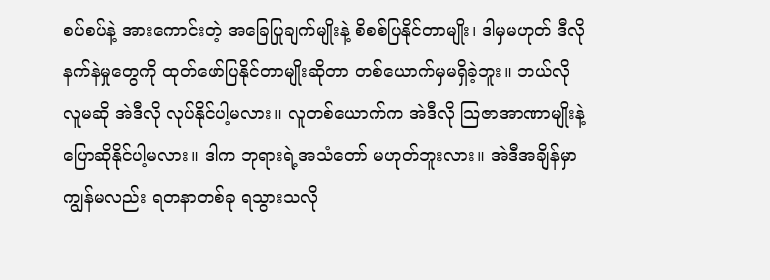စပ်စပ်နဲ့ အားကောင်းတဲ့ အခြေပြုချက်မျိုးနဲ့ စိစစ်ပြနိုင်တာမျိုး၊ ဒါမှမဟုတ် ဒီလိုနက်နဲမှုတွေကို ထုတ်ဖော်ပြနိုင်တာမျိုးဆိုတာ တစ်ယောက်မှမရှိခဲ့ဘူး။ ဘယ်လိုလူမဆို အဲဒီလို လုပ်နိုင်ပါ့မလား။ လူတစ်ယောက်က အဲဒီလို သြဇာအာဏာမျိုးနဲ့ ပြောဆိုနိုင်ပါ့မလား။ ဒါက ဘုရားရဲ့အသံတော် မဟုတ်ဘူးလား။ အဲဒီအချိန်မှာ ကျွန်မလည်း ရတနာတစ်ခု ရသွားသလို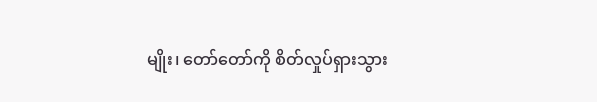မျိုး၊ တော်တော်ကို စိတ်လှုပ်ရှားသွား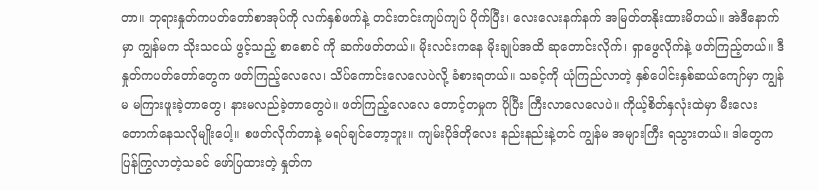တာ။ ဘုရားနှုတ်ကပတ်တော်စာအုပ်ကို လက်နှစ်ဖက်နဲ့ တင်းတင်းကျပ်ကျပ် ပိုက်ပြီး၊ လေးလေးနက်နက် အမြတ်တနိုးထားမိတယ်။ အဲဒီနောက်မှာ ကျွန်မက သိုးသငယ် ဖွင့်သည့် စာစောင် ကို ဆက်ဖတ်တယ်။ မိုးလင်းကနေ မိုးချုပ်အထိ ဆုတောင်းလိုက်၊ ရှာဖွေလိုက်နဲ့ ဖတ်ကြည့်တယ်။ ဒီနှုတ်ကပတ်တော်တွေက ဖတ်ကြည့်လေလေ၊ သိပ်ကောင်းလေလေပဲလို့ ခံစားရတယ်။ သခင့်ကို ယုံကြည်လာတဲ့ နှစ်ပေါင်းနှစ်ဆယ်ကျော်မှာ ကျွန်မ မကြားဖူးခဲ့တာတွေ၊ နားမလည်ခဲ့တာတွေပဲ။ ဖတ်ကြည့်လေလေ တောင့်တမှုက ပိုပြီး ကြီးလာလေလေပဲ။ ကိုယ့်စိတ်နှလုံးထဲမှာ မီးလေး တောက်နေသလိုမျိုးပေါ့။ စဖတ်လိုက်တာနဲ့ မရပ်ချင်တော့ဘူး။ ကျမ်းပိုဒ်တိုလေး နည်းနည်းနဲ့တင် ကျွန်မ အများကြီး ရသွားတယ်။ ဒါတွေက ပြန်ကြွလာတဲ့သခင် ဖော်ပြထားတဲ့ နှုတ်က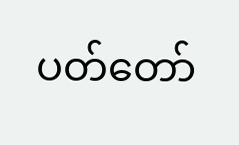ပတ်တော်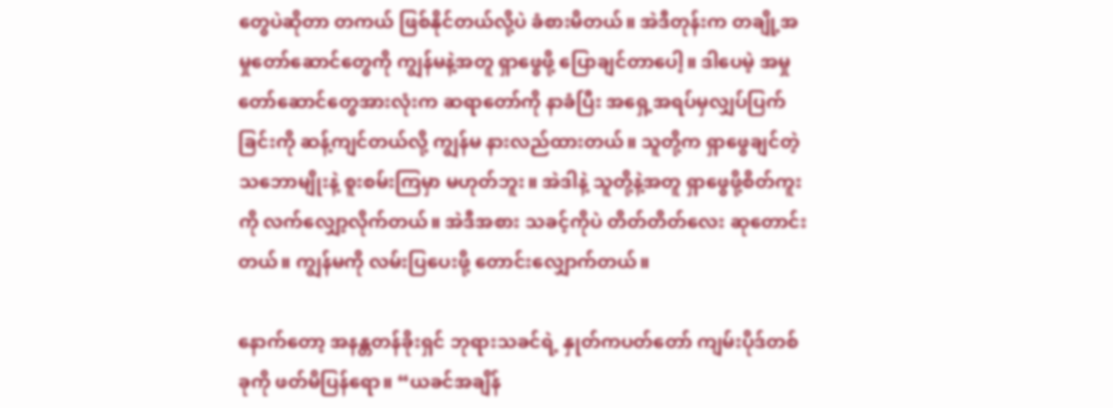တွေပဲဆိုတာ တကယ် ဖြစ်နိုင်တယ်လို့ပဲ ခံစားမိတယ်။ အဲဒီတုန်းက တချို့အမှုတော်ဆောင်တွေကို ကျွန်မနဲ့အတူ ရှာဖွေဖို့ ပြောချင်တာပေါ့။ ဒါပေမဲ့ အမှုတော်ဆောင်တွေအားလုံးက ဆရာတော်ကို နာခံပြီး အရှေ့အရပ်မှလျှပ်ပြက်ခြင်းကို ဆန့်ကျင်တယ်လို့ ကျွန်မ နားလည်ထားတယ်။ သူတို့က ရှာဖွေချင်တဲ့သဘောမျိုးနဲ့ စူးစမ်းကြမှာ မဟုတ်ဘူး။ အဲဒါနဲ့ သူတို့နဲ့အတူ ရှာဖွေဖို့စိတ်ကူးကို လက်လျှော့လိုက်တယ်။ အဲဒီအစား သခင့်ကိုပဲ တိတ်တိတ်လေး ဆုတောင်းတယ်။ ကျွန်မကို လမ်းပြပေးဖို့ တောင်းလျှောက်တယ်။

နောက်တော့ အနန္တတန်ခိုးရှင် ဘုရားသခင်ရဲ့ နှုတ်ကပတ်တော် ကျမ်းပိုဒ်တစ်ခုကို ဖတ်မိပြန်ရော။ “ယခင်အချိန်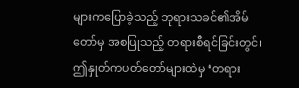များကပြောခဲ့သည့် ဘုရားသခင်၏အိမ်တော်မှ အစပြုသည့် တရားစီရင်ခြင်းတွင်၊ ဤနှုတ်ကပတ်တော်များထဲမှ ‘တရား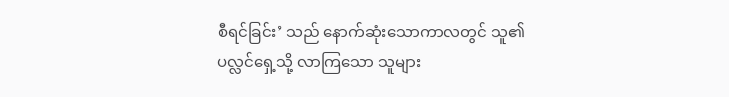စီရင်ခြင်း’ သည် နောက်ဆုံးသောကာလတွင် သူ၏ ပလ္လင်ရှေ့သို့ လာကြသော သူများ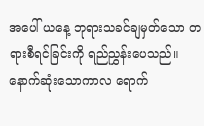အပေါ် ယနေ့ ဘုရားသခင်ချမှတ်သော တရားစီရင်ခြင်းကို ရည်ညွှန်းပေသည်။ နောက်ဆုံးသောကာလ ရောက်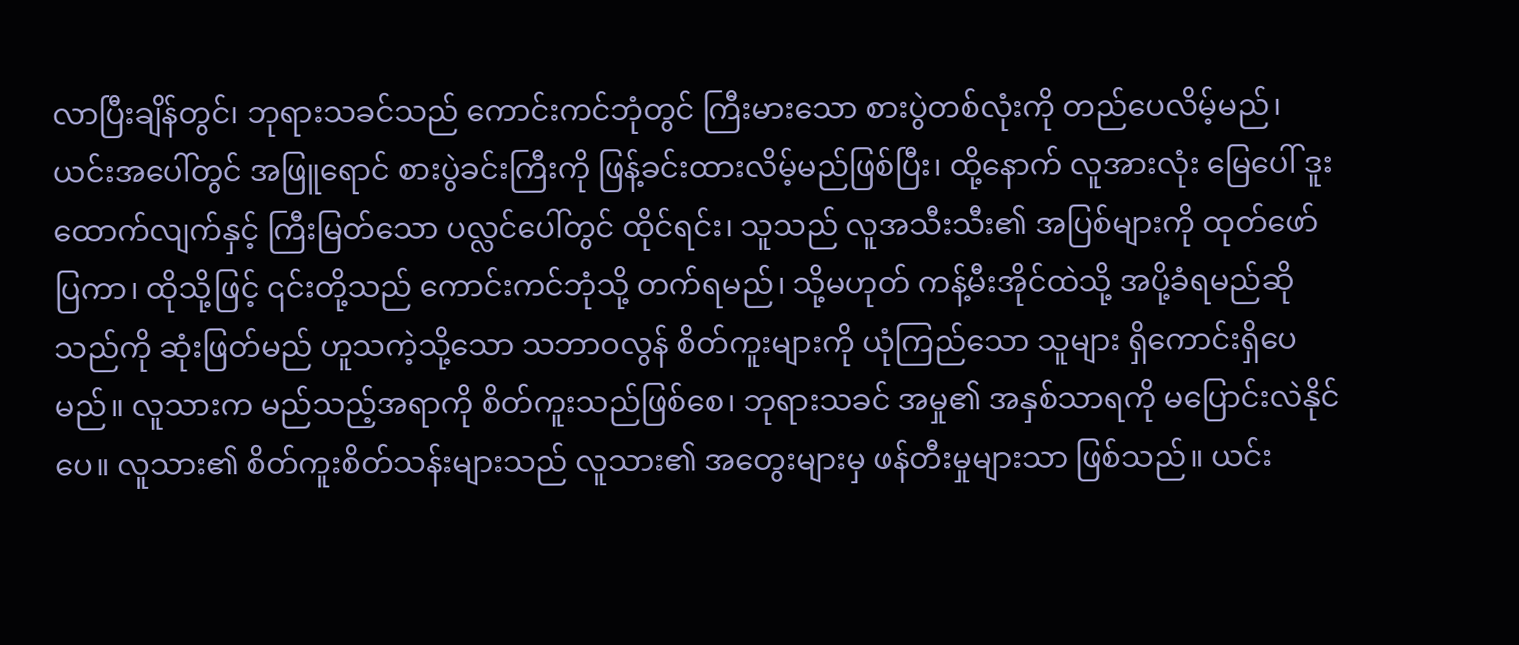လာပြီးချိန်တွင်၊ ဘုရားသခင်သည် ကောင်းကင်ဘုံတွင် ကြီးမားသော စားပွဲတစ်လုံးကို တည်ပေလိမ့်မည်၊ ယင်းအပေါ်တွင် အဖြူရောင် စားပွဲခင်းကြီးကို ဖြန့်ခင်းထားလိမ့်မည်ဖြစ်ပြီး၊ ထို့နောက် လူအားလုံး မြေပေါ် ဒူးထောက်လျက်နှင့် ကြီးမြတ်သော ပလ္လင်ပေါ်တွင် ထိုင်ရင်း၊ သူသည် လူအသီးသီး၏ အပြစ်များကို ထုတ်ဖော်ပြကာ၊ ထိုသို့ဖြင့် ၎င်းတို့သည် ကောင်းကင်ဘုံသို့ တက်ရမည်၊ သို့မဟုတ် ကန့်မီးအိုင်ထဲသို့ အပို့ခံရမည်ဆိုသည်ကို ဆုံးဖြတ်မည် ဟူသကဲ့သို့သော သဘာဝလွန် စိတ်ကူးများကို ယုံကြည်သော သူများ ရှိကောင်းရှိပေမည်။ လူသားက မည်သည့်အရာကို စိတ်ကူးသည်ဖြစ်စေ၊ ဘုရားသခင် အမှု၏ အနှစ်သာရကို မပြောင်းလဲနိုင်ပေ။ လူသား၏ စိတ်ကူးစိတ်သန်းများသည် လူသား၏ အတွေးများမှ ဖန်တီးမှုများသာ ဖြစ်သည်။ ယင်း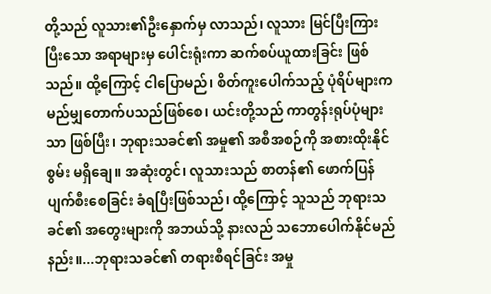တို့သည် လူသား၏ဦးနှောက်မှ လာသည်၊ လူသား မြင်ပြီးကြားပြီးသော အရာများမှ ပေါင်းရုံးကာ ဆက်စပ်ယူထားခြင်း ဖြစ်သည်။ ထို့ကြောင့် ငါပြောမည်၊ စိတ်ကူးပေါက်သည့် ပုံရိပ်များက မည်မျှတောက်ပသည်ဖြစ်စေ၊ ယင်းတို့သည် ကာတွန်းရုပ်ပုံများသာ ဖြစ်ပြီး၊ ဘုရားသခင်၏ အမှု၏ အစီအစဉ်ကို အစားထိုးနိုင်စွမ်း မရှိချေ။ အဆုံးတွင်၊ လူသားသည် စာတန်၏ ဖောက်ပြန်ပျက်စီးစေခြင်း ခံရပြီးဖြစ်သည်၊ ထို့ကြောင့် သူသည် ဘုရားသခင်၏ အတွေးများကို အဘယ်သို့ နားလည် သဘောပေါက်နိုင်မည်နည်း။...ဘုရားသခင်၏ တရားစီရင်ခြင်း အမှု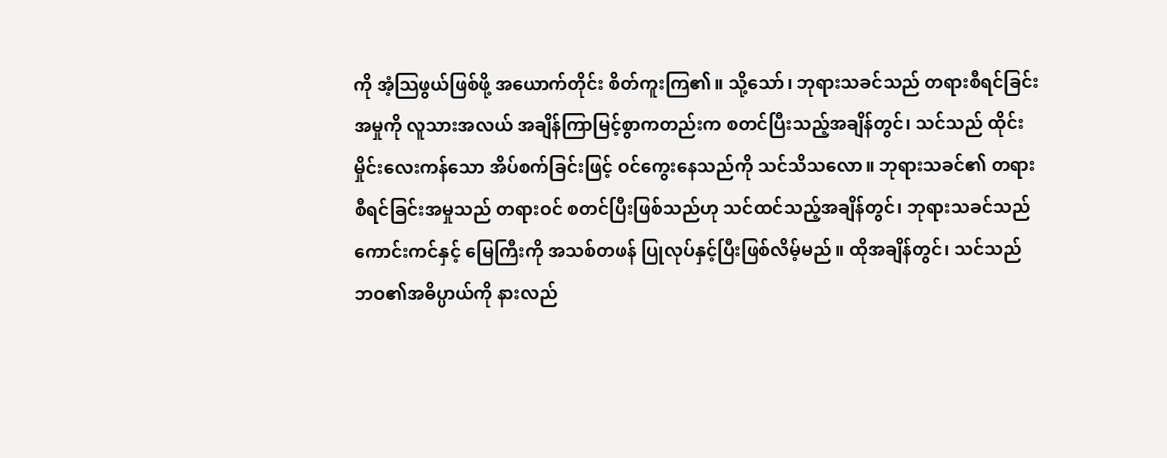ကို အံ့သြဖွယ်ဖြစ်ဖို့ အယောက်တိုင်း စိတ်ကူးကြ၏။ သို့သော်၊ ဘုရားသခင်သည် တရားစီရင်ခြင်းအမှုကို လူသားအလယ် အချိန်ကြာမြင့်စွာကတည်းက စတင်ပြီးသည့်အချိန်တွင်၊ သင်သည် ထိုင်းမှိုင်းလေးကန်သော အိပ်စက်ခြင်းဖြင့် ဝင်ကွေးနေသည်ကို သင်သိသလော။ ဘုရားသခင်၏ တရားစီရင်ခြင်းအမှုသည် တရားဝင် စတင်ပြီးဖြစ်သည်ဟု သင်ထင်သည့်အချိန်တွင်၊ ဘုရားသခင်သည် ကောင်းကင်နှင့် မြေကြီးကို အသစ်တဖန် ပြုလုပ်နှင့်ပြီးဖြစ်လိမ့်မည်။ ထိုအချိန်တွင်၊ သင်သည် ဘဝ၏အဓိပ္ပာယ်ကို နားလည်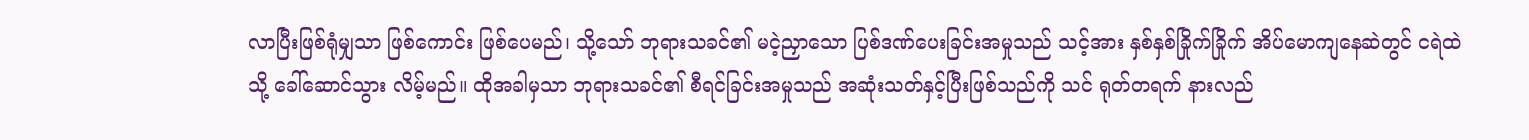လာပြီးဖြစ်ရုံမျှသာ ဖြစ်ကောင်း ဖြစ်ပေမည်၊ သို့သော် ဘုရားသခင်၏ မငဲ့ညှာသော ပြစ်ဒဏ်ပေးခြင်းအမှုသည် သင့်အား နှစ်နှစ်ခြိုက်ခြိုက် အိပ်မောကျနေဆဲတွင် ငရဲထဲသို့ ခေါ်ဆောင်သွား လိမ့်မည်။ ထိုအခါမှသာ ဘုရားသခင်၏ စီရင်ခြင်းအမှုသည် အဆုံးသတ်နှင့်ပြီးဖြစ်သည်ကို သင် ရုတ်တရက် နားလည်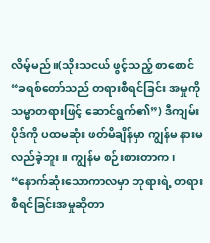လိမ့်မည်။(သိုးသငယ် ဖွင့်သည့် စာစောင် “ခရစ်တော်သည် တရားစီရင်ခြင်း အမှုကို သမ္မာတရားဖြင့် ဆောင်ရွက်၏”) ဒီကျမ်းပိုဒ်ကို ပထမဆုံး ဖတ်မိချိန်မှာ ကျွန်မ နားမလည်ခဲ့ဘူး။ ကျွန်မ စဉ်းစားတာက၊ “နောက်ဆုံးသောကာလမှာ ဘုရားရဲ့ တရားစီရင်ခြင်းအမှုဆိုတာ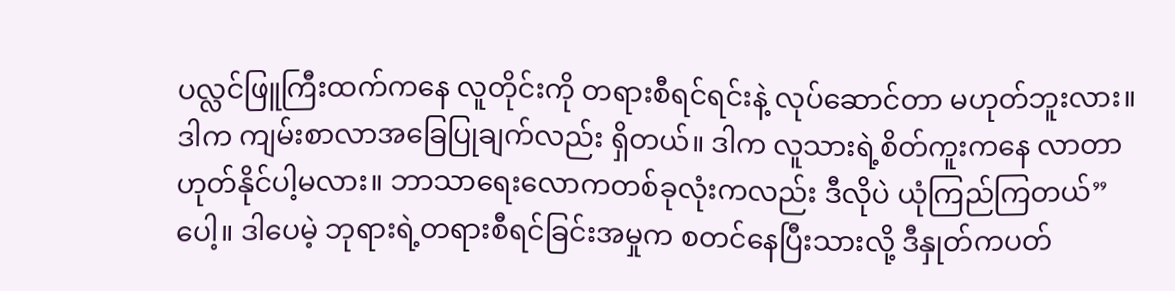ပလ္လင်ဖြူကြီးထက်ကနေ လူတိုင်းကို တရားစီရင်ရင်းနဲ့ လုပ်ဆောင်တာ မဟုတ်ဘူးလား။ ဒါက ကျမ်းစာလာအခြေပြုချက်လည်း ရှိတယ်။ ဒါက လူသားရဲ့စိတ်ကူးကနေ လာတာ ဟုတ်နိုင်ပါ့မလား။ ဘာသာရေးလောကတစ်ခုလုံးကလည်း ဒီလိုပဲ ယုံကြည်ကြတယ်” ပေါ့။ ဒါပေမဲ့ ဘုရားရဲ့တရားစီရင်ခြင်းအမှုက စတင်နေပြီးသားလို့ ဒီနှုတ်ကပတ်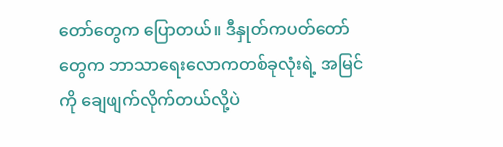တော်တွေက ပြောတယ်။ ဒီနှုတ်ကပတ်တော်တွေက ဘာသာရေးလောကတစ်ခုလုံးရဲ့ အမြင်ကို ချေဖျက်လိုက်တယ်လို့ပဲ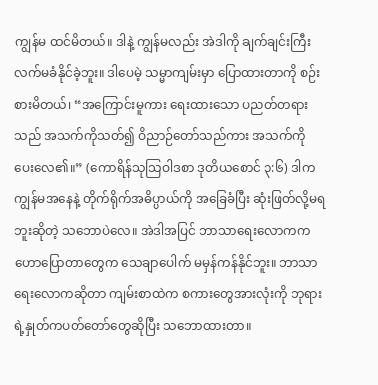ကျွန်မ ထင်မိတယ်။ ဒါနဲ့ ကျွန်မလည်း အဲဒါကို ချက်ချင်းကြီး လက်မခံနိုင်ခဲ့ဘူး။ ဒါပေမဲ့ သမ္မာကျမ်းမှာ ပြောထားတာကို စဉ်းစားမိတယ်၊ “အကြောင်းမူကား‌ ရေးထားသော ပညတ်တရားသည် အသက်ကိုသတ်၍ ဝိညာဉ်တော်သည်ကား အသက်ကို ပေးလေ၏။” (ကောရိန်သုသြဝါဒစာ ဒုတိယစောင် ၃:၆) ဒါက ကျွန်မအနေနဲ့ တိုက်ရိုက်အဓိပ္ပာယ်ကို အခြေခံပြီး ဆုံးဖြတ်လို့မရဘူးဆိုတဲ့ သဘောပဲလေ။ အဲဒါအပြင် ဘာသာရေးလောကက ဟောပြောတာတွေက သေချာပေါက် မမှန်ကန်နိုင်ဘူး။ ဘာသာရေးလောကဆိုတာ ကျမ်းစာထဲက စကားတွေအားလုံးကို ဘုရားရဲ့နှုတ်ကပတ်တော်တွေဆိုပြီး သဘောထားတာ။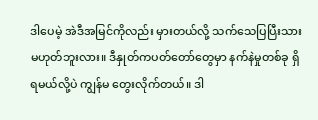ဒါပေမဲ့ အဲဒီအမြင်ကိုလည်း မှားတယ်လို့ သက်သေပြပြီးသား မဟုတ်ဘူးလား။ ဒီနှုတ်ကပတ်တော်တွေမှာ နက်နဲမှုတစ်ခု ရှိရမယ်လို့ပဲ ကျွန်မ တွေးလိုက်တယ်။ ဒါ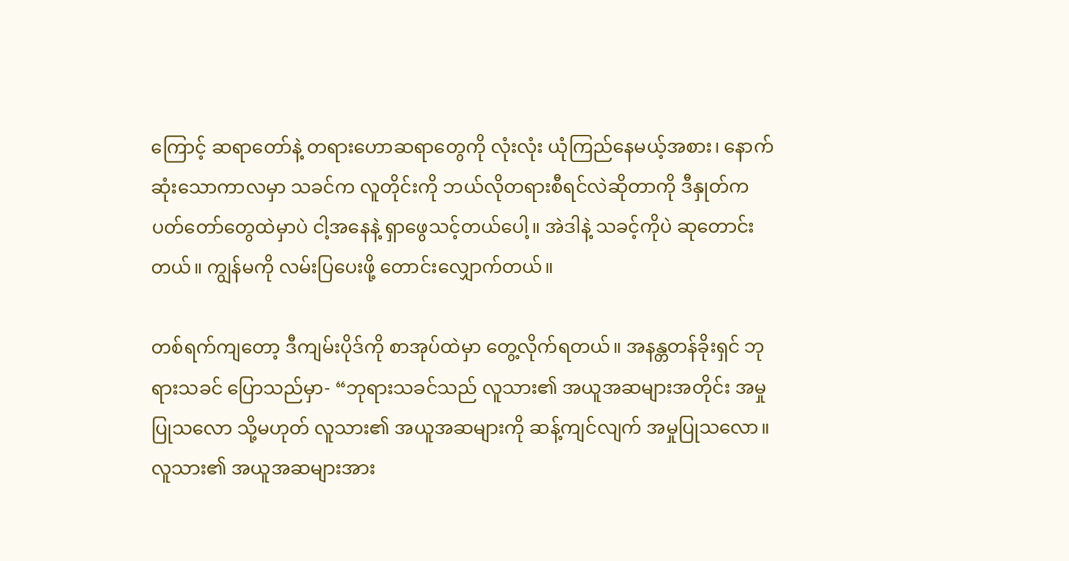ကြောင့် ဆရာတော်နဲ့ တရားဟောဆရာတွေကို လုံးလုံး ယုံကြည်နေမယ့်အစား၊ နောက်ဆုံးသောကာလမှာ သခင်က လူတိုင်းကို ဘယ်လိုတရားစီရင်လဲဆိုတာကို ဒီနှုတ်ကပတ်တော်တွေထဲမှာပဲ ငါ့အနေနဲ့ ရှာဖွေသင့်တယ်ပေါ့။ အဲဒါနဲ့ သခင့်ကိုပဲ ဆုတောင်းတယ်။ ကျွန်မကို လမ်းပြပေးဖို့ တောင်းလျှောက်တယ်။

တစ်ရက်ကျတော့ ဒီကျမ်းပိုဒ်ကို စာအုပ်ထဲမှာ တွေ့လိုက်ရတယ်။ အနန္တတန်ခိုးရှင် ဘုရားသခင် ပြောသည်မှာ- “ဘုရားသခင်သည် လူသား၏ အယူအဆများအတိုင်း အမှုပြုသလော သို့မဟုတ် လူသား၏ အယူအဆများကို ဆန့်ကျင်လျက် အမှုပြုသလော။ လူသား၏ အယူအဆများအား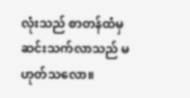လုံးသည် စာတန်ထံမှ ဆင်းသက်လာသည် မဟုတ်သလော။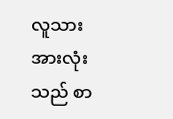လူသားအားလုံးသည် စာ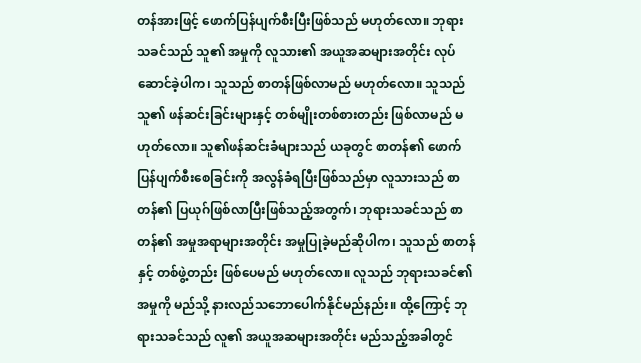တန်အားဖြင့် ဖောက်ပြန်ပျက်စီးပြီးဖြစ်သည် မဟုတ်လော။ ဘုရားသခင်သည် သူ၏ အမှုကို လူသား၏ အယူအဆများအတိုင်း လုပ်ဆောင်ခဲ့ပါက၊ သူသည် စာတန်ဖြစ်လာမည် မဟုတ်လော။ သူသည် သူ၏ ဖန်ဆင်းခြင်းများနှင့် တစ်မျိုးတစ်စားတည်း ဖြစ်လာမည် မဟုတ်လော။ သူ၏ဖန်ဆင်းခံများသည် ယခုတွင် စာတန်၏ ဖောက်ပြန်ပျက်စီးစေခြင်းကို အလွန်ခံရပြီးဖြစ်သည်မှာ လူသားသည် စာတန်၏ ပြယုဂ်ဖြစ်လာပြီးဖြစ်သည့်အတွက်၊ ဘုရားသခင်သည် စာတန်၏ အမှုအရာများအတိုင်း အမှုပြုခဲ့မည်ဆိုပါက၊ သူသည် စာတန်နှင့် တစ်ဖွဲ့တည်း ဖြစ်ပေမည် မဟုတ်လော။ လူသည် ဘုရားသခင်၏ အမှုကို မည်သို့ နားလည်သဘောပေါက်နိုင်မည်နည်း။ ထို့ကြောင့် ဘုရားသခင်သည် လူ၏ အယူအဆများအတိုင်း မည်သည့်အခါတွင်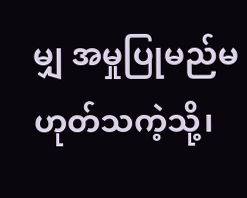မျှ အမှုပြုမည်မဟုတ်သကဲ့သို့၊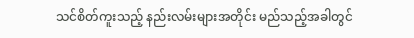သင်စိတ်ကူးသည့် နည်းလမ်းများအတိုင်း မည်သည့်အခါတွင်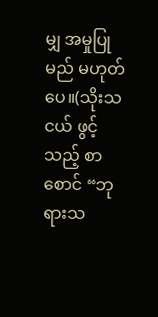မျှ အမှုပြုမည် မဟုတ်ပေ။(သိုးသငယ် ဖွင့်သည့် စာစောင် “ဘုရားသ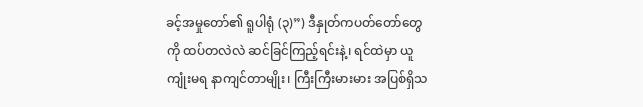ခင့်အမှုတော်၏ ရူပါရုံ (၃)”) ဒီနှုတ်ကပတ်တော်တွေကို ထပ်တလဲလဲ ဆင်ခြင်ကြည့်ရင်းနဲ့၊ ရင်ထဲမှာ ယူကျုံးမရ နာကျင်တာမျိုး၊ ကြီးကြီးမားမား အပြစ်ရှိသ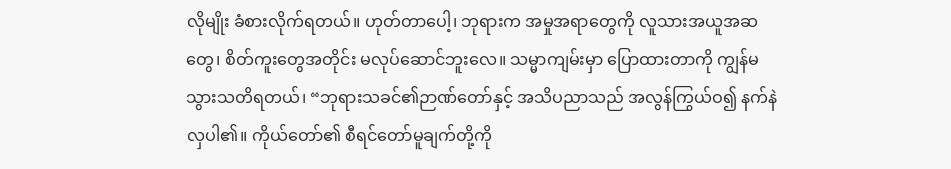လိုမျိုး ခံစားလိုက်ရတယ်။ ဟုတ်တာပေါ့၊ ဘုရားက အမှုအရာတွေကို လူသားအယူအဆတွေ၊ စိတ်ကူးတွေအတိုင်း မလုပ်ဆောင်ဘူးလေ။ သမ္မာကျမ်းမှာ ပြောထားတာကို ကျွန်မ သွားသတိရတယ်၊ “ဘုရားသခင်၏ဉာဏ်တော်နှင့် အသိပညာသည် အလွန်ကြွယ်ဝ၍ နက်နဲလှပါ၏။ ကိုယ်တော်၏ စီရင်တော်မူချက်တို့ကို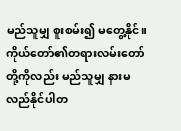မည်သူမျှ စူးစမ်း၍ မတွေ့နိုင်။ ကိုယ်တော်၏တရားလမ်းတော်တို့ကိုလည်း မည်သူမျှ နားမလည်နိုင်ပါတ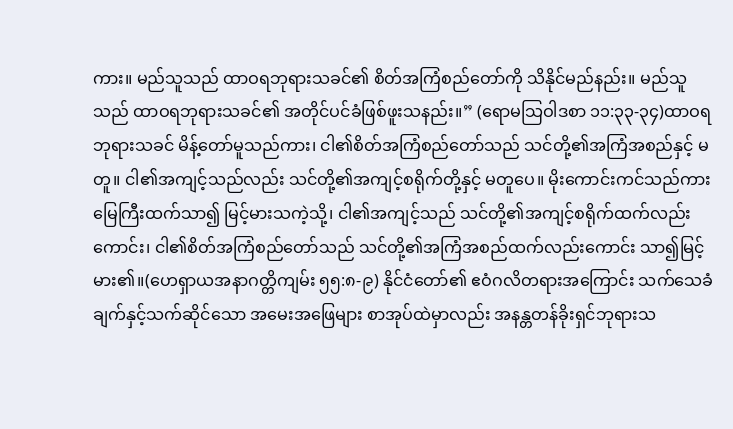ကား။ မည်သူသည် ထာဝရဘုရားသခင်၏ စိတ်အကြံစည်တော်ကို သိနိုင်မည်နည်း။ မည်သူသည် ထာဝရဘုရားသခင်၏ အတိုင်ပင်ခံဖြစ်ဖူးသနည်း။” (ရောမသြဝါဒစာ ၁၁:၃၃-၃၄)ထာဝရဘုရားသခင် မိန့်တော်မူသည်ကား၊ ငါ၏စိတ်အကြံစည်တော်သည် သင်တို့၏အကြံအစည်နှင့် မတူ။ ငါ၏အကျင့်သည်လည်း သင်တို့၏အကျင့်စရိုက်တို့နှင့် မတူပေ။ မိုးကောင်းကင်သည်ကား မြေကြီးထက်သာ၍ မြင့်မားသကဲ့သို့၊ ငါ၏အကျင့်သည် သင်တို့၏အကျင့်စရိုက်ထက်လည်းကောင်း၊ ငါ၏စိတ်အကြံစည်တော်သည် သင်တို့၏အကြံအစည်ထက်လည်းကောင်း သာ၍မြင့်မား၏။(ဟေရှာယအနာဂတ္တိကျမ်း ၅၅:၈-၉) နိုင်ငံတော်၏ ဧဝံဂလိတရားအကြောင်း သက်သေခံချက်နှင့်သက်ဆိုင်သော အမေးအဖြေများ စာအုပ်ထဲမှာလည်း အနန္တတန်ခိုးရှင်ဘုရားသ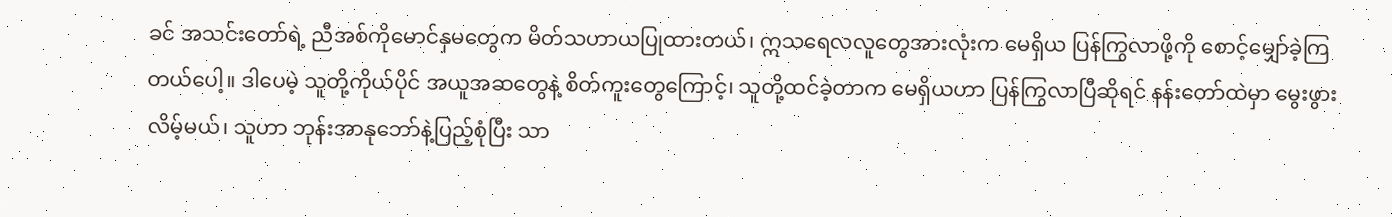ခင် အသင်းတော်ရဲ့ ညီအစ်ကိုမောင်နှမတွေက မိတ်သဟာယပြုထားတယ်၊ ဣသရေလလူတွေအားလုံးက မေရှိယ ပြန်ကြွလာဖို့ကို စောင့်မျှော်ခဲ့ကြတယ်ပေါ့။ ဒါပေမဲ့ သူတို့ကိုယ်ပိုင် အယူအဆတွေနဲ့ စိတ်ကူးတွေကြောင့်၊ သူတို့ထင်ခဲ့တာက မေရှိယဟာ ပြန်ကြွလာပြီဆိုရင် နန်းတော်ထဲမှာ မွေးဖွားလိမ့်မယ်၊ သူဟာ ဘုန်းအာနုဘော်နဲ့ပြည့်စုံပြီး သာ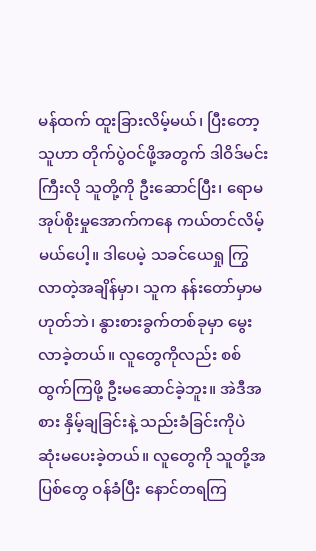မန်ထက် ထူးခြားလိမ့်မယ်၊ ပြီးတော့ သူဟာ တိုက်ပွဲဝင်ဖို့အတွက် ဒါဝိဒ်မင်းကြီးလို သူတို့ကို ဦးဆောင်ပြီး၊ ရောမအုပ်စိုးမှုအောက်ကနေ ကယ်တင်လိမ့်မယ်ပေါ့။ ဒါပေမဲ့ သခင်ယေရှု ကြွလာတဲ့အချိန်မှာ၊ သူက နန်းတော်မှာမဟုတ်ဘဲ၊ နွားစားခွက်တစ်ခုမှာ မွေးလာခဲ့တယ်။ လူတွေကိုလည်း စစ်ထွက်ကြဖို့ ဦးမဆောင်ခဲ့ဘူး။ အဲဒီအစား နှိမ့်ချခြင်းနဲ့ သည်းခံခြင်းကိုပဲ ဆုံးမပေးခဲ့တယ်။ လူတွေကို သူတို့အပြစ်တွေ ဝန်ခံပြီး နောင်တရကြ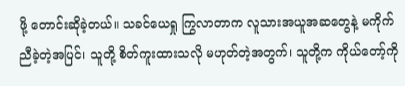ဖို့ တောင်းဆိုခဲ့တယ်။ သခင်ယေရှု ကြွလာတာက လူသားအယူအဆတွေနဲ့ မကိုက်ညီခဲ့တဲ့အပြင်၊ သူတို့ စိတ်ကူးထားသလို မဟုတ်တဲ့အတွက်၊ သူတို့က ကိုယ်တော့်ကို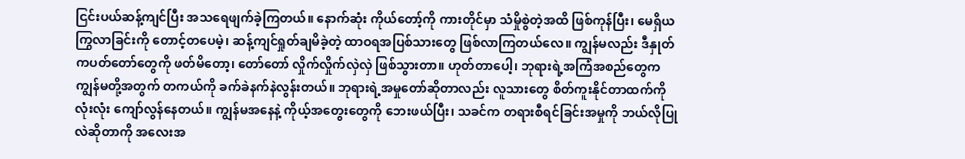ငြင်းပယ်ဆန့်ကျင်ပြီး အသရေဖျက်ခဲ့ကြတယ်။ နောက်ဆုံး ကိုယ်တော့်ကို ကားတိုင်မှာ သံမှိုစွဲတဲ့အထိ ဖြစ်ကုန်ပြီး၊ မေရှိယ ကြွလာခြင်းကို တောင့်တပေမဲ့၊ ဆန့်ကျင်ရှုတ်ချမိခဲ့တဲ့ ထာဝရအပြစ်သားတွေ ဖြစ်လာကြတယ်လေ။ ကျွန်မလည်း ဒီနှုတ်ကပတ်တော်တွေကို ဖတ်မိတော့၊ တော်တော် လှိုက်လှိုက်လှဲလှဲ ဖြစ်သွားတာ။ ဟုတ်တာပေါ့၊ ဘုရားရဲ့အကြံအစည်တွေက ကျွန်မတို့အတွက် တကယ်ကို ခက်ခဲနက်နဲလွန်းတယ်။ ဘုရားရဲ့အမှုတော်ဆိုတာလည်း လူသားတွေ စိတ်ကူးနိုင်တာထက်ကို လုံးလုံး ကျော်လွန်နေတယ်။ ကျွန်မအနေနဲ့ ကိုယ့်အတွေးတွေကို ဘေးဖယ်ပြီး၊ သခင်က တရားစီရင်ခြင်းအမှုကို ဘယ်လိုပြုလဲဆိုတာကို အလေးအ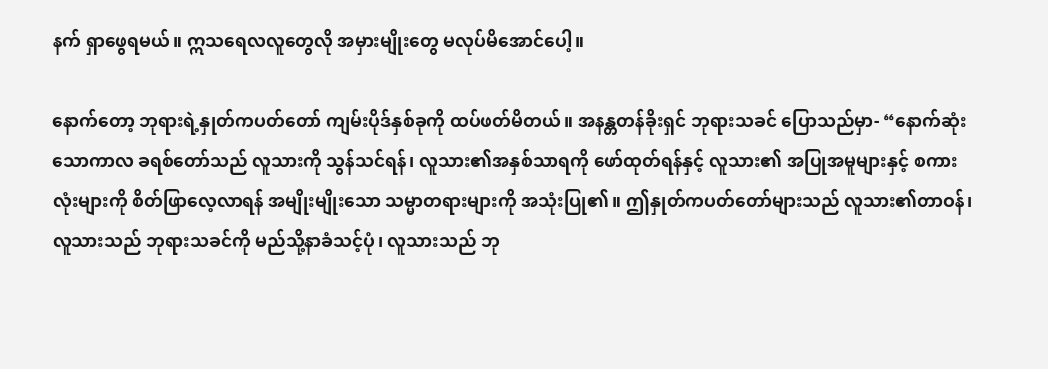နက် ရှာဖွေရမယ်။ ဣသရေလလူတွေလို အမှားမျိုးတွေ မလုပ်မိအောင်ပေါ့။

နောက်တော့ ဘုရားရဲ့နှုတ်ကပတ်တော် ကျမ်းပိုဒ်နှစ်ခုကို ထပ်ဖတ်မိတယ်။ အနန္တတန်ခိုးရှင် ဘုရားသခင် ပြောသည်မှာ- “နောက်ဆုံးသောကာလ ခရစ်တော်သည် လူသားကို သွန်သင်ရန်၊ လူသား၏အနှစ်သာရကို ဖော်ထုတ်ရန်နှင့် လူသား၏ အပြုအမူများနှင့် စကားလုံးများကို စိတ်ဖြာလေ့လာရန် အမျိုးမျိုးသော သမ္မာတရားများကို အသုံးပြု၏။ ဤနှုတ်ကပတ်တော်များသည် လူသား၏တာဝန်၊ လူသားသည် ဘုရားသခင်ကို မည်သို့နာခံသင့်ပုံ၊ လူသားသည် ဘု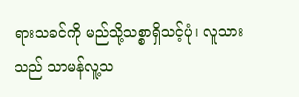ရားသခင်ကို မည်သို့သစ္စာရှိသင့်ပုံ၊ လူသားသည် သာမန်လူ့သ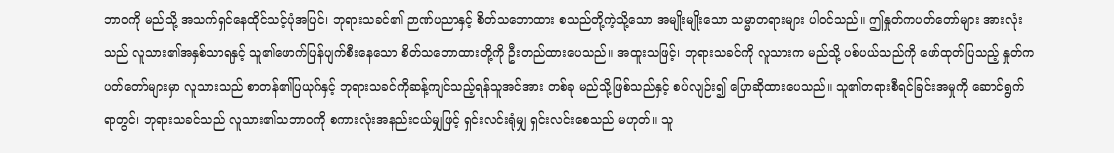ဘာဝကို မည်သို့ အသက်ရှင်နေထိုင်သင့်ပုံအပြင်၊ ဘုရားသခင်၏ ဉာဏ်ပညာနှင့် စိတ်သဘောထား စသည်တို့ကဲ့သို့သော အမျိုးမျိုးသော သမ္မာတရားများ ပါဝင်သည်။ ဤနှုတ်ကပတ်တော်များ အားလုံးသည် လူသား၏အနှစ်သာရနှင့် သူ၏ဖောက်ပြန်ပျက်စီးနေသော စိတ်သဘောထားတို့ကို ဦးတည်ထားပေသည်။ အထူးသဖြင့်၊ ဘုရားသခင်ကို လူသားက မည်သို့ ပစ်ပယ်သည်ကို ဖော်ထုတ်ပြသည့် နှုတ်ကပတ်တော်များမှာ လူသားသည် စာတန်၏ပြယုဂ်နှင့် ဘုရားသခင်ကိုဆန့်ကျင်သည့်ရန်သူအင်အား တစ်ခု မည်သို့ဖြစ်သည်နှင့် စပ်လျဉ်း၍ ပြောဆိုထားပေသည်။ သူ၏တရားစီရင်ခြင်းအမှုကို ဆောင်ရွက်ရာတွင်၊ ဘုရားသခင်သည် လူသား၏သဘာဝကို စကားလုံးအနည်းငယ်မျှဖြင့် ရှင်းလင်းရုံမျှ ရှင်းလင်းစေသည် မဟုတ်။ သူ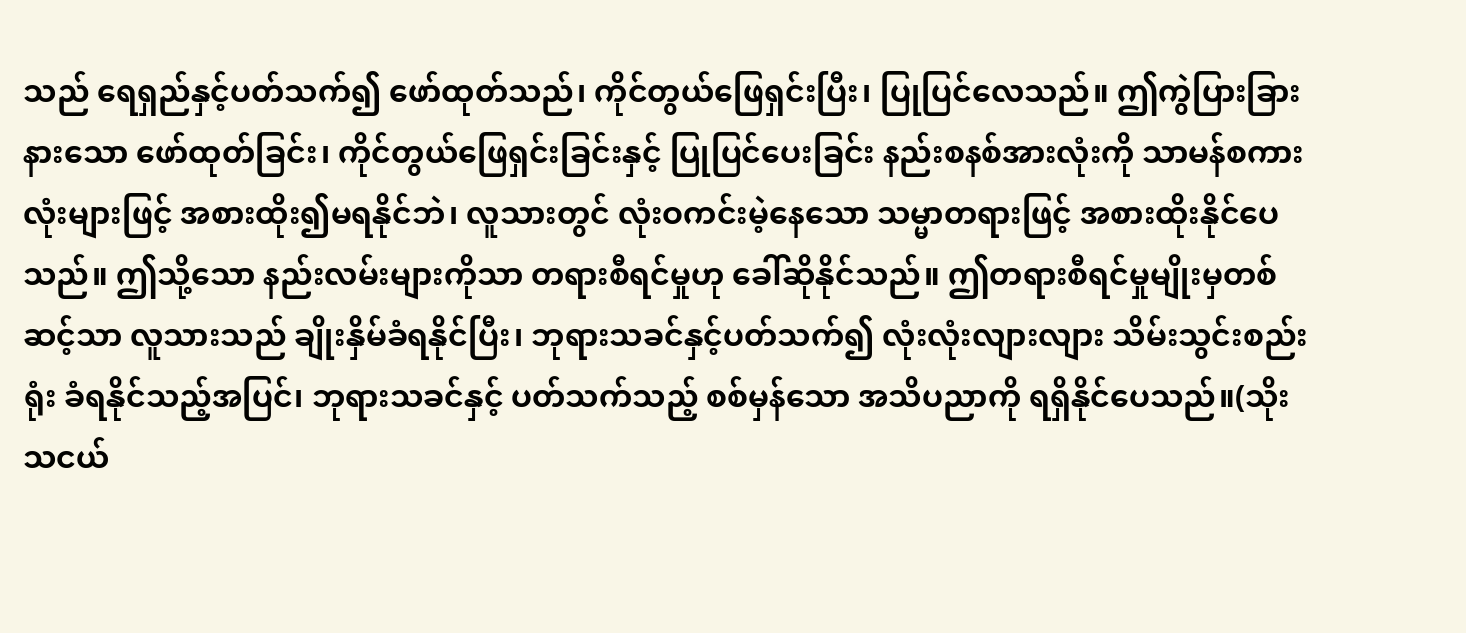သည် ရေရှည်နှင့်ပတ်သက်၍ ဖော်ထုတ်သည်၊ ကိုင်တွယ်ဖြေရှင်းပြီး၊ ပြုပြင်လေသည်။ ဤကွဲပြားခြားနားသော ဖော်ထုတ်ခြင်း၊ ကိုင်တွယ်ဖြေရှင်းခြင်းနှင့် ပြုပြင်ပေးခြင်း နည်းစနစ်အားလုံးကို သာမန်စကားလုံးများဖြင့် အစားထိုး၍မရနိုင်ဘဲ၊ လူသားတွင် လုံးဝကင်းမဲ့နေသော သမ္မာတရားဖြင့် အစားထိုးနိုင်ပေသည်။ ဤသို့သော နည်းလမ်းများကိုသာ တရားစီရင်မှုဟု ခေါ်ဆိုနိုင်သည်။ ဤတရားစီရင်မှုမျိုးမှတစ်ဆင့်သာ လူသားသည် ချိုးနှိမ်ခံရနိုင်ပြီး၊ ဘုရားသခင်နှင့်ပတ်သက်၍ လုံးလုံးလျားလျား သိမ်းသွင်းစည်းရုံး ခံရနိုင်သည့်အပြင်၊ ဘုရားသခင်နှင့် ပတ်သက်သည့် စစ်မှန်သော အသိပညာကို ရရှိနိုင်ပေသည်။(သိုးသငယ်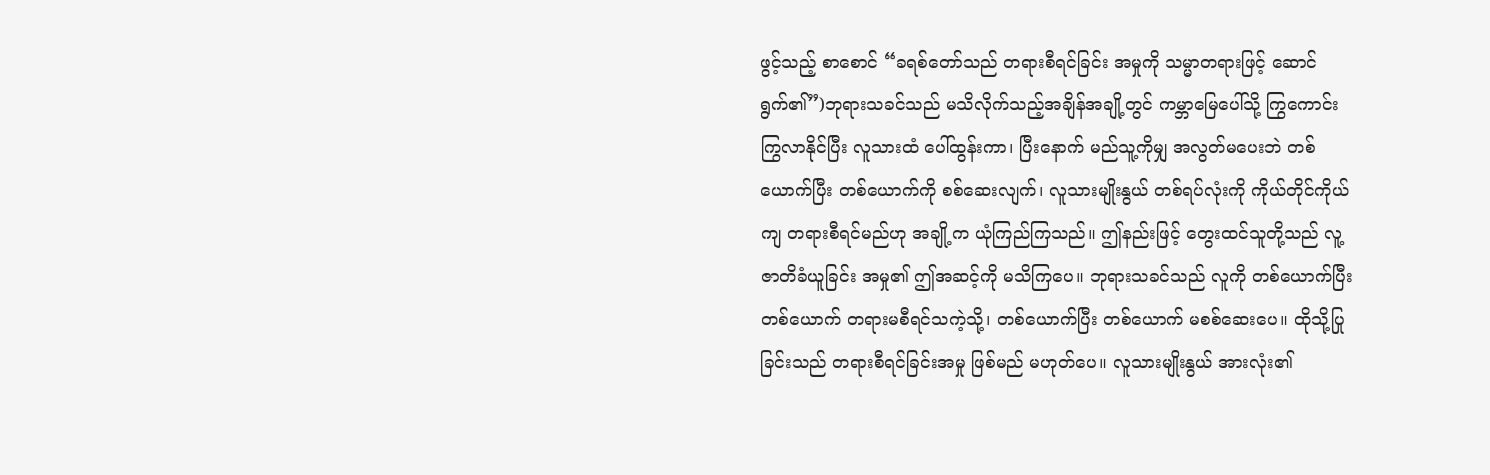ဖွင့်သည့် စာစောင် “ခရစ်တော်သည် တရားစီရင်ခြင်း အမှုကို သမ္မာတရားဖြင့် ဆောင်ရွက်၏”)ဘုရားသခင်သည် မသိလိုက်သည့်အချိန်အချို့တွင် ကမ္ဘာမြေပေါ်သို့ ကြွကောင်းကြွလာနိုင်ပြီး လူသားထံ ပေါ်ထွန်းကာ၊ ပြီးနောက် မည်သူ့ကိုမျှ အလွတ်မပေးဘဲ တစ်ယောက်ပြီး တစ်ယောက်ကို စစ်ဆေးလျက်၊ လူသားမျိုးနွယ် တစ်ရပ်လုံးကို ကိုယ်တိုင်ကိုယ်ကျ တရားစီရင်မည်ဟု အချို့က ယုံကြည်ကြသည်။ ဤနည်းဖြင့် တွေးထင်သူတို့သည် လူ့ဇာတိခံယူခြင်း အမှု၏ ဤအဆင့်ကို မသိကြပေ။ ဘုရားသခင်သည် လူကို တစ်ယောက်ပြီး တစ်ယောက် တရားမစီရင်သကဲ့သို့၊ တစ်ယောက်ပြီး တစ်ယောက် မစစ်ဆေးပေ။ ထိုသို့ပြုခြင်းသည် တရားစီရင်ခြင်းအမှု ဖြစ်မည် မဟုတ်ပေ။ လူသားမျိုးနွယ် အားလုံး၏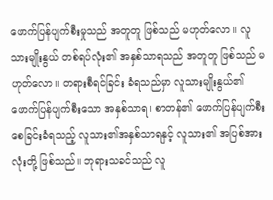ဖောက်ပြန်ပျက်စီးမှုသည် အတူတူ ဖြစ်သည် မဟုတ်လော။ လူသားမျိုးနွယ် တစ်ရပ်လုံး၏ အနှစ်သာရသည် အတူတူ ဖြစ်သည် မဟုတ်လော။ တရားစီရင်ခြင်း ခံရသည်မှာ လူသားမျိုးနွယ်၏ ဖောက်ပြန်ပျက်စီးသော အနှစ်သာရ၊ စာတန်၏ ဖောက်ပြန်ပျက်စီးစေခြင်းခံရသည့် လူသား၏အနှစ်သာရနှင့် လူသား၏ အပြစ်အားလုံးတို့ ဖြစ်သည်။ ဘုရားသခင်သည် လူ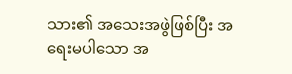သား၏ အသေးအဖွဲဖြစ်ပြီး အရေးမပါသော အ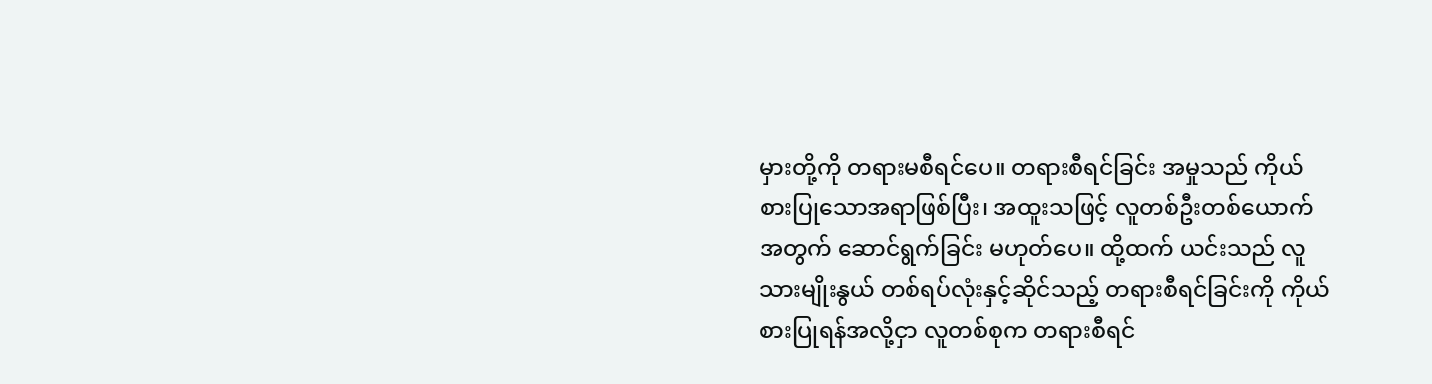မှားတို့ကို တရားမစီရင်ပေ။ တရားစီရင်ခြင်း အမှုသည် ကိုယ်စားပြုသောအရာဖြစ်ပြီး၊ အထူးသဖြင့် လူတစ်ဦးတစ်ယောက်အတွက် ဆောင်ရွက်ခြင်း မဟုတ်ပေ။ ထို့ထက် ယင်းသည် လူသားမျိုးနွယ် တစ်ရပ်လုံးနှင့်ဆိုင်သည့် တရားစီရင်ခြင်းကို ကိုယ်စားပြုရန်အလို့ငှာ လူတစ်စုက တရားစီရင်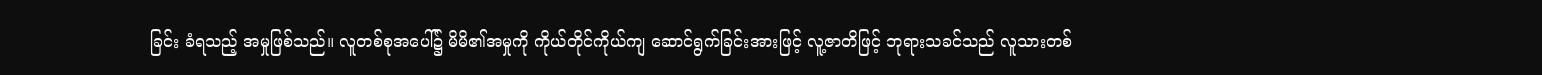ခြင်း ခံရသည့် အမှုဖြစ်သည်။ လူတစ်စုအပေါ်၌ မိမိ၏အမှုကို ကိုယ်တိုင်ကိုယ်ကျ ဆောင်ရွက်ခြင်းအားဖြင့် လူ့ဇာတိဖြင့် ဘုရားသခင်သည် လူသားတစ်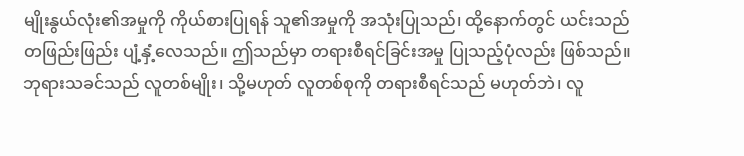မျိုးနွယ်လုံး၏အမှုကို ကိုယ်စားပြုရန် သူ၏အမှုကို အသုံးပြုသည်၊ ထို့နောက်တွင် ယင်းသည် တဖြည်းဖြည်း ပျံ့နှံ့လေသည်။ ဤသည်မှာ တရားစီရင်ခြင်းအမှု ပြုသည့်ပုံလည်း ဖြစ်သည်။ ဘုရားသခင်သည် လူတစ်မျိုး၊ သို့မဟုတ် လူတစ်စုကို တရားစီရင်သည် မဟုတ်ဘဲ၊ လူ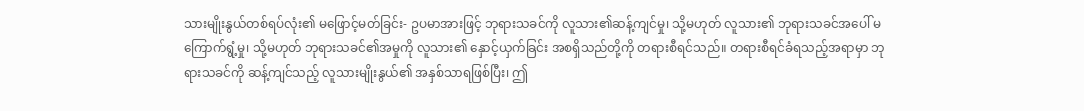သားမျိုးနွယ်တစ်ရပ်လုံး၏ မဖြောင့်မတ်ခြင်း- ဥပမာအားဖြင့် ဘုရားသခင်ကို လူသား၏ဆန့်ကျင်မှု၊ သို့မဟုတ် လူသား၏ ဘုရားသခင်အပေါ် မကြောက်ရွံ့မှု၊ သို့မဟုတ် ဘုရားသခင်၏အမှုကို လူသား၏ နှောင့်ယှက်ခြင်း အစရှိသည်တို့ကို တရားစီရင်သည်။ တရားစီရင်ခံရသည့်အရာမှာ ဘုရားသခင်ကို ဆန့်ကျင်သည့် လူသားမျိုးနွယ်၏ အနှစ်သာရဖြစ်ပြီး၊ ဤ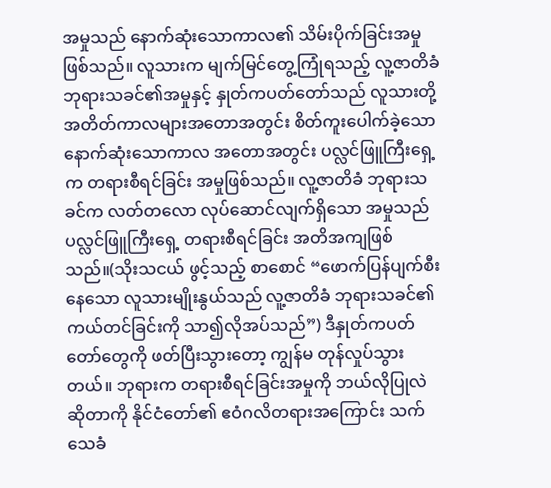အမှုသည် နောက်ဆုံးသောကာလ၏ သိမ်းပိုက်ခြင်းအမှုဖြစ်သည်။ လူသားက မျက်မြင်တွေ့ကြုံရသည့် လူ့ဇာတိခံ ဘုရားသခင်၏အမှုနှင့် နှုတ်ကပတ်တော်သည် လူသားတို့ အတိတ်ကာလများအတောအတွင်း စိတ်ကူးပေါက်ခဲ့သော နောက်ဆုံးသောကာလ အတောအတွင်း ပလ္လင်ဖြူကြီးရှေ့က တရားစီရင်ခြင်း အမှုဖြစ်သည်။ လူ့ဇာတိခံ ဘုရားသခင်က လတ်တလော လုပ်ဆောင်လျက်ရှိသော အမှုသည် ပလ္လင်ဖြူကြီးရှေ့ တရားစီရင်ခြင်း အတိအကျဖြစ်သည်။(သိုးသငယ် ဖွင့်သည့် စာစောင် “ဖောက်ပြန်ပျက်စီးနေသော လူသားမျိုးနွယ်သည် လူ့ဇာတိခံ ဘုရားသခင်၏ ကယ်တင်ခြင်းကို သာ၍လိုအပ်သည်”) ဒီနှုတ်ကပတ်တော်တွေကို ဖတ်ပြီးသွားတော့ ကျွန်မ တုန်လှုပ်သွားတယ်။ ဘုရားက တရားစီရင်ခြင်းအမှုကို ဘယ်လိုပြုလဲဆိုတာကို နိုင်ငံတော်၏ ဧဝံဂလိတရားအကြောင်း သက်သေခံ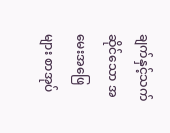ချက်နှင့်သက်ဆိုင်သော အမေးအဖြေများ စာအုပ်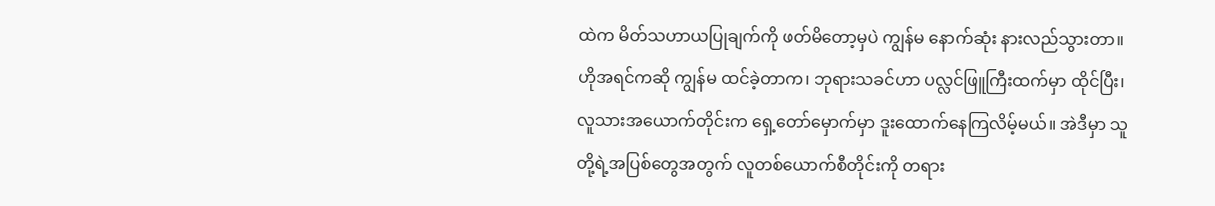ထဲက မိတ်သဟာယပြုချက်ကို ဖတ်မိတော့မှပဲ ကျွန်မ နောက်ဆုံး နားလည်သွားတာ။ ဟိုအရင်ကဆို ကျွန်မ ထင်ခဲ့တာက၊ ဘုရားသခင်ဟာ ပလ္လင်ဖြူကြီးထက်မှာ ထိုင်ပြီး၊ လူသားအယောက်တိုင်းက ရှေ့တော်မှောက်မှာ ဒူးထောက်နေကြလိမ့်မယ်။ အဲဒီမှာ သူတို့ရဲ့အပြစ်တွေအတွက် လူတစ်ယောက်စီတိုင်းကို တရား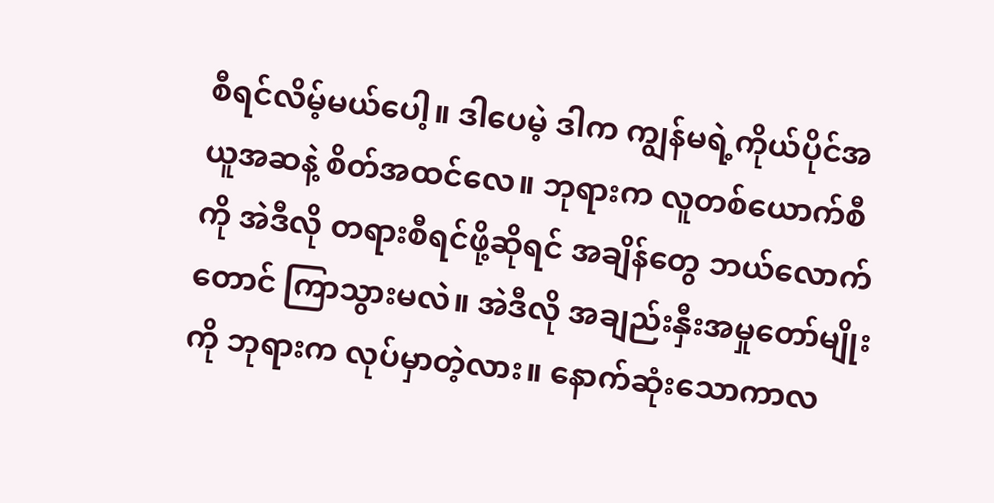စီရင်လိမ့်မယ်ပေါ့။ ဒါပေမဲ့ ဒါက ကျွန်မရဲ့ကိုယ်ပိုင်အယူအဆနဲ့ စိတ်အထင်လေ။ ဘုရားက လူတစ်ယောက်စီကို အဲဒီလို တရားစီရင်ဖို့ဆိုရင် အချိန်တွေ ဘယ်လောက်တောင် ကြာသွားမလဲ။ အဲဒီလို အချည်းနှီးအမှုတော်မျိုးကို ဘုရားက လုပ်မှာတဲ့လား။ နောက်ဆုံးသောကာလ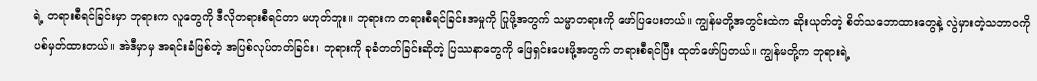ရဲ့ တရားစီရင်ခြင်းမှာ ဘုရားက လူတွေကို ဒီလိုတရားစီရင်တာ မဟုတ်ဘူး။ ဘုရားက တရားစီရင်ခြင်းအမှုကို ပြုဖို့အတွက် သမ္မာတရားကို ဖော်ပြပေးတယ်။ ကျွန်မတို့အတွင်းထဲက ဆိုးယုတ်တဲ့ စိတ်သဘောထားတွေနဲ့ လွဲမှားတဲ့သဘာဝကို ပစ်မှတ်ထားတယ်။ အဲဒီမှာမှ အရင်းခံဖြစ်တဲ့ အပြစ်လုပ်တတ်ခြင်း၊ ဘုရားကို ခုခံတတ်ခြင်းဆိုတဲ့ ပြဿနာတွေကို ဖြေရှင်းပေးဖို့အတွက် တရားစီရင်ပြီး ထုတ်ဖော်ပြတယ်။ ကျွန်မတို့က ဘုရားရဲ့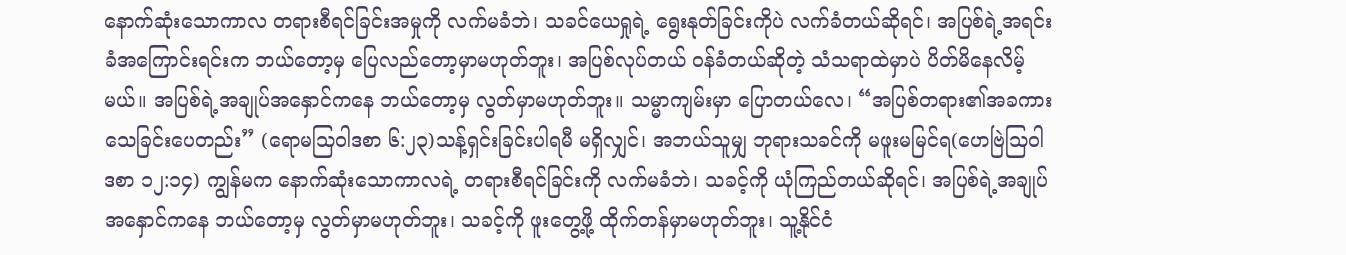နောက်ဆုံးသောကာလ တရားစီရင်ခြင်းအမှုကို လက်မခံဘဲ၊ သခင်ယေရှုရဲ့ ရွေးနုတ်ခြင်းကိုပဲ လက်ခံတယ်ဆိုရင်၊ အပြစ်ရဲ့အရင်းခံအကြောင်းရင်းက ဘယ်တော့မှ ပြေလည်တော့မှာမဟုတ်ဘူး၊ အပြစ်လုပ်တယ် ဝန်ခံတယ်ဆိုတဲ့ သံသရာထဲမှာပဲ ပိတ်မိနေလိမ့်မယ်။ အပြစ်ရဲ့အချုပ်အနှောင်ကနေ ဘယ်တော့မှ လွတ်မှာမဟုတ်ဘူး။ သမ္မာကျမ်းမှာ ပြောတယ်လေ၊ “အပြစ်တရား၏အခကား သေခြင်းပေတည်း” (ရောမသြဝါဒစာ ၆:၂၃)သန့်ရှင်းခြင်းပါရမီ မရှိလျှင်၊ အဘယ်သူမျှ ဘုရားသခင်ကို မဖူးမမြင်ရ(ဟေဗြဲသြဝါဒစာ ၁၂:၁၄) ကျွန်မက နောက်ဆုံးသောကာလရဲ့ တရားစီရင်ခြင်းကို လက်မခံဘဲ၊ သခင့်ကို ယုံကြည်တယ်ဆိုရင်၊ အပြစ်ရဲ့အချုပ်အနှောင်ကနေ ဘယ်တော့မှ လွတ်မှာမဟုတ်ဘူး၊ သခင့်ကို ဖူးတွေ့ဖို့ ထိုက်တန်မှာမဟုတ်ဘူး၊ သူ့နိုင်ငံ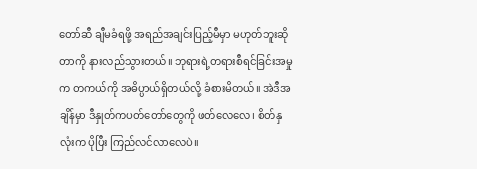တော်ဆီ ချီမခံရဖို့ အရည်အချင်းပြည့်မီမှာ မဟုတ်ဘူးဆိုတာကို နားလည်သွားတယ်။ ဘုရားရဲ့တရားစီရင်ခြင်းအမှုက တကယ်ကို အဓိပ္ပာယ်ရှိတယ်လို့ ခံစားမိတယ်။ အဲဒီအချိန်မှာ ဒီနှုတ်ကပတ်တော်တွေကို ဖတ်လေလေ၊ စိတ်နှလုံးက ပိုပြီး ကြည်လင်လာလေပဲ။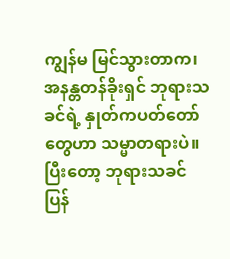ကျွန်မ မြင်သွားတာက၊ အနန္တတန်ခိုးရှင် ဘုရားသခင်ရဲ့ နှုတ်ကပတ်တော်တွေဟာ သမ္မာတရားပဲ။ ပြီးတော့ ဘုရားသခင် ပြန်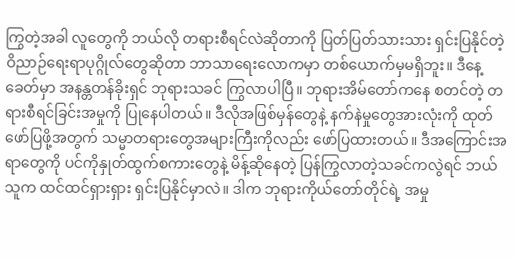ကြွတဲ့အခါ လူတွေကို ဘယ်လို တရားစီရင်လဲဆိုတာကို ပြတ်ပြတ်သားသား ရှင်းပြနိုင်တဲ့ ဝိညာဉ်ရေးရာပုဂ္ဂိုလ်တွေဆိုတာ ဘာသာရေးလောကမှာ တစ်ယောက်မှမရှိဘူး။ ဒီနေ့ခေတ်မှာ အနန္တတန်ခိုးရှင် ဘုရားသခင် ကြွလာပါပြီ။ ဘုရားအိမ်တော်ကနေ စတင်တဲ့ တရားစီရင်ခြင်းအမှုကို ပြုနေပါတယ်။ ဒီလိုအဖြစ်မှန်တွေနဲ့ နက်နဲမှုတွေအားလုံးကို ထုတ်ဖော်ပြဖို့အတွက် သမ္မာတရားတွေအများကြီးကိုလည်း ဖော်ပြထားတယ်။ ဒီအကြောင်းအရာတွေကို ပင်ကိုနှုတ်ထွက်စကားတွေနဲ့ မိန့်ဆိုနေတဲ့ ပြန်ကြွလာတဲ့သခင်ကလွဲရင် ဘယ်သူက ထင်ထင်ရှားရှား ရှင်းပြနိုင်မှာလဲ။ ဒါက ဘုရားကိုယ်တော်တိုင်ရဲ့ အမှု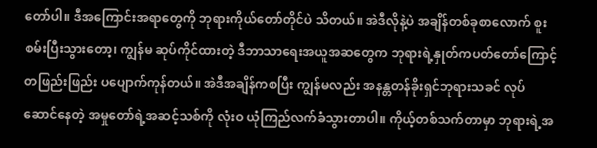တော်ပါ။ ဒီအကြောင်းအရာတွေကို ဘုရားကိုယ်တော်တိုင်ပဲ သိတယ်။ အဲဒီလိုနဲ့ပဲ အချိန်တစ်ခုစာလောက် စူးစမ်းပြီးသွားတော့၊ ကျွန်မ ဆုပ်ကိုင်ထားတဲ့ ဒီဘာသာရေးအယူအဆတွေက ဘုရားရဲ့နှုတ်ကပတ်တော်ကြောင့် တဖြည်းဖြည်း ပပျောက်ကုန်တယ်။ အဲဒီအချိန်ကစပြီး ကျွန်မလည်း အနန္တတန်ခိုးရှင်ဘုရားသခင် လုပ်ဆောင်နေတဲ့ အမှုတော်ရဲ့အဆင့်သစ်ကို လုံးဝ ယုံကြည်လက်ခံသွားတာပါ။ ကိုယ့်တစ်သက်တာမှာ ဘုရားရဲ့အ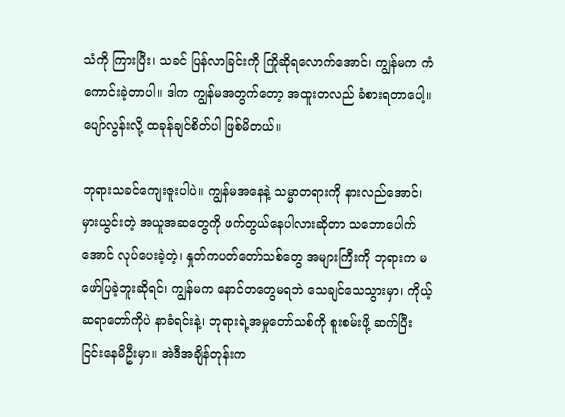သံကို ကြားပြီး၊ သခင် ပြန်လာခြင်းကို ကြိုဆိုရလောက်အောင်၊ ကျွန်မက ကံကောင်းခဲ့တာပါ။ ဒါက ကျွန်မအတွက်တော့ အထူးတလည် ခံစားရတာပေါ့။ ပျော်လွန်းလို့ ထခုန်ချင်စိတ်ပါ ဖြစ်မိတယ်။

ဘုရားသခင်ကျေးဇူးပါပဲ။ ကျွန်မအနေနဲ့ သမ္မာတရားကို နားလည်အောင်၊ မှားယွင်းတဲ့ အယူအဆတွေကို ဖက်တွယ်နေပါလားဆိုတာ သဘောပေါက်အောင် လုပ်ပေးခဲ့တဲ့၊ နှုတ်ကပတ်တော်သစ်တွေ အများကြီးကို ဘုရားက မဖော်ပြခဲ့ဘူးဆိုရင်၊ ကျွန်မက နောင်တတွေမရဘဲ သေချင်သေသွားမှာ၊ ကိုယ့်ဆရာတော်ကိုပဲ နာခံရင်းနဲ့၊ ဘုရားရဲ့အမှုတော်သစ်ကို စူးစမ်းဖို့ ဆက်ပြီး ငြင်းနေမိဦးမှာ။ အဲဒီအချိန်တုန်းက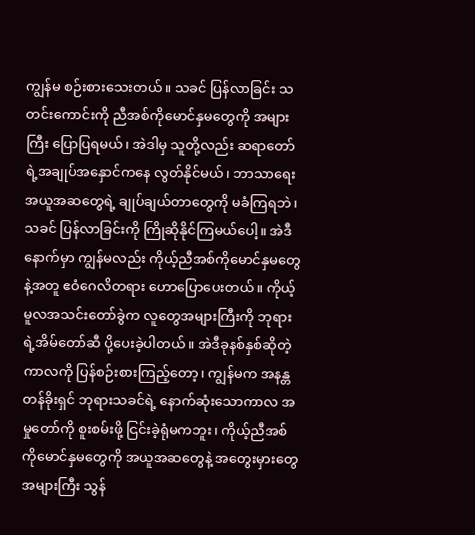ကျွန်မ စဉ်းစားသေးတယ်။ သခင် ပြန်လာခြင်း သတင်းကောင်းကို ညီအစ်ကိုမောင်နှမတွေကို အများကြီး ပြောပြရမယ်၊ အဲဒါမှ သူတို့လည်း ဆရာတော်ရဲ့အချုပ်အနှောင်ကနေ လွတ်နိုင်မယ်၊ ဘာသာရေးအယူအဆတွေရဲ့ ချုပ်ချယ်တာတွေကို မခံကြရဘဲ၊ သခင် ပြန်လာခြင်းကို ကြိုဆိုနိုင်ကြမယ်ပေါ့။ အဲဒီနောက်မှာ ကျွန်မလည်း ကိုယ့်ညီအစ်ကိုမောင်နှမတွေနဲ့အတူ ဧဝံဂေလိတရား ဟောပြောပေးတယ်။ ကိုယ့်မူလအသင်းတော်ခွဲက လူတွေအများကြီးကို ဘုရားရဲ့အိမ်တော်ဆီ ပို့ပေးခဲ့ပါတယ်။ အဲဒီခုနစ်နှစ်ဆိုတဲ့ကာလကို ပြန်စဉ်းစားကြည့်တော့၊ ကျွန်မက အနန္တတန်ခိုးရှင် ဘုရားသခင်ရဲ့ နောက်ဆုံးသောကာလ အမှုတော်ကို စူးစမ်းဖို့ ငြင်းခဲ့ရုံမကဘူး၊ ကိုယ့်ညီအစ်ကိုမောင်နှမတွေကို အယူအဆတွေနဲ့ အတွေးမှားတွေ အများကြီး သွန်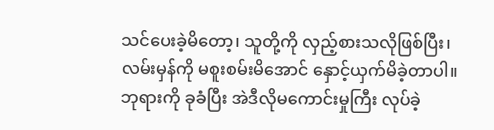သင်ပေးခဲ့မိတော့၊ သူတို့ကို လှည့်စားသလိုဖြစ်ပြီး၊ လမ်းမှန်ကို မစူးစမ်းမိအောင် နှောင့်ယှက်မိခဲ့တာပါ။ ဘုရားကို ခုခံပြီး အဲဒီလိုမကောင်းမှုကြီး လုပ်ခဲ့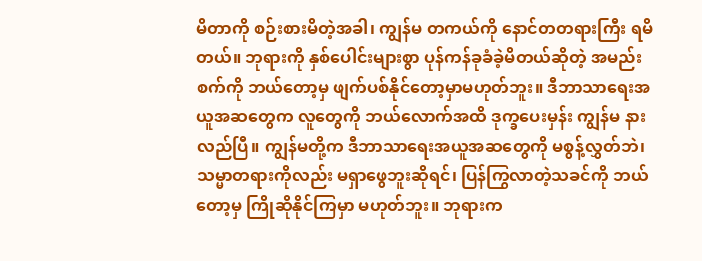မိတာကို စဉ်းစားမိတဲ့အခါ၊ ကျွန်မ တကယ်ကို နောင်တတရားကြီး ရမိတယ်။ ဘုရားကို နှစ်ပေါင်းများစွာ ပုန်ကန်ခုခံခဲ့မိတယ်ဆိုတဲ့ အမည်းစက်ကို ဘယ်တော့မှ ဖျက်ပစ်နိုင်တော့မှာမဟုတ်ဘူး။ ဒီဘာသာရေးအယူအဆတွေက လူတွေကို ဘယ်လောက်အထိ ဒုက္ခပေးမှန်း ကျွန်မ နားလည်ပြီ။ ကျွန်မတို့က ဒီဘာသာရေးအယူအဆတွေကို မစွန့်လွှတ်ဘဲ၊ သမ္မာတရားကိုလည်း မရှာဖွေဘူးဆိုရင်၊ ပြန်ကြွလာတဲ့သခင်ကို ဘယ်တော့မှ ကြိုဆိုနိုင်ကြမှာ မဟုတ်ဘူး။ ဘုရားက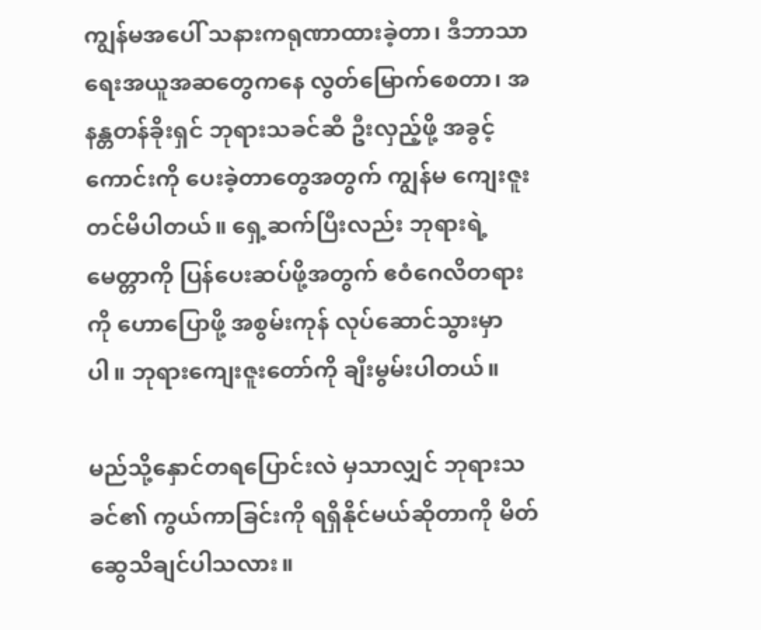ကျွန်မအပေါ် သနားကရုဏာထားခဲ့တာ၊ ဒီဘာသာရေးအယူအဆတွေကနေ လွတ်မြောက်စေတာ၊ အနန္တတန်ခိုးရှင် ဘုရားသခင်ဆီ ဦးလှည့်ဖို့ အခွင့်ကောင်းကို ပေးခဲ့တာတွေအတွက် ကျွန်မ ကျေးဇူးတင်မိပါတယ်။ ရှေ့ဆက်ပြီးလည်း ဘုရားရဲ့မေတ္တာကို ပြန်ပေးဆပ်ဖို့အတွက် ဧဝံဂေလိတရားကို ဟောပြောဖို့ အစွမ်းကုန် လုပ်ဆောင်သွားမှာပါ။ ဘုရားကျေးဇူးတော်ကို ချီးမွမ်းပါတယ်။

မည်သို့နှောင်တရပြောင်းလဲ မှသာလျှင် ဘုရားသခင်၏ ကွယ်ကာခြင်းကို ရရှိနိုင်မယ်ဆိုတာကို မိတ်ဆွေသိချင်ပါသလား။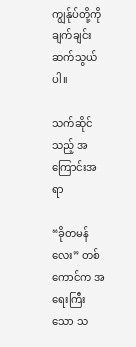ကျွန်ုပ်တို့ကို ချက်ချင်းဆက်သွယ်ပါ။

သက်ဆိုင်သည့် အကြောင်းအရာ

“ခိုတမန်လေး” တစ်ကောင်က အရေးကြီးသော သ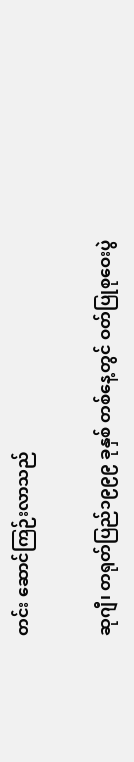တင်း ဆောင်ကြဉ်းလာသည်

ဆုဂျီ၊ တရုတ်ပြည်၁၉၉၉ ခုနှစ် တစ်နေ့တွင် ဝတ်ပြုစုဝေးပွဲ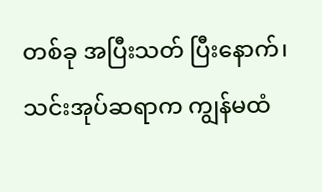တစ်ခု အပြီးသတ် ပြီးနောက်၊ သင်းအုပ်ဆရာက ကျွန်မထံ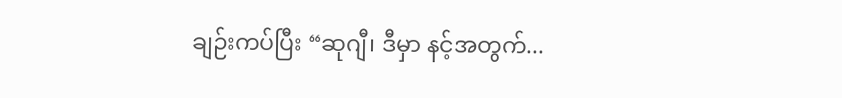ချဉ်းကပ်ပြီး “ဆုဂျီ၊ ဒီမှာ နင့်အတွက်...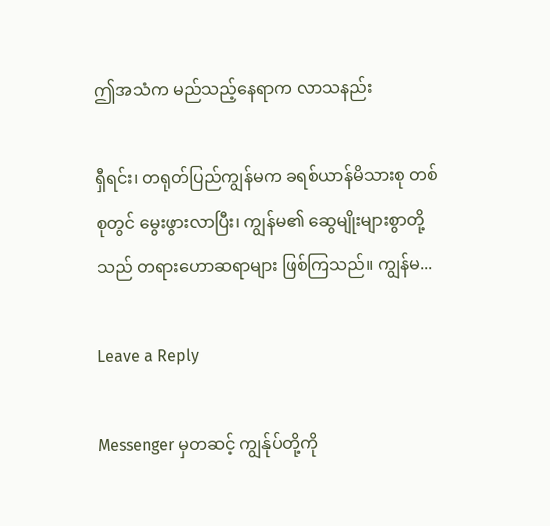ဤအသံက မည်သည့်နေရာက လာသနည်း

ရှီရင်း၊ တရုတ်ပြည်ကျွန်မက ခရစ်ယာန်မိသားစု တစ်စုတွင် မွေးဖွားလာပြီး၊ ကျွန်မ၏ ဆွေမျိုးများစွာတို့သည် တရားဟောဆရာများ ဖြစ်ကြသည်။ ကျွန်မ...

Leave a Reply

Messenger မှတဆင့် ကျွန်ုပ်တို့ကို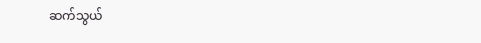ဆက်သွယ်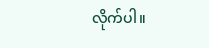လိုက်ပါ။